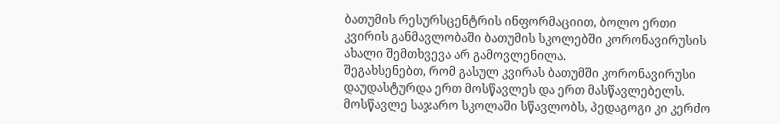ბათუმის რესურსცენტრის ინფორმაციით, ბოლო ერთი კვირის განმავლობაში ბათუმის სკოლებში კორონავირუსის ახალი შემთხვევა არ გამოვლენილა.
შეგახსენებთ, რომ გასულ კვირას ბათუმში კორონავირუსი დაუდასტურდა ერთ მოსწავლეს და ერთ მასწავლებელს. მოსწავლე საჯარო სკოლაში სწავლობს, პედაგოგი კი კერძო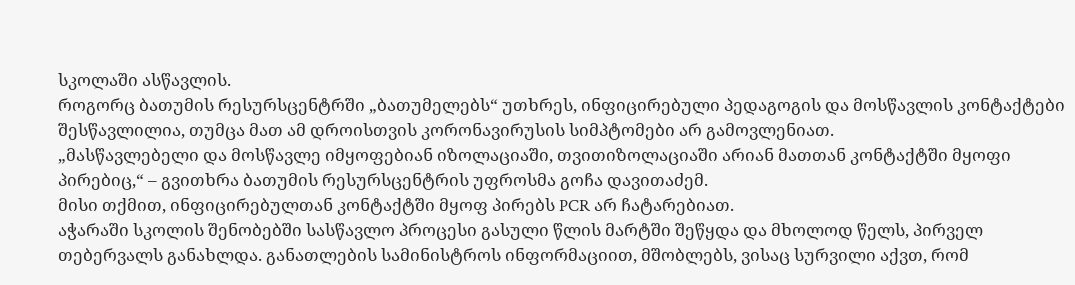სკოლაში ასწავლის.
როგორც ბათუმის რესურსცენტრში „ბათუმელებს“ უთხრეს, ინფიცირებული პედაგოგის და მოსწავლის კონტაქტები შესწავლილია, თუმცა მათ ამ დროისთვის კორონავირუსის სიმპტომები არ გამოვლენიათ.
„მასწავლებელი და მოსწავლე იმყოფებიან იზოლაციაში, თვითიზოლაციაში არიან მათთან კონტაქტში მყოფი პირებიც,“ – გვითხრა ბათუმის რესურსცენტრის უფროსმა გოჩა დავითაძემ.
მისი თქმით, ინფიცირებულთან კონტაქტში მყოფ პირებს PCR არ ჩატარებიათ.
აჭარაში სკოლის შენობებში სასწავლო პროცესი გასული წლის მარტში შეწყდა და მხოლოდ წელს, პირველ თებერვალს განახლდა. განათლების სამინისტროს ინფორმაციით, მშობლებს, ვისაც სურვილი აქვთ, რომ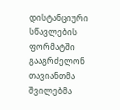დისტანციური სწავლების ფორმატში გააგრძელონ თავიანთმა შვილებმა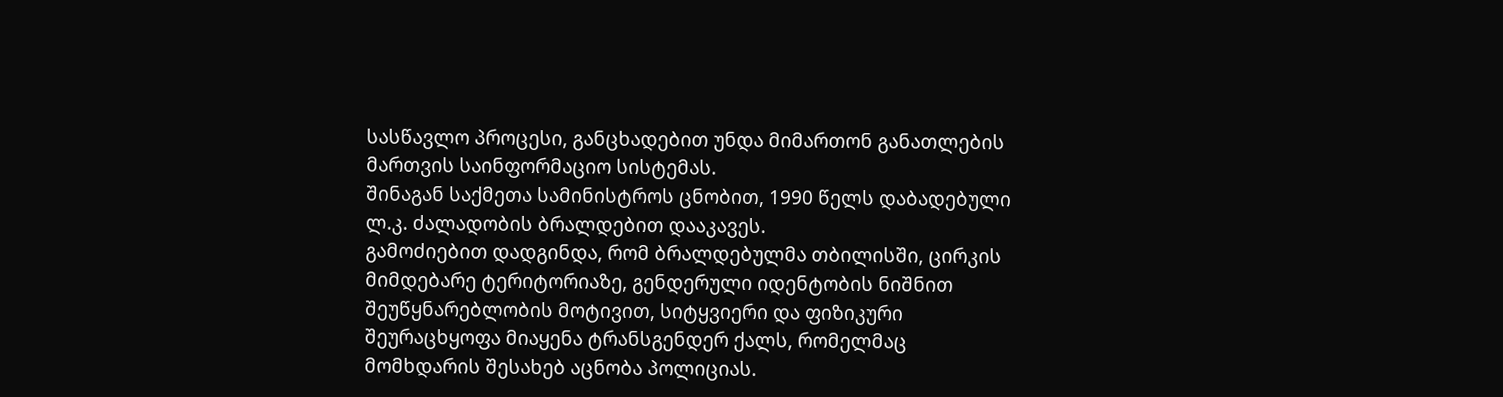სასწავლო პროცესი, განცხადებით უნდა მიმართონ განათლების მართვის საინფორმაციო სისტემას.
შინაგან საქმეთა სამინისტროს ცნობით, 1990 წელს დაბადებული ლ.კ. ძალადობის ბრალდებით დააკავეს.
გამოძიებით დადგინდა, რომ ბრალდებულმა თბილისში, ცირკის მიმდებარე ტერიტორიაზე, გენდერული იდენტობის ნიშნით შეუწყნარებლობის მოტივით, სიტყვიერი და ფიზიკური შეურაცხყოფა მიაყენა ტრანსგენდერ ქალს, რომელმაც მომხდარის შესახებ აცნობა პოლიციას.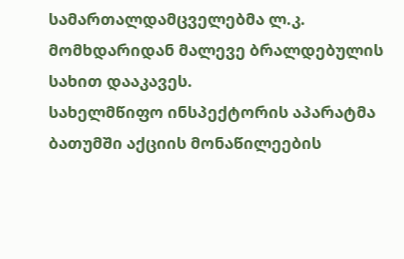სამართალდამცველებმა ლ.კ. მომხდარიდან მალევე ბრალდებულის სახით დააკავეს.
სახელმწიფო ინსპექტორის აპარატმა ბათუმში აქციის მონაწილეების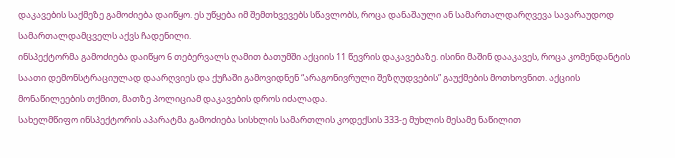დაკავების საქმეზე გამოძიება დაიწყო. ეს უწყება იმ შემთხვევებს სწავლობს, როცა დანაშაული ან სამართალდარღვევა სავარაუდოდ სამართალდამცველს აქვს ჩადენილი.
ინსპექტორმა გამოძიება დაიწყო 6 თებერვალს ღამით ბათუმში აქციის 11 წევრის დაკავებაზე. ისინი მაშინ დააკავეს, როცა კომენდანტის საათი დემონსტრაციულად დაარღვიეს და ქუჩაში გამოვიდნენ “არაგონივრული შეზღუდვების” გაუქმების მოთხოვნით. აქციის მონაწილეების თქმით, მათზე პოლიციამ დაკავების დროს იძალადა.
სახელმწიფო ინსპექტორის აპარატმა გამოძიება სისხლის სამართლის კოდექსის 333-ე მუხლის მესამე ნაწილით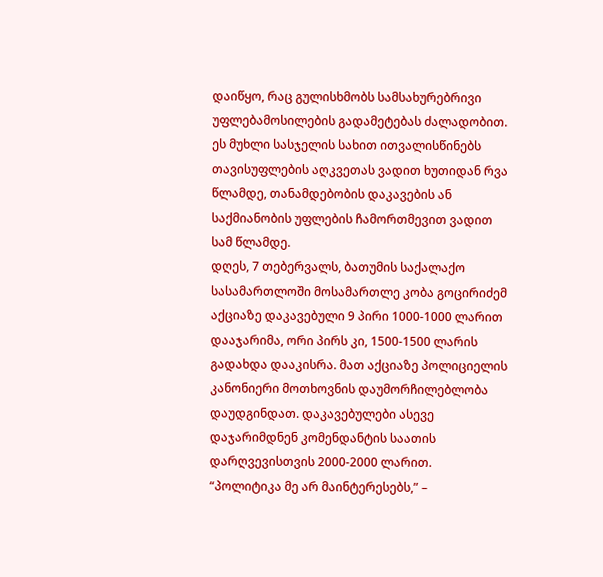დაიწყო, რაც გულისხმობს სამსახურებრივი უფლებამოსილების გადამეტებას ძალადობით. ეს მუხლი სასჯელის სახით ითვალისწინებს თავისუფლების აღკვეთას ვადით ხუთიდან რვა წლამდე, თანამდებობის დაკავების ან საქმიანობის უფლების ჩამორთმევით ვადით სამ წლამდე.
დღეს, 7 თებერვალს, ბათუმის საქალაქო სასამართლოში მოსამართლე კობა გოცირიძემ აქციაზე დაკავებული 9 პირი 1000-1000 ლარით დააჯარიმა, ორი პირს კი, 1500-1500 ლარის გადახდა დააკისრა. მათ აქციაზე პოლიციელის კანონიერი მოთხოვნის დაუმორჩილებლობა დაუდგინდათ. დაკავებულები ასევე დაჯარიმდნენ კომენდანტის საათის დარღვევისთვის 2000-2000 ლარით.
“პოლიტიკა მე არ მაინტერესებს,” –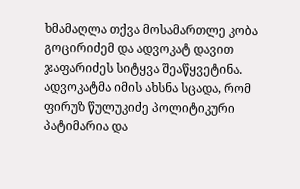ხმამაღლა თქვა მოსამართლე კობა გოცირიძემ და ადვოკატ დავით ჯაფარიძეს სიტყვა შეაწყვეტინა. ადვოკატმა იმის ახსნა სცადა, რომ ფირუზ წულუკიძე პოლიტიკური პატიმარია და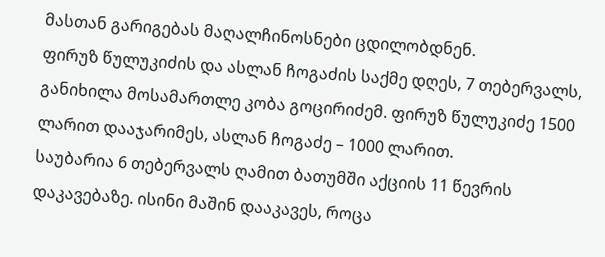მასთან გარიგებას მაღალჩინოსნები ცდილობდნენ.
ფირუზ წულუკიძის და ასლან ჩოგაძის საქმე დღეს, 7 თებერვალს, განიხილა მოსამართლე კობა გოცირიძემ. ფირუზ წულუკიძე 1500 ლარით დააჯარიმეს, ასლან ჩოგაძე – 1000 ლარით.
საუბარია 6 თებერვალს ღამით ბათუმში აქციის 11 წევრის დაკავებაზე. ისინი მაშინ დააკავეს, როცა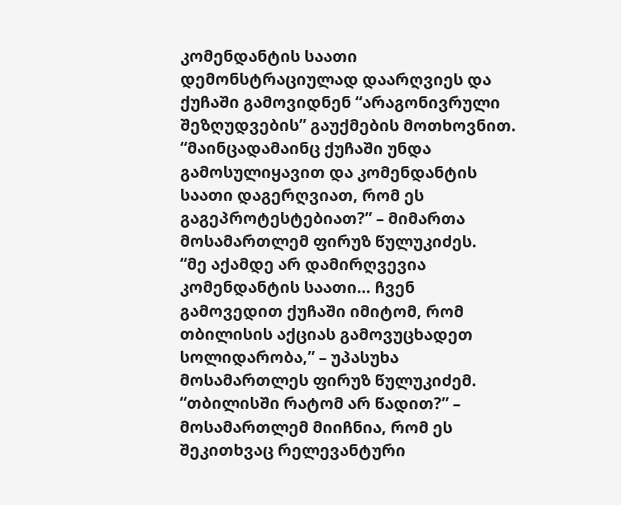კომენდანტის საათი დემონსტრაციულად დაარღვიეს და ქუჩაში გამოვიდნენ “არაგონივრული შეზღუდვების” გაუქმების მოთხოვნით.
“მაინცადამაინც ქუჩაში უნდა გამოსულიყავით და კომენდანტის საათი დაგერღვიათ, რომ ეს გაგეპროტესტებიათ?” – მიმართა მოსამართლემ ფირუზ წულუკიძეს.
“მე აქამდე არ დამირღვევია კომენდანტის საათი… ჩვენ გამოვედით ქუჩაში იმიტომ, რომ თბილისის აქციას გამოვუცხადეთ სოლიდარობა,” – უპასუხა მოსამართლეს ფირუზ წულუკიძემ.
“თბილისში რატომ არ წადით?” – მოსამართლემ მიიჩნია, რომ ეს შეკითხვაც რელევანტური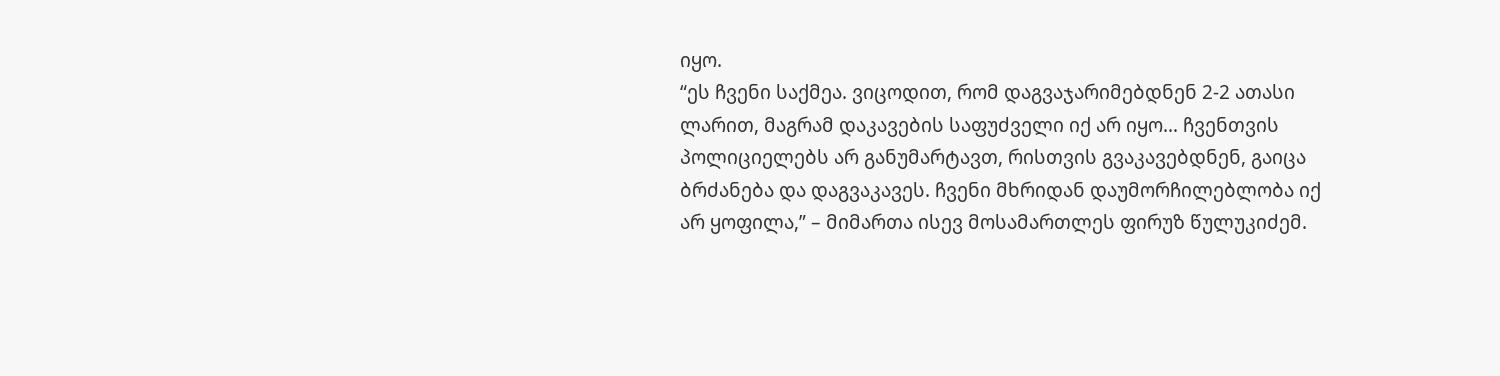იყო.
“ეს ჩვენი საქმეა. ვიცოდით, რომ დაგვაჯარიმებდნენ 2-2 ათასი ლარით, მაგრამ დაკავების საფუძველი იქ არ იყო… ჩვენთვის პოლიციელებს არ განუმარტავთ, რისთვის გვაკავებდნენ, გაიცა ბრძანება და დაგვაკავეს. ჩვენი მხრიდან დაუმორჩილებლობა იქ არ ყოფილა,” – მიმართა ისევ მოსამართლეს ფირუზ წულუკიძემ.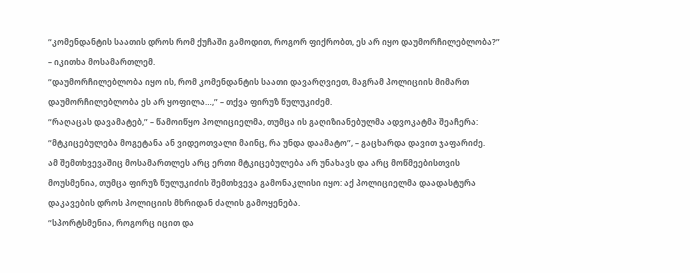“კომენდანტის საათის დროს რომ ქუჩაში გამოდით, როგორ ფიქრობთ, ეს არ იყო დაუმორჩილებლობა?” – იკითხა მოსამართლემ.
“დაუმორჩილებლობა იყო ის, რომ კომენდანტის საათი დავარღვიეთ, მაგრამ პოლიციის მიმართ დაუმორჩილებლობა ეს არ ყოფილა…,” – თქვა ფირუზ წულუკიძემ.
“რაღაცას დავამატებ,” – წამოიწყო პოლიციელმა, თუმცა ის გაღიზიანებულმა ადვოკატმა შეაჩერა:
“მტკიცებულება მოგეტანა ან ვიდეოთვალი მაინც, რა უნდა დაამატო”, – გაცხარდა დავით ჯაფარიძე.
ამ შემთხვევაშიც მოსამართლეს არც ერთი მტკიცებულება არ უნახავს და არც მოწმეებისთვის მოუსმენია, თუმცა ფირუზ წულუკიძის შემთხვევა გამონაკლისი იყო: აქ პოლიციელმა დაადასტურა დაკავების დროს პოლიციის მხრიდან ძალის გამოყენება.
“სპორტსმენია, როგორც იცით და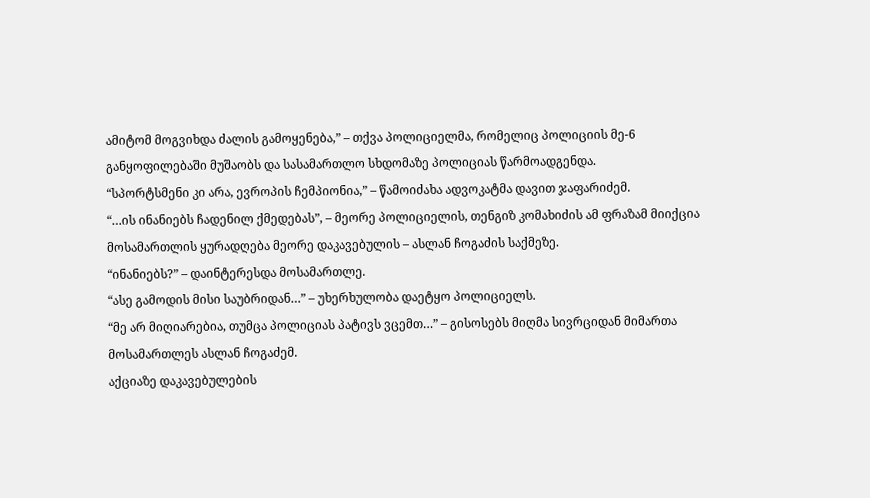ამიტომ მოგვიხდა ძალის გამოყენება,” – თქვა პოლიციელმა, რომელიც პოლიციის მე-6 განყოფილებაში მუშაობს და სასამართლო სხდომაზე პოლიციას წარმოადგენდა.
“სპორტსმენი კი არა, ევროპის ჩემპიონია,” – წამოიძახა ადვოკატმა დავით ჯაფარიძემ.
“…ის ინანიებს ჩადენილ ქმედებას”, – მეორე პოლიციელის, თენგიზ კომახიძის ამ ფრაზამ მიიქცია მოსამართლის ყურადღება მეორე დაკავებულის – ასლან ჩოგაძის საქმეზე.
“ინანიებს?” – დაინტერესდა მოსამართლე.
“ასე გამოდის მისი საუბრიდან…” – უხერხულობა დაეტყო პოლიციელს.
“მე არ მიღიარებია, თუმცა პოლიციას პატივს ვცემთ…” – გისოსებს მიღმა სივრციდან მიმართა მოსამართლეს ასლან ჩოგაძემ.
აქციაზე დაკავებულების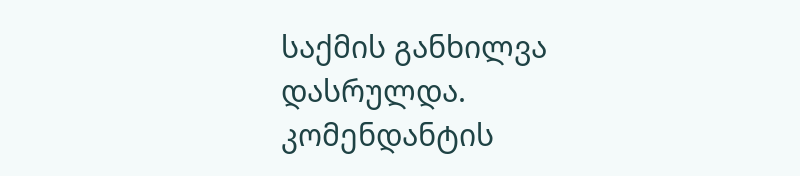საქმის განხილვა დასრულდა. კომენდანტის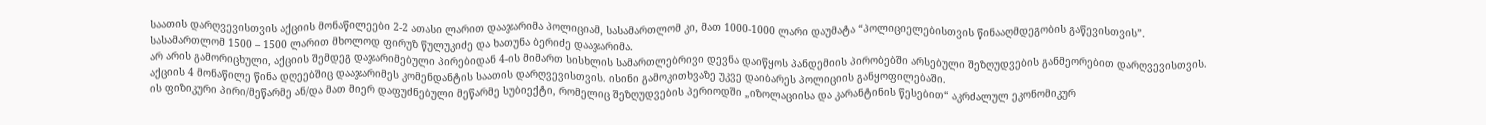საათის დარღვევისთვის აქციის მონაწილეები 2-2 ათასი ლარით დააჯარიმა პოლიციამ, სასამართლომ კი, მათ 1000-1000 ლარი დაუმატა “პოლიციელებისთვის წინააღმდეგობის გაწევისთვის”.
სასამართლომ 1500 – 1500 ლარით მხოლოდ ფირუზ წულუკიძე და ხათუნა ბერიძე დააჯარიმა.
არ არის გამორიცხული, აქციის შემდეგ დაჯარიმებული პირებიდან 4-ის მიმართ სისხლის სამართლებრივი დევნა დაიწყოს პანდემიის პირობებში არსებული შეზღუდვების განმეორებით დარღვევისთვის. აქციის 4 მონაწილე წინა დღეებშიც დააჯარიმეს კომენდანტის საათის დარღვევისთვის. ისინი გამოკითხვაზე უკვე დაიბარეს პოლიციის განყოფილებაში.
ის ფიზიკური პირი/მეწარმე ან/და მათ მიერ დაფუძნებული მეწარმე სუბიექტი, რომელიც შეზღუდვების პერიოდში „იზოლაციისა და კარანტინის წესებით“ აკრძალულ ეკონომიკურ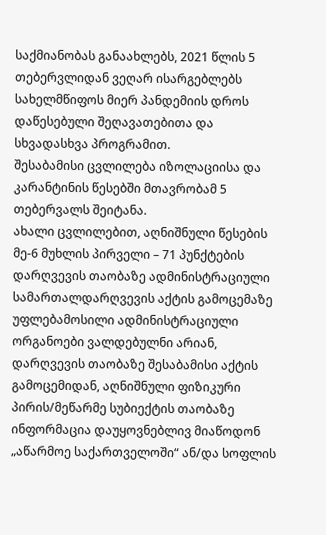საქმიანობას განაახლებს, 2021 წლის 5 თებერვლიდან ვეღარ ისარგებლებს სახელმწიფოს მიერ პანდემიის დროს დაწესებული შეღავათებითა და სხვადასხვა პროგრამით.
შესაბამისი ცვლილება იზოლაციისა და კარანტინის წესებში მთავრობამ 5 თებერვალს შეიტანა.
ახალი ცვლილებით, აღნიშნული წესების მე-6 მუხლის პირველი – 71 პუნქტების დარღვევის თაობაზე ადმინისტრაციული სამართალდარღვევის აქტის გამოცემაზე უფლებამოსილი ადმინისტრაციული ორგანოები ვალდებულნი არიან, დარღვევის თაობაზე შესაბამისი აქტის გამოცემიდან, აღნიშნული ფიზიკური პირის/მეწარმე სუბიექტის თაობაზე ინფორმაცია დაუყოვნებლივ მიაწოდონ „აწარმოე საქართველოში“ ან/და სოფლის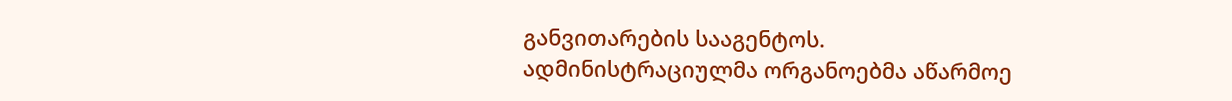განვითარების სააგენტოს.
ადმინისტრაციულმა ორგანოებმა აწარმოე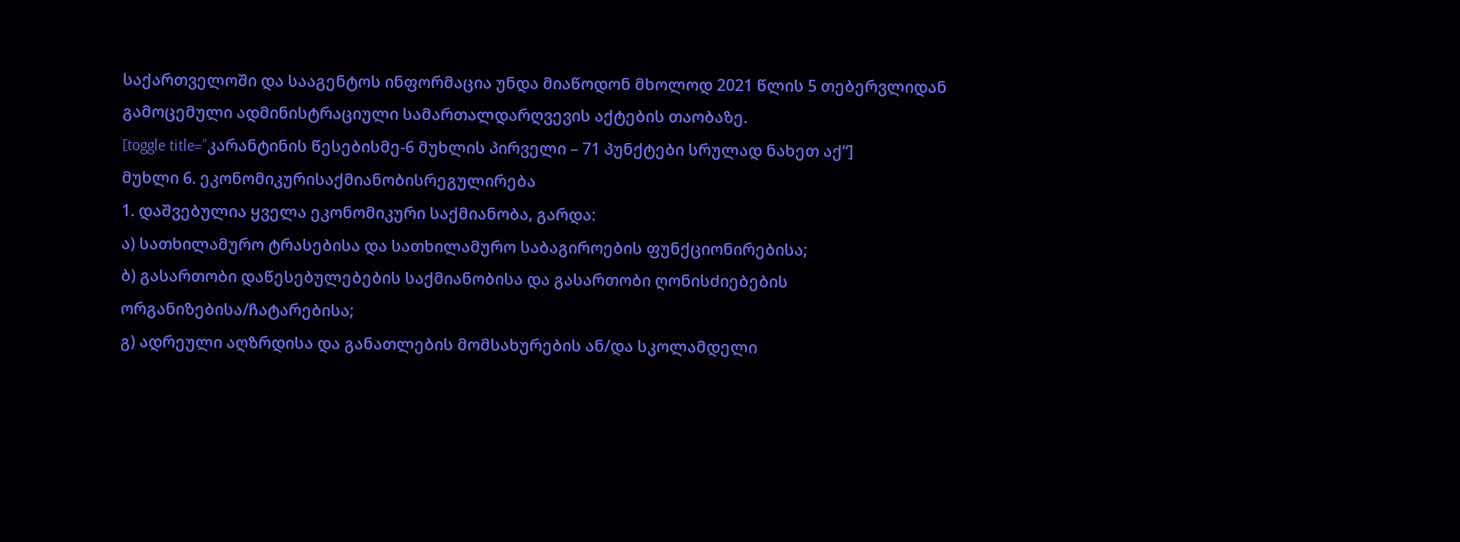საქართველოში და სააგენტოს ინფორმაცია უნდა მიაწოდონ მხოლოდ 2021 წლის 5 თებერვლიდან გამოცემული ადმინისტრაციული სამართალდარღვევის აქტების თაობაზე.
[toggle title=”კარანტინის წესებისმე-6 მუხლის პირველი – 71 პუნქტები სრულად ნახეთ აქ“]
მუხლი 6. ეკონომიკურისაქმიანობისრეგულირება
1. დაშვებულია ყველა ეკონომიკური საქმიანობა, გარდა:
ა) სათხილამურო ტრასებისა და სათხილამურო საბაგიროების ფუნქციონირებისა;
ბ) გასართობი დაწესებულებების საქმიანობისა და გასართობი ღონისძიებების ორგანიზებისა/ჩატარებისა;
გ) ადრეული აღზრდისა და განათლების მომსახურების ან/და სკოლამდელი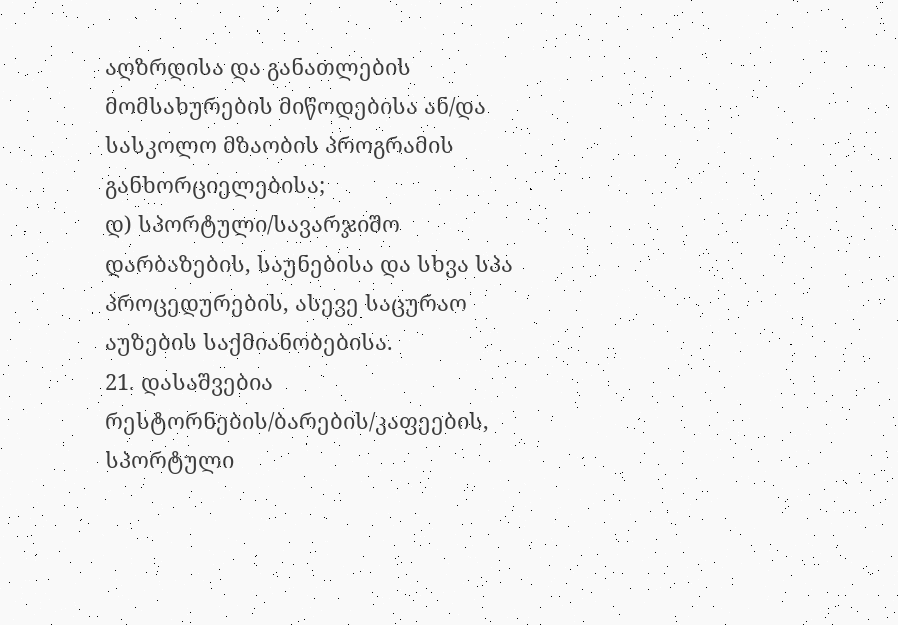აღზრდისა და განათლების მომსახურების მიწოდებისა ან/და სასკოლო მზაობის პროგრამის განხორციელებისა;
დ) სპორტული/სავარჯიშო დარბაზების, საუნებისა და სხვა სპა პროცედურების, ასევე საცურაო აუზების საქმიანობებისა.
21. დასაშვებია რესტორნების/ბარების/კაფეების, სპორტული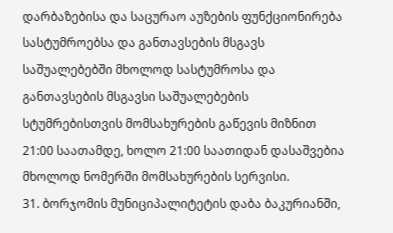დარბაზებისა და საცურაო აუზების ფუნქციონირება სასტუმროებსა და განთავსების მსგავს საშუალებებში მხოლოდ სასტუმროსა და განთავსების მსგავსი საშუალებების სტუმრებისთვის მომსახურების გაწევის მიზნით 21:00 საათამდე, ხოლო 21:00 საათიდან დასაშვებია მხოლოდ ნომერში მომსახურების სერვისი.
31. ბორჯომის მუნიციპალიტეტის დაბა ბაკურიანში,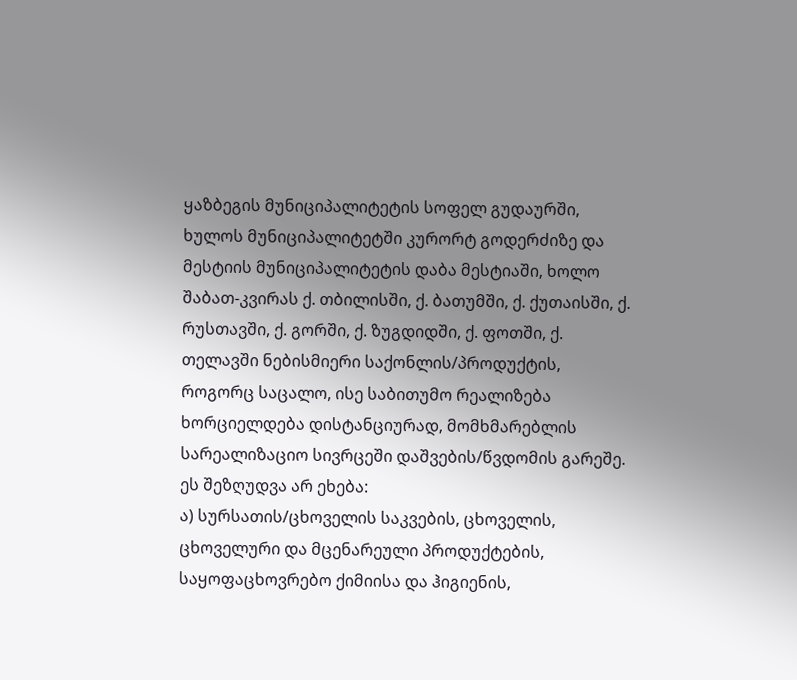ყაზბეგის მუნიციპალიტეტის სოფელ გუდაურში, ხულოს მუნიციპალიტეტში კურორტ გოდერძიზე და მესტიის მუნიციპალიტეტის დაბა მესტიაში, ხოლო შაბათ-კვირას ქ. თბილისში, ქ. ბათუმში, ქ. ქუთაისში, ქ. რუსთავში, ქ. გორში, ქ. ზუგდიდში, ქ. ფოთში, ქ. თელავში ნებისმიერი საქონლის/პროდუქტის, როგორც საცალო, ისე საბითუმო რეალიზება ხორციელდება დისტანციურად, მომხმარებლის სარეალიზაციო სივრცეში დაშვების/წვდომის გარეშე. ეს შეზღუდვა არ ეხება:
ა) სურსათის/ცხოველის საკვების, ცხოველის, ცხოველური და მცენარეული პროდუქტების, საყოფაცხოვრებო ქიმიისა და ჰიგიენის,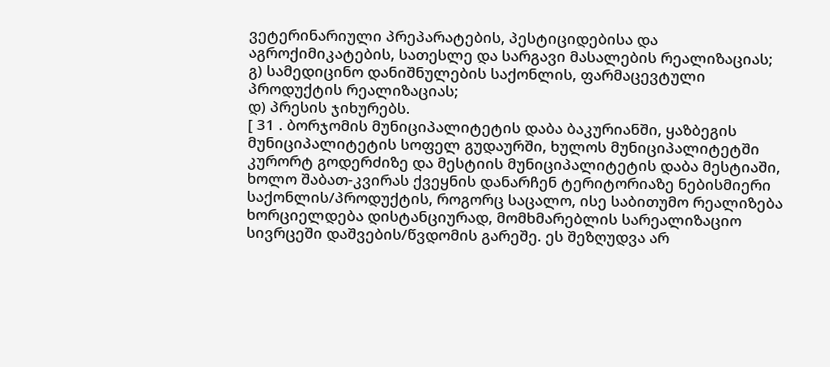ვეტერინარიული პრეპარატების, პესტიციდებისა და აგროქიმიკატების, სათესლე და სარგავი მასალების რეალიზაციას;
გ) სამედიცინო დანიშნულების საქონლის, ფარმაცევტული პროდუქტის რეალიზაციას;
დ) პრესის ჯიხურებს.
[ 31 . ბორჯომის მუნიციპალიტეტის დაბა ბაკურიანში, ყაზბეგის მუნიციპალიტეტის სოფელ გუდაურში, ხულოს მუნიციპალიტეტში კურორტ გოდერძიზე და მესტიის მუნიციპალიტეტის დაბა მესტიაში, ხოლო შაბათ-კვირას ქვეყნის დანარჩენ ტერიტორიაზე ნებისმიერი საქონლის/პროდუქტის, როგორც საცალო, ისე საბითუმო რეალიზება ხორციელდება დისტანციურად, მომხმარებლის სარეალიზაციო სივრცეში დაშვების/წვდომის გარეშე. ეს შეზღუდვა არ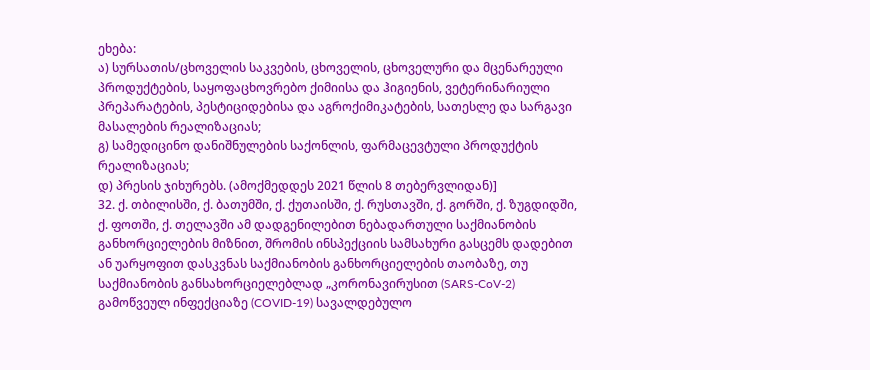ეხება:
ა) სურსათის/ცხოველის საკვების, ცხოველის, ცხოველური და მცენარეული პროდუქტების, საყოფაცხოვრებო ქიმიისა და ჰიგიენის, ვეტერინარიული პრეპარატების, პესტიციდებისა და აგროქიმიკატების, სათესლე და სარგავი მასალების რეალიზაციას;
გ) სამედიცინო დანიშნულების საქონლის, ფარმაცევტული პროდუქტის რეალიზაციას;
დ) პრესის ჯიხურებს. (ამოქმედდეს 2021 წლის 8 თებერვლიდან)]
32. ქ. თბილისში, ქ. ბათუმში, ქ. ქუთაისში, ქ. რუსთავში, ქ. გორში, ქ. ზუგდიდში, ქ. ფოთში, ქ. თელავში ამ დადგენილებით ნებადართული საქმიანობის განხორციელების მიზნით, შრომის ინსპექციის სამსახური გასცემს დადებით ან უარყოფით დასკვნას საქმიანობის განხორციელების თაობაზე, თუ საქმიანობის განსახორციელებლად „კორონავირუსით (SARS-CoV-2) გამოწვეულ ინფექციაზე (COVID-19) სავალდებულო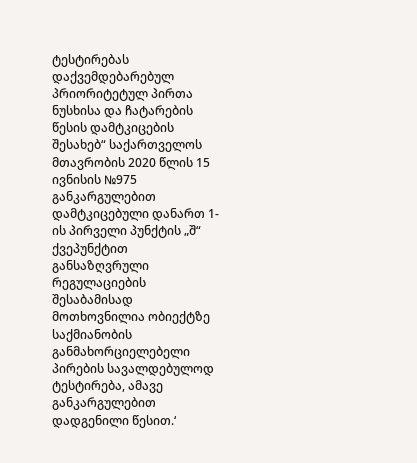ტესტირებას დაქვემდებარებულ პრიორიტეტულ პირთა ნუსხისა და ჩატარების წესის დამტკიცების შესახებ“ საქართველოს მთავრობის 2020 წლის 15 ივნისის №975 განკარგულებით დამტკიცებული დანართ 1-ის პირველი პუნქტის „შ“ ქვეპუნქტით განსაზღვრული რეგულაციების შესაბამისად მოთხოვნილია ობიექტზე საქმიანობის განმახორციელებელი პირების სავალდებულოდ ტესტირება, ამავე განკარგულებით დადგენილი წესით.‘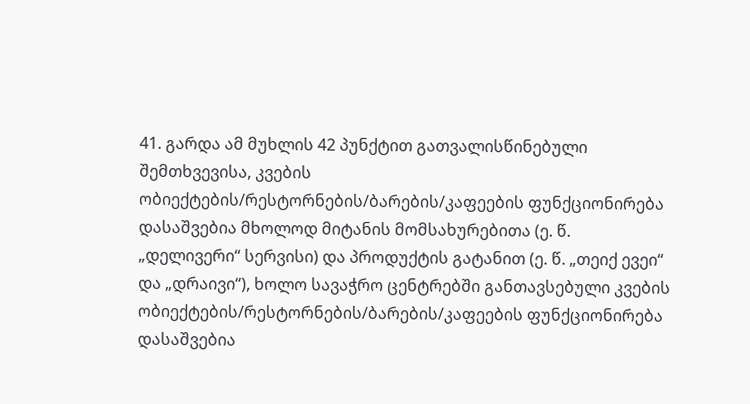41. გარდა ამ მუხლის 42 პუნქტით გათვალისწინებული შემთხვევისა, კვების ობიექტების/რესტორნების/ბარების/კაფეების ფუნქციონირება დასაშვებია მხოლოდ მიტანის მომსახურებითა (ე. წ. „დელივერი“ სერვისი) და პროდუქტის გატანით (ე. წ. „თეიქ ევეი“ და „დრაივი“), ხოლო სავაჭრო ცენტრებში განთავსებული კვების ობიექტების/რესტორნების/ბარების/კაფეების ფუნქციონირება დასაშვებია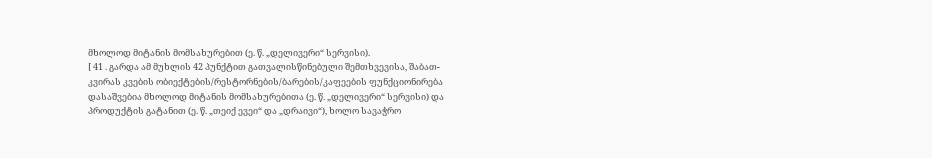მხოლოდ მიტანის მომსახურებით (ე. წ. „დელივერი“ სერვისი).
[ 41 . გარდა ამ მუხლის 42 პუნქტით გათვალისწინებული შემთხვევისა, შაბათ-კვირას კვების ობიექტების/რესტორნების/ბარების/კაფეების ფუნქციონირება დასაშვებია მხოლოდ მიტანის მომსახურებითა (ე. წ. „დელივერი“ სერვისი) და პროდუქტის გატანით (ე. წ. „თეიქ ევეი“ და „დრაივი“), ხოლო სავაჭრო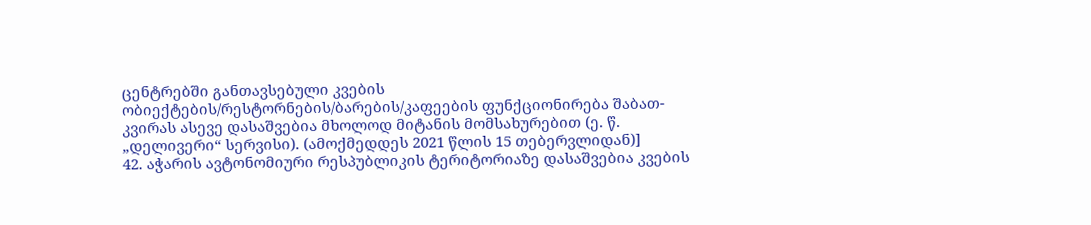ცენტრებში განთავსებული კვების ობიექტების/რესტორნების/ბარების/კაფეების ფუნქციონირება შაბათ-კვირას ასევე დასაშვებია მხოლოდ მიტანის მომსახურებით (ე. წ. „დელივერი“ სერვისი). (ამოქმედდეს 2021 წლის 15 თებერვლიდან)]
42. აჭარის ავტონომიური რესპუბლიკის ტერიტორიაზე დასაშვებია კვების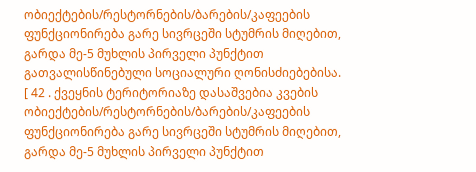ობიექტების/რესტორნების/ბარების/კაფეების ფუნქციონირება გარე სივრცეში სტუმრის მიღებით, გარდა მე-5 მუხლის პირველი პუნქტით გათვალისწინებული სოციალური ღონისძიებებისა.
[ 42 . ქვეყნის ტერიტორიაზე დასაშვებია კვების ობიექტების/რესტორნების/ბარების/კაფეების ფუნქციონირება გარე სივრცეში სტუმრის მიღებით, გარდა მე-5 მუხლის პირველი პუნქტით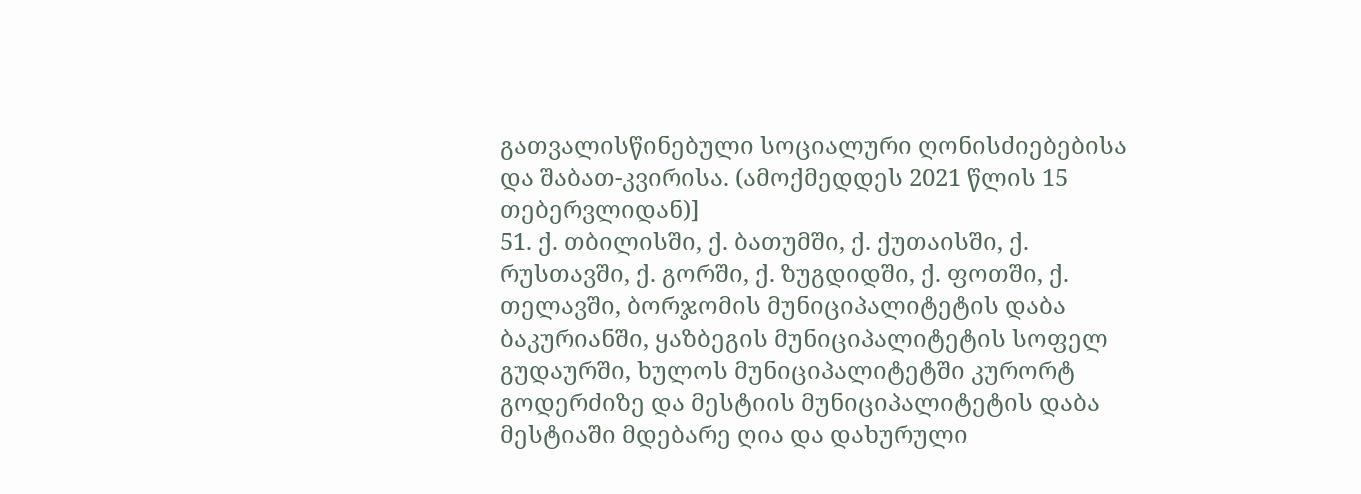გათვალისწინებული სოციალური ღონისძიებებისა და შაბათ-კვირისა. (ამოქმედდეს 2021 წლის 15 თებერვლიდან)]
51. ქ. თბილისში, ქ. ბათუმში, ქ. ქუთაისში, ქ. რუსთავში, ქ. გორში, ქ. ზუგდიდში, ქ. ფოთში, ქ. თელავში, ბორჯომის მუნიციპალიტეტის დაბა ბაკურიანში, ყაზბეგის მუნიციპალიტეტის სოფელ გუდაურში, ხულოს მუნიციპალიტეტში კურორტ გოდერძიზე და მესტიის მუნიციპალიტეტის დაბა მესტიაში მდებარე ღია და დახურული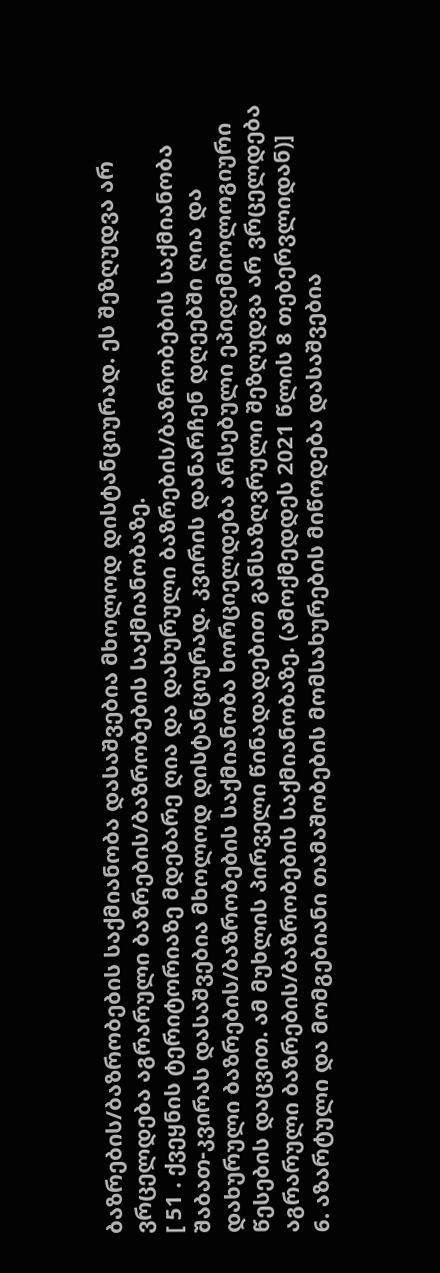ბაზრების/ბაზრობების საქმიანობა დასაშვებია მხოლოდ დისტანციურად. ეს შეზღუდვა არ ვრცელდება აგრარული ბაზრების/ბაზრობების საქმიანობაზე.
[ 51 . ქვეყნის ტერიტორიაზე მდებარე ღია და დახურული ბაზრების/ბაზრობების საქმიანობა შაბათ-კვირას დასაშვებია მხოლოდ დისტანციურად. კვირის დანარჩენ დღეებში ღია და დახურული ბაზრების/ბაზრობების საქმიანობა ხორციელდება არსებული ეპიდემიოლოგიური წესების დაცვით. ამ მუხლის პირველი წინადადებით განსაზღვრული შეზღუდვა არ ვრცელდება აგრარული ბაზრების/ბაზრობების საქმიანობაზე. (ამოქმედდეს 2021 წლის 8 თებერვლიდან)]
6. აზარტული და მომგებიანი თამაშობების მომსახურების მიწოდება დასაშვებია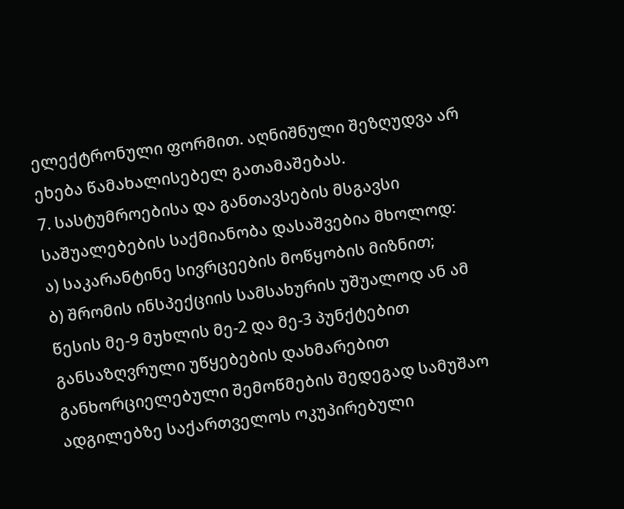ელექტრონული ფორმით. აღნიშნული შეზღუდვა არ ეხება წამახალისებელ გათამაშებას.
7. სასტუმროებისა და განთავსების მსგავსი საშუალებების საქმიანობა დასაშვებია მხოლოდ:
ა) საკარანტინე სივრცეების მოწყობის მიზნით;
ბ) შრომის ინსპექციის სამსახურის უშუალოდ ან ამ წესის მე-9 მუხლის მე-2 და მე-3 პუნქტებით განსაზღვრული უწყებების დახმარებით განხორციელებული შემოწმების შედეგად სამუშაო ადგილებზე საქართველოს ოკუპირებული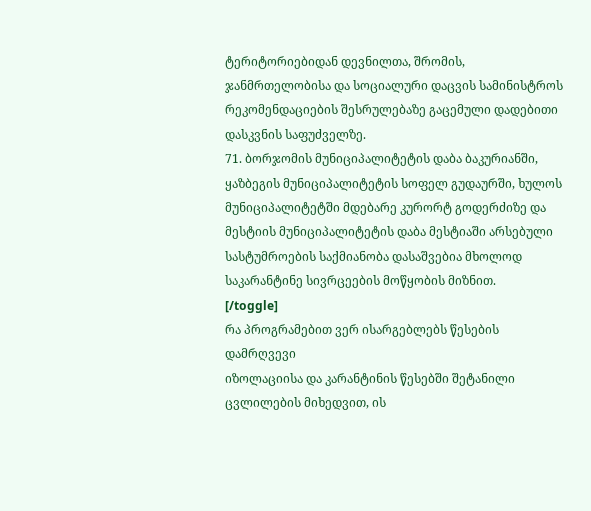ტერიტორიებიდან დევნილთა, შრომის, ჯანმრთელობისა და სოციალური დაცვის სამინისტროს რეკომენდაციების შესრულებაზე გაცემული დადებითი დასკვნის საფუძველზე.
71. ბორჯომის მუნიციპალიტეტის დაბა ბაკურიანში, ყაზბეგის მუნიციპალიტეტის სოფელ გუდაურში, ხულოს მუნიციპალიტეტში მდებარე კურორტ გოდერძიზე და მესტიის მუნიციპალიტეტის დაბა მესტიაში არსებული სასტუმროების საქმიანობა დასაშვებია მხოლოდ საკარანტინე სივრცეების მოწყობის მიზნით.
[/toggle]
რა პროგრამებით ვერ ისარგებლებს წესების დამრღვევი
იზოლაციისა და კარანტინის წესებში შეტანილი ცვლილების მიხედვით, ის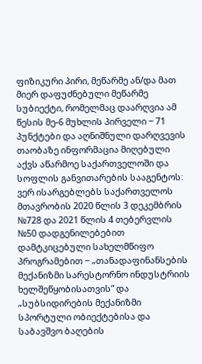ფიზიკური პირი, მეწარმე ან/და მათ მიერ დაფუძნებული მეწარმე სუბიექტი, რომელმაც დაარღვია ამ წესის მე-6 მუხლის პირველი − 71 პუნქტები და აღნიშნული დარღვევის თაობაზე ინფორმაცია მიღებული აქვს აწარმოე საქართველოში და სოფლის განვითარების სააგენტოს:
ვერ ისარგებლებს საქართველოს მთავრობის 2020 წლის 3 დეკემბრის №728 და 2021 წლის 4 თებერვლის №50 დადგენილებებით დამტკიცებული სახელმწიფო პროგრამებით − „თანადაფინანსების მექანიზმი სარესტორნო ინდუსტრიის ხელშეწყობისათვის“ და „სუბსიდირების მექანიზმი სპორტული ობიექტებისა და საბავშვო ბაღების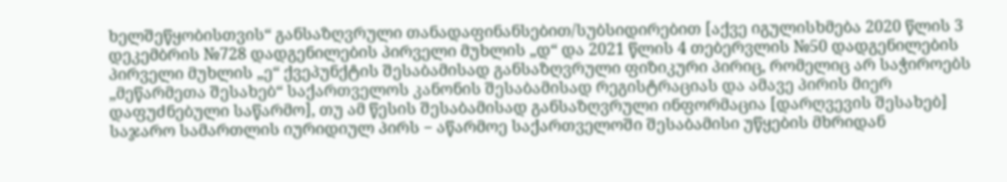ხელშეწყობისთვის“ განსაზღვრული თანადაფინანსებით/სუბსიდირებით [აქვე იგულისხმება 2020 წლის 3 დეკემბრის №728 დადგენილების პირველი მუხლის „დ“ და 2021 წლის 4 თებერვლის №50 დადგენილების პირველი მუხლის „ე“ ქვეპუნქტის შესაბამისად განსაზღვრული ფიზიკური პირიც, რომელიც არ საჭიროებს „მეწარმეთა შესახებ“ საქართველოს კანონის შესაბამისად რეგისტრაციას და ამავე პირის მიერ დაფუძნებული საწარმო], თუ ამ წესის შესაბამისად განსაზღვრული ინფორმაცია [დარღვევის შესახებ] საჯარო სამართლის იურიდიულ პირს − აწარმოე საქართველოში შესაბამისი უწყების მხრიდან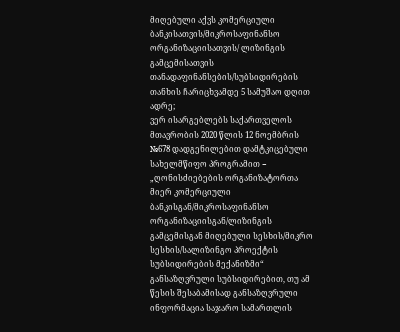მიღებული აქვს კომერციული ბანკისათვის/მიკროსაფინანსო ორგანიზაციისათვის/ ლიზინგის გამცემისათვის თანადაფინანსების/სუბსიდირების თანხის ჩარიცხვამდე 5 სამუშაო დღით ადრე;
ვერ ისარგებლებს საქართველოს მთავრობის 2020 წლის 12 ნოემბრის №678 დადგენილებით დამტკიცებული სახელმწიფო პროგრამით − „ღონისძიებების ორგანიზატორთა მიერ კომერციული ბანკისგან/მიკროსაფინანსო ორგანიზაციისგან/ლიზინგის გამცემისგან მიღებული სესხის/მიკრო სესხის/სალიზინგო პროექტის სუბსიდირების მექანიზმი“ განსაზღვრული სუბსიდირებით, თუ ამ წესის შესაბამისად განსაზღვრული ინფორმაცია საჯარო სამართლის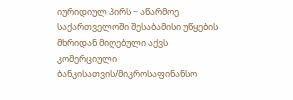იურიდიულ პირს − აწარმოე საქართველოში შესაბამისი უწყების მხრიდან მიღებული აქვს კომერციული ბანკისათვის/მიკროსაფინანსო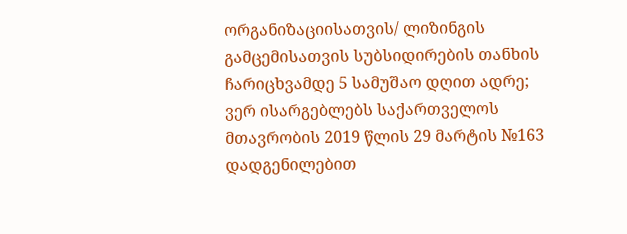ორგანიზაციისათვის/ ლიზინგის გამცემისათვის სუბსიდირების თანხის ჩარიცხვამდე 5 სამუშაო დღით ადრე;
ვერ ისარგებლებს საქართველოს მთავრობის 2019 წლის 29 მარტის №163 დადგენილებით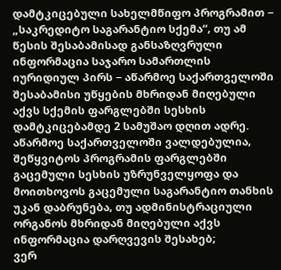დამტკიცებული სახელმწიფო პროგრამით − „საკრედიტო საგარანტიო სქემა“, თუ ამ წესის შესაბამისად განსაზღვრული ინფორმაცია საჯარო სამართლის იურიდიულ პირს − აწარმოე საქართველოში შესაბამისი უწყების მხრიდან მიღებული აქვს სქემის ფარგლებში სესხის დამტკიცებამდე 2 სამუშაო დღით ადრე. აწარმოე საქართველოში ვალდებულია, შეწყვიტოს პროგრამის ფარგლებში გაცემული სესხის უზრუნველყოფა და მოითხოვოს გაცემული საგარანტიო თანხის უკან დაბრუნება, თუ ადმინისტრაციული ორგანოს მხრიდან მიღებული აქვს ინფორმაცია დარღვევის შესახებ;
ვერ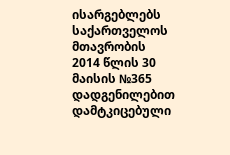ისარგებლებს საქართველოს მთავრობის 2014 წლის 30 მაისის №365 დადგენილებით დამტკიცებული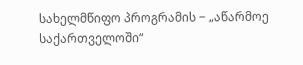სახელმწიფო პროგრამის − „აწარმოე საქართველოში“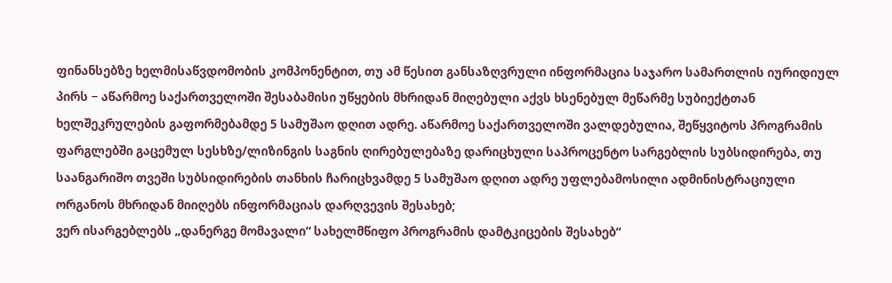ფინანსებზე ხელმისაწვდომობის კომპონენტით, თუ ამ წესით განსაზღვრული ინფორმაცია საჯარო სამართლის იურიდიულ პირს − აწარმოე საქართველოში შესაბამისი უწყების მხრიდან მიღებული აქვს ხსენებულ მეწარმე სუბიექტთან ხელშეკრულების გაფორმებამდე 5 სამუშაო დღით ადრე. აწარმოე საქართველოში ვალდებულია, შეწყვიტოს პროგრამის ფარგლებში გაცემულ სესხზე/ლიზინგის საგნის ღირებულებაზე დარიცხული საპროცენტო სარგებლის სუბსიდირება, თუ საანგარიშო თვეში სუბსიდირების თანხის ჩარიცხვამდე 5 სამუშაო დღით ადრე უფლებამოსილი ადმინისტრაციული ორგანოს მხრიდან მიიღებს ინფორმაციას დარღვევის შესახებ;
ვერ ისარგებლებს „დანერგე მომავალი“ სახელმწიფო პროგრამის დამტკიცების შესახებ“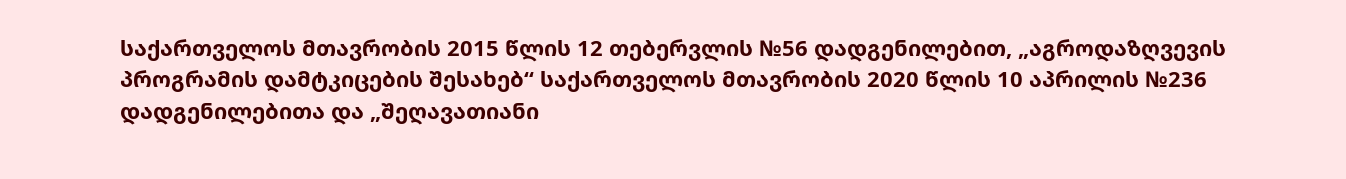საქართველოს მთავრობის 2015 წლის 12 თებერვლის №56 დადგენილებით, „აგროდაზღვევის პროგრამის დამტკიცების შესახებ“ საქართველოს მთავრობის 2020 წლის 10 აპრილის №236 დადგენილებითა და „შეღავათიანი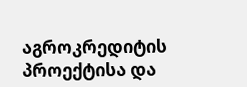აგროკრედიტის პროექტისა და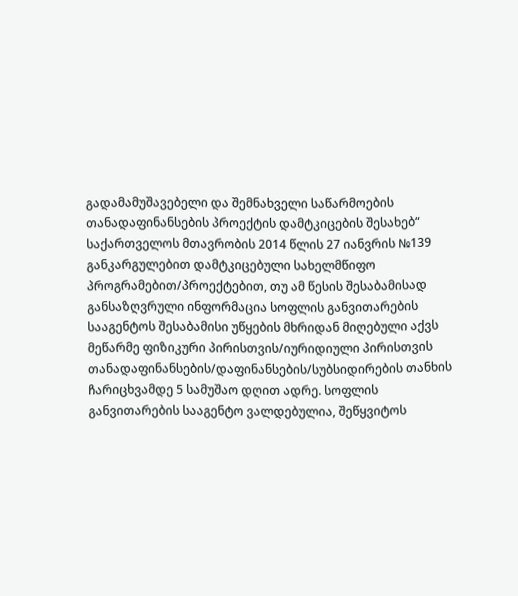გადამამუშავებელი და შემნახველი საწარმოების თანადაფინანსების პროექტის დამტკიცების შესახებ“ საქართველოს მთავრობის 2014 წლის 27 იანვრის №139 განკარგულებით დამტკიცებული სახელმწიფო პროგრამებით/პროექტებით, თუ ამ წესის შესაბამისად განსაზღვრული ინფორმაცია სოფლის განვითარების სააგენტოს შესაბამისი უწყების მხრიდან მიღებული აქვს მეწარმე ფიზიკური პირისთვის/იურიდიული პირისთვის თანადაფინანსების/დაფინანსების/სუბსიდირების თანხის ჩარიცხვამდე 5 სამუშაო დღით ადრე. სოფლის განვითარების სააგენტო ვალდებულია, შეწყვიტოს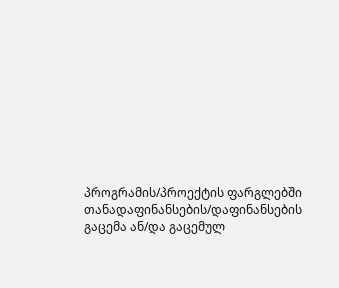პროგრამის/პროექტის ფარგლებში თანადაფინანსების/დაფინანსების გაცემა ან/და გაცემულ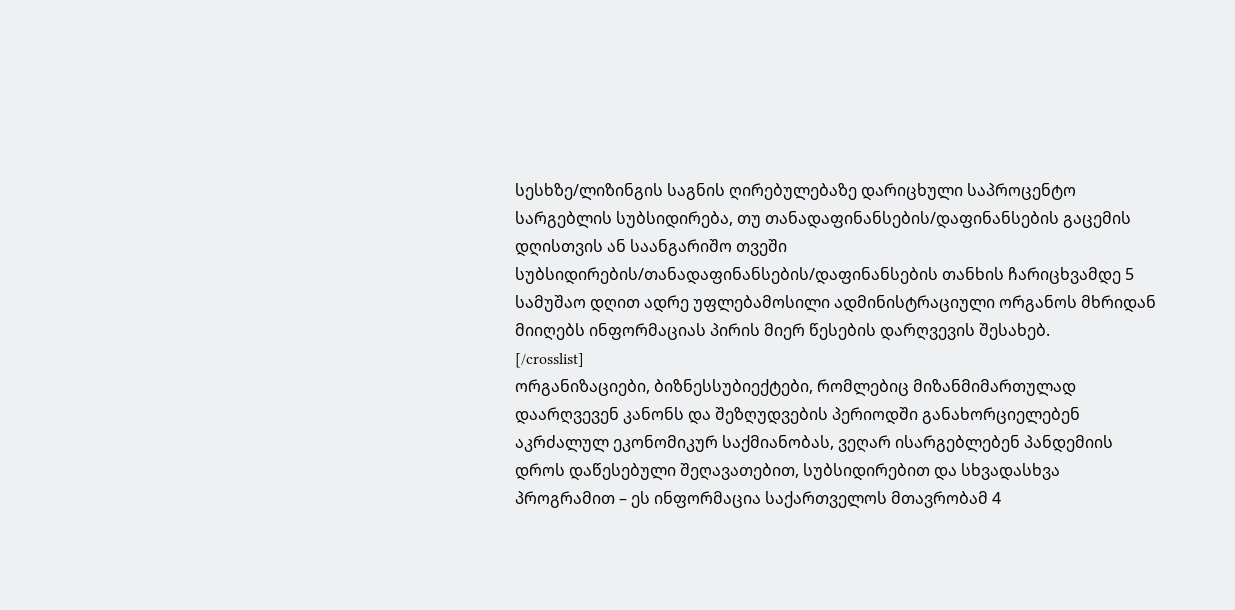სესხზე/ლიზინგის საგნის ღირებულებაზე დარიცხული საპროცენტო სარგებლის სუბსიდირება, თუ თანადაფინანსების/დაფინანსების გაცემის დღისთვის ან საანგარიშო თვეში სუბსიდირების/თანადაფინანსების/დაფინანსების თანხის ჩარიცხვამდე 5 სამუშაო დღით ადრე უფლებამოსილი ადმინისტრაციული ორგანოს მხრიდან მიიღებს ინფორმაციას პირის მიერ წესების დარღვევის შესახებ.
[/crosslist]
ორგანიზაციები, ბიზნესსუბიექტები, რომლებიც მიზანმიმართულად დაარღვევენ კანონს და შეზღუდვების პერიოდში განახორციელებენ აკრძალულ ეკონომიკურ საქმიანობას, ვეღარ ისარგებლებენ პანდემიის დროს დაწესებული შეღავათებით, სუბსიდირებით და სხვადასხვა პროგრამით – ეს ინფორმაცია საქართველოს მთავრობამ 4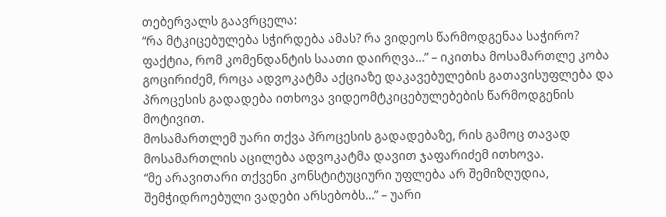თებერვალს გაავრცელა:
“რა მტკიცებულება სჭირდება ამას? რა ვიდეოს წარმოდგენაა საჭირო? ფაქტია, რომ კომენდანტის საათი დაირღვა…” – იკითხა მოსამართლე კობა გოცირიძემ, როცა ადვოკატმა აქციაზე დაკავებულების გათავისუფლება და პროცესის გადადება ითხოვა ვიდეომტკიცებულებების წარმოდგენის მოტივით.
მოსამართლემ უარი თქვა პროცესის გადადებაზე, რის გამოც თავად მოსამართლის აცილება ადვოკატმა დავით ჯაფარიძემ ითხოვა.
“მე არავითარი თქვენი კონსტიტუციური უფლება არ შემიზღუდია, შემჭიდროებული ვადები არსებობს…” – უარი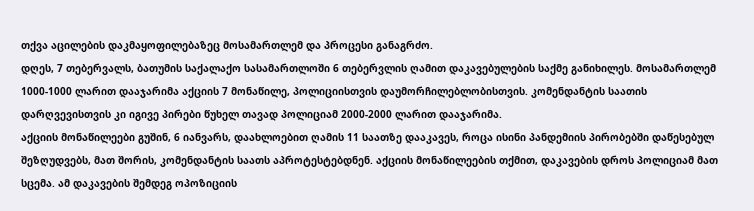თქვა აცილების დაკმაყოფილებაზეც მოსამართლემ და პროცესი განაგრძო.
დღეს, 7 თებერვალს, ბათუმის საქალაქო სასამართლოში 6 თებერვლის ღამით დაკავებულების საქმე განიხილეს. მოსამართლემ 1000-1000 ლარით დააჯარიმა აქციის 7 მონაწილე, პოლიციისთვის დაუმორჩილებლობისთვის. კომენდანტის საათის დარღვევისთვის კი იგივე პირები წუხელ თავად პოლიციამ 2000-2000 ლარით დააჯარიმა.
აქციის მონაწილეები გუშინ, 6 იანვარს, დაახლოებით ღამის 11 საათზე დააკავეს, როცა ისინი პანდემიის პირობებში დაწესებულ შეზღუდვებს, მათ შორის, კომენდანტის საათს აპროტესტებდნენ. აქციის მონაწილეების თქმით, დაკავების დროს პოლიციამ მათ სცემა. ამ დაკავების შემდეგ ოპოზიციის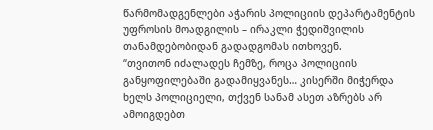წარმომადგენლები აჭარის პოლიციის დეპარტამენტის უფროსის მოადგილის – ირაკლი ჭედიშვილის თანამდებობიდან გადადგომას ითხოვენ.
“თვითონ იძალადეს ჩემზე, როცა პოლიციის განყოფილებაში გადამიყვანეს… კისერში მიჭერდა ხელს პოლიციელი, თქვენ სანამ ასეთ აზრებს არ ამოიგდებთ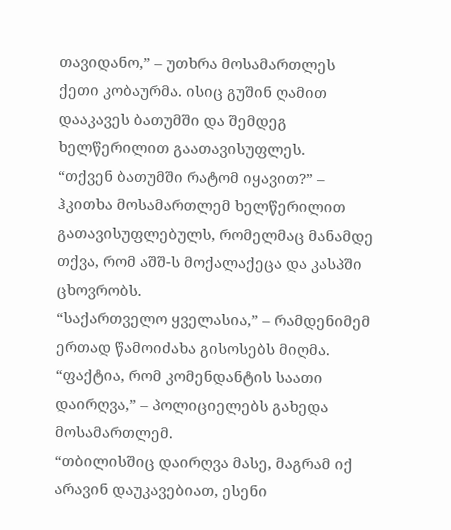თავიდანო,” – უთხრა მოსამართლეს ქეთი კობაურმა. ისიც გუშინ ღამით დააკავეს ბათუმში და შემდეგ ხელწერილით გაათავისუფლეს.
“თქვენ ბათუმში რატომ იყავით?” – ჰკითხა მოსამართლემ ხელწერილით გათავისუფლებულს, რომელმაც მანამდე თქვა, რომ აშშ-ს მოქალაქეცა და კასპში ცხოვრობს.
“საქართველო ყველასია,” – რამდენიმემ ერთად წამოიძახა გისოსებს მიღმა.
“ფაქტია, რომ კომენდანტის საათი დაირღვა,” – პოლიციელებს გახედა მოსამართლემ.
“თბილისშიც დაირღვა მასე, მაგრამ იქ არავინ დაუკავებიათ, ესენი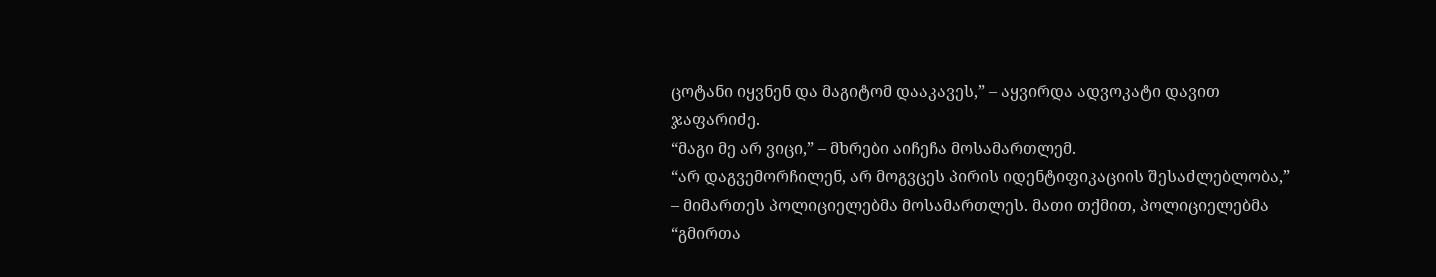ცოტანი იყვნენ და მაგიტომ დააკავეს,” – აყვირდა ადვოკატი დავით ჯაფარიძე.
“მაგი მე არ ვიცი,” – მხრები აიჩეჩა მოსამართლემ.
“არ დაგვემორჩილენ, არ მოგვცეს პირის იდენტიფიკაციის შესაძლებლობა,” – მიმართეს პოლიციელებმა მოსამართლეს. მათი თქმით, პოლიციელებმა “გმირთა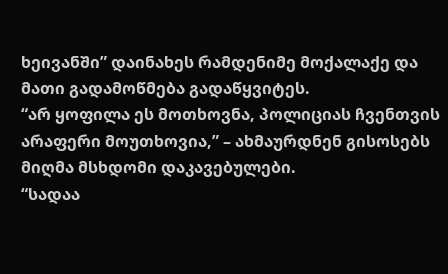ხეივანში” დაინახეს რამდენიმე მოქალაქე და მათი გადამოწმება გადაწყვიტეს.
“არ ყოფილა ეს მოთხოვნა, პოლიციას ჩვენთვის არაფერი მოუთხოვია,” – ახმაურდნენ გისოსებს მიღმა მსხდომი დაკავებულები.
“სადაა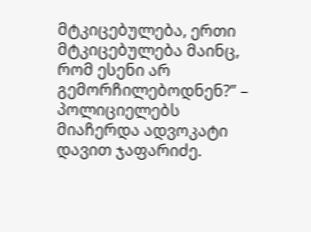მტკიცებულება, ერთი მტკიცებულება მაინც, რომ ესენი არ გემორჩილებოდნენ?” – პოლიციელებს მიაჩერდა ადვოკატი დავით ჯაფარიძე.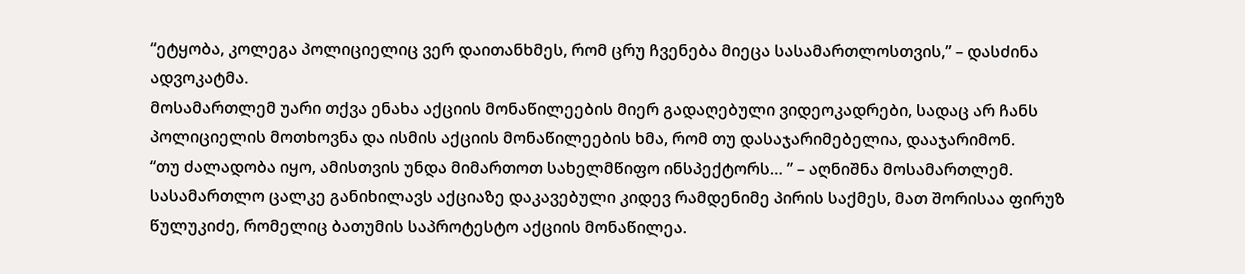“ეტყობა, კოლეგა პოლიციელიც ვერ დაითანხმეს, რომ ცრუ ჩვენება მიეცა სასამართლოსთვის,” – დასძინა ადვოკატმა.
მოსამართლემ უარი თქვა ენახა აქციის მონაწილეების მიერ გადაღებული ვიდეოკადრები, სადაც არ ჩანს პოლიციელის მოთხოვნა და ისმის აქციის მონაწილეების ხმა, რომ თუ დასაჯარიმებელია, დააჯარიმონ.
“თუ ძალადობა იყო, ამისთვის უნდა მიმართოთ სახელმწიფო ინსპექტორს… ” – აღნიშნა მოსამართლემ.
სასამართლო ცალკე განიხილავს აქციაზე დაკავებული კიდევ რამდენიმე პირის საქმეს, მათ შორისაა ფირუზ წულუკიძე, რომელიც ბათუმის საპროტესტო აქციის მონაწილეა.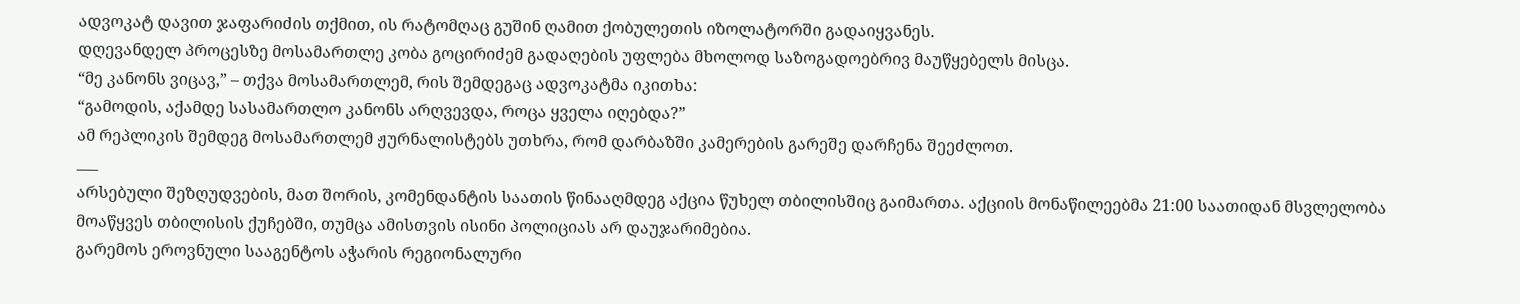ადვოკატ დავით ჯაფარიძის თქმით, ის რატომღაც გუშინ ღამით ქობულეთის იზოლატორში გადაიყვანეს.
დღევანდელ პროცესზე მოსამართლე კობა გოცირიძემ გადაღების უფლება მხოლოდ საზოგადოებრივ მაუწყებელს მისცა.
“მე კანონს ვიცავ,” – თქვა მოსამართლემ, რის შემდეგაც ადვოკატმა იკითხა:
“გამოდის, აქამდე სასამართლო კანონს არღვევდა, როცა ყველა იღებდა?”
ამ რეპლიკის შემდეგ მოსამართლემ ჟურნალისტებს უთხრა, რომ დარბაზში კამერების გარეშე დარჩენა შეეძლოთ.
___
არსებული შეზღუდვების, მათ შორის, კომენდანტის საათის წინააღმდეგ აქცია წუხელ თბილისშიც გაიმართა. აქციის მონაწილეებმა 21:00 საათიდან მსვლელობა მოაწყვეს თბილისის ქუჩებში, თუმცა ამისთვის ისინი პოლიციას არ დაუჯარიმებია.
გარემოს ეროვნული სააგენტოს აჭარის რეგიონალური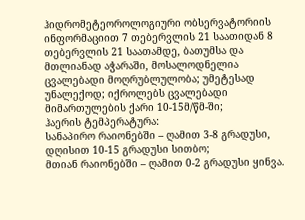ჰიდრომეტეოროლოგიური ობსერვატორიის ინფორმაციით 7 თებერვლის 21 საათიდან 8 თებერვლის 21 საათამდე, ბათუმსა და მთლიანად აჭარაში, მოსალოდნელია ცვალებადი მოღრუბლულობა; უმეტესად უნალექოდ; იქროლებს ცვალებადი მიმართულების ქარი 10-15მ/წმ-ში;
ჰაერის ტემპერატურა:
სანაპირო რაიონებში – ღამით 3-8 გრადუსი, დღისით 10-15 გრადუსი სითბო;
მთიან რაიონებში – ღამით 0-2 გრადუსი ყინვა.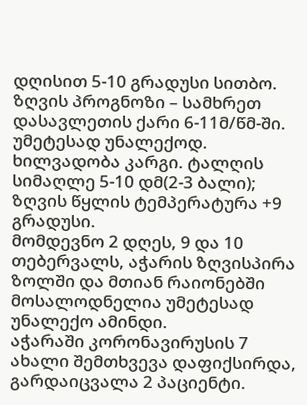დღისით 5-10 გრადუსი სითბო.
ზღვის პროგნოზი – სამხრეთ დასავლეთის ქარი 6-11მ/წმ-ში. უმეტესად უნალექოდ. ხილვადობა კარგი. ტალღის
სიმაღლე 5-10 დმ(2-3 ბალი); ზღვის წყლის ტემპერატურა +9 გრადუსი.
მომდევნო 2 დღეს, 9 და 10 თებერვალს, აჭარის ზღვისპირა ზოლში და მთიან რაიონებში მოსალოდნელია უმეტესად უნალექო ამინდი.
აჭარაში კორონავირუსის 7 ახალი შემთხვევა დაფიქსირდა, გარდაიცვალა 2 პაციენტი.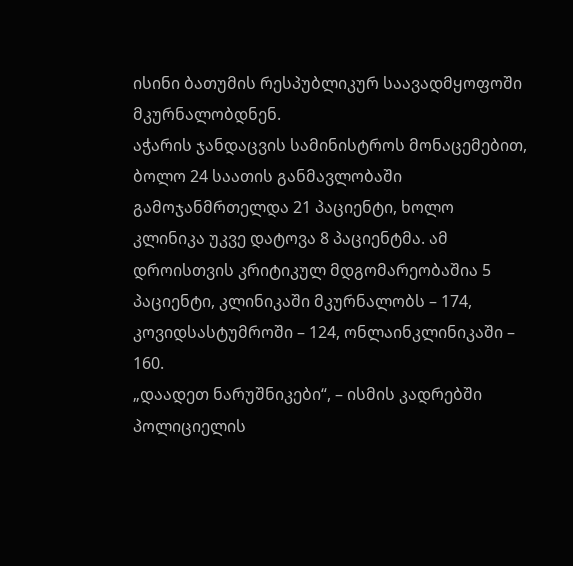ისინი ბათუმის რესპუბლიკურ საავადმყოფოში მკურნალობდნენ.
აჭარის ჯანდაცვის სამინისტროს მონაცემებით, ბოლო 24 საათის განმავლობაში გამოჯანმრთელდა 21 პაციენტი, ხოლო კლინიკა უკვე დატოვა 8 პაციენტმა. ამ დროისთვის კრიტიკულ მდგომარეობაშია 5 პაციენტი, კლინიკაში მკურნალობს – 174, კოვიდსასტუმროში – 124, ონლაინკლინიკაში – 160.
„დაადეთ ნარუშნიკები“, – ისმის კადრებში პოლიციელის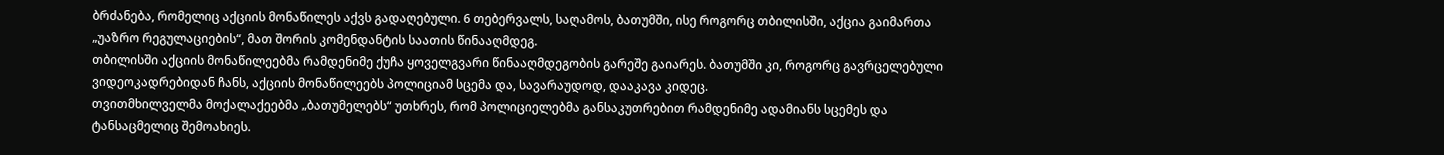ბრძანება, რომელიც აქციის მონაწილეს აქვს გადაღებული. 6 თებერვალს, საღამოს, ბათუმში, ისე როგორც თბილისში, აქცია გაიმართა „უაზრო რეგულაციების“, მათ შორის კომენდანტის საათის წინააღმდეგ.
თბილისში აქციის მონაწილეებმა რამდენიმე ქუჩა ყოველგვარი წინააღმდეგობის გარეშე გაიარეს. ბათუმში კი, როგორც გავრცელებული ვიდეოკადრებიდან ჩანს, აქციის მონაწილეებს პოლიციამ სცემა და, სავარაუდოდ, დააკავა კიდეც.
თვითმხილველმა მოქალაქეებმა „ბათუმელებს“ უთხრეს, რომ პოლიციელებმა განსაკუთრებით რამდენიმე ადამიანს სცემეს და ტანსაცმელიც შემოახიეს.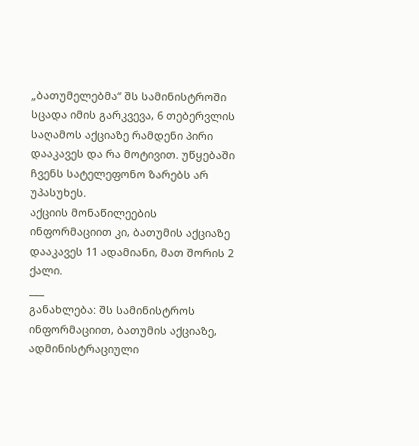„ბათუმელებმა“ შს სამინისტროში სცადა იმის გარკვევა, 6 თებერვლის საღამოს აქციაზე რამდენი პირი დააკავეს და რა მოტივით. უწყებაში ჩვენს სატელეფონო ზარებს არ უპასუხეს.
აქციის მონაწილეების ინფორმაციით კი, ბათუმის აქციაზე დააკავეს 11 ადამიანი, მათ შორის 2 ქალი.
___
განახლება: შს სამინისტროს ინფორმაციით, ბათუმის აქციაზე, ადმინისტრაციული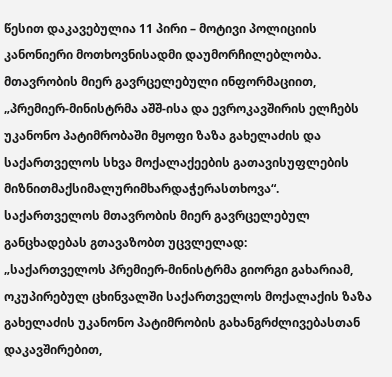წესით დაკავებულია 11 პირი – მოტივი პოლიციის კანონიერი მოთხოვნისადმი დაუმორჩილებლობა.
მთავრობის მიერ გავრცელებული ინფორმაციით, „პრემიერ-მინისტრმა აშშ-ისა და ევროკავშირის ელჩებს უკანონო პატიმრობაში მყოფი ზაზა გახელაძის და საქართველოს სხვა მოქალაქეების გათავისუფლების მიზნითმაქსიმალურიმხარდაჭერასთხოვა“.
საქართველოს მთავრობის მიერ გავრცელებულ განცხადებას გთავაზობთ უცვლელად:
„საქართველოს პრემიერ-მინისტრმა გიორგი გახარიამ, ოკუპირებულ ცხინვალში საქართველოს მოქალაქის ზაზა გახელაძის უკანონო პატიმრობის გახანგრძლივებასთან დაკავშირებით,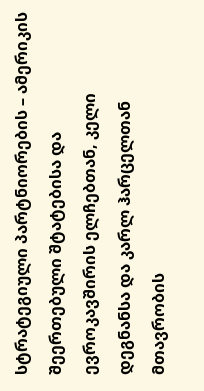სტრატეგიული პარტნიორების – ამერიკის შეერთებული შტატებისა და ევროკავშირის ელჩებთან, კელი დეგნანსა და კარლ ჰარცელთან მთავრობის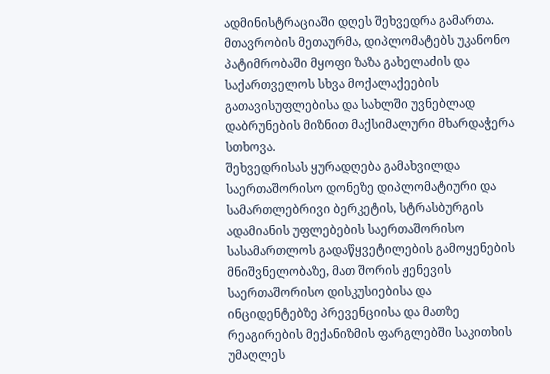ადმინისტრაციაში დღეს შეხვედრა გამართა.
მთავრობის მეთაურმა, დიპლომატებს უკანონო პატიმრობაში მყოფი ზაზა გახელაძის და საქართველოს სხვა მოქალაქეების გათავისუფლებისა და სახლში უვნებლად დაბრუნების მიზნით მაქსიმალური მხარდაჭერა სთხოვა.
შეხვედრისას ყურადღება გამახვილდა საერთაშორისო დონეზე დიპლომატიური და სამართლებრივი ბერკეტის, სტრასბურგის ადამიანის უფლებების საერთაშორისო სასამართლოს გადაწყვეტილების გამოყენების მნიშვნელობაზე, მათ შორის ჟენევის საერთაშორისო დისკუსიებისა და ინციდენტებზე პრევენციისა და მათზე რეაგირების მექანიზმის ფარგლებში საკითხის უმაღლეს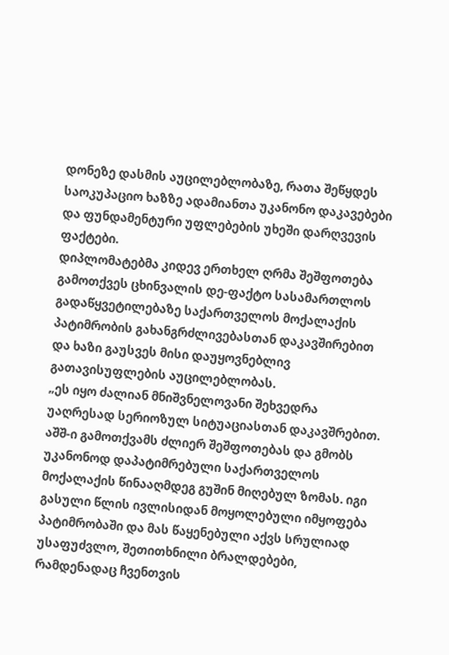დონეზე დასმის აუცილებლობაზე, რათა შეწყდეს საოკუპაციო ხაზზე ადამიანთა უკანონო დაკავებები და ფუნდამენტური უფლებების უხეში დარღვევის ფაქტები.
დიპლომატებმა კიდევ ერთხელ ღრმა შეშფოთება გამოთქვეს ცხინვალის დე-ფაქტო სასამართლოს გადაწყვეტილებაზე საქართველოს მოქალაქის პატიმრობის გახანგრძლივებასთან დაკავშირებით და ხაზი გაუსვეს მისი დაუყოვნებლივ გათავისუფლების აუცილებლობას.
„ეს იყო ძალიან მნიშვნელოვანი შეხვედრა უაღრესად სერიოზულ სიტუაციასთან დაკავშრებით. აშშ-ი გამოთქვამს ძლიერ შეშფოთებას და გმობს უკანონოდ დაპატიმრებული საქართველოს მოქალაქის წინააღმდეგ გუშინ მიღებულ ზომას. იგი გასული წლის ივლისიდან მოყოლებული იმყოფება პატიმრობაში და მას წაყენებული აქვს სრულიად უსაფუძვლო, შეთითხნილი ბრალდებები, რამდენადაც ჩვენთვის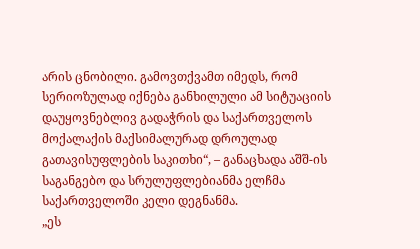არის ცნობილი. გამოვთქვამთ იმედს, რომ სერიოზულად იქნება განხილული ამ სიტუაციის დაუყოვნებლივ გადაჭრის და საქართველოს მოქალაქის მაქსიმალურად დროულად გათავისუფლების საკითხი“, – განაცხადა აშშ-ის საგანგებო და სრულუფლებიანმა ელჩმა საქართველოში კელი დეგნანმა.
„ეს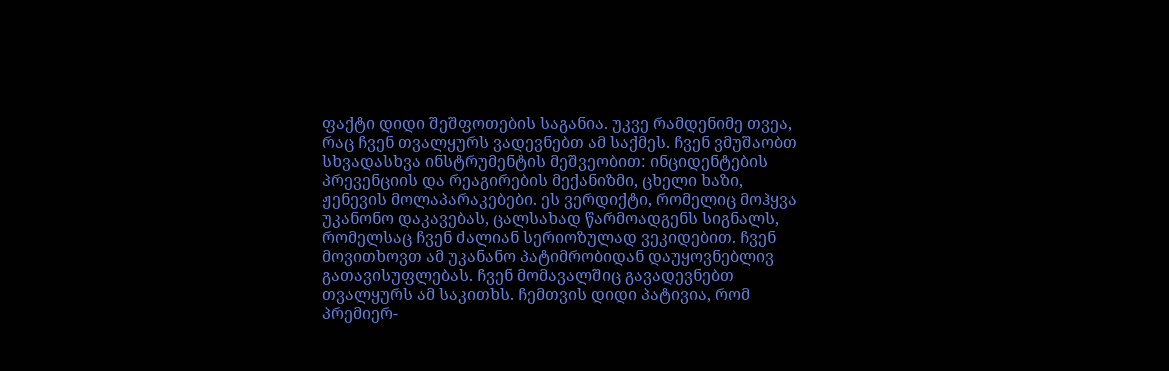ფაქტი დიდი შეშფოთების საგანია. უკვე რამდენიმე თვეა, რაც ჩვენ თვალყურს ვადევნებთ ამ საქმეს. ჩვენ ვმუშაობთ სხვადასხვა ინსტრუმენტის მეშვეობით: ინციდენტების პრევენციის და რეაგირების მექანიზმი, ცხელი ხაზი, ჟენევის მოლაპარაკებები. ეს ვერდიქტი, რომელიც მოჰყვა უკანონო დაკავებას, ცალსახად წარმოადგენს სიგნალს, რომელსაც ჩვენ ძალიან სერიოზულად ვეკიდებით. ჩვენ მოვითხოვთ ამ უკანანო პატიმრობიდან დაუყოვნებლივ გათავისუფლებას. ჩვენ მომავალშიც გავადევნებთ თვალყურს ამ საკითხს. ჩემთვის დიდი პატივია, რომ პრემიერ-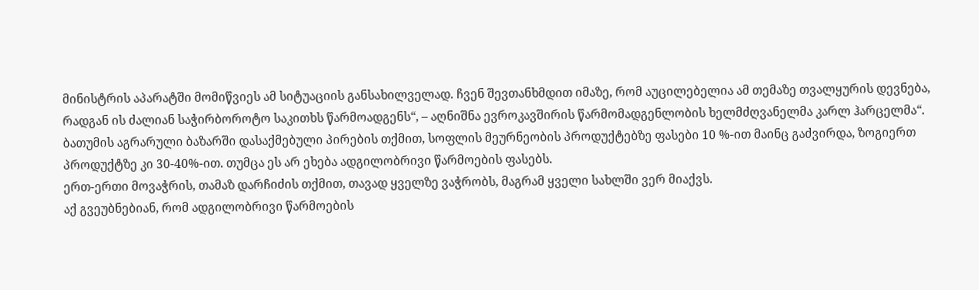მინისტრის აპარატში მომიწვიეს ამ სიტუაციის განსახილველად. ჩვენ შევთანხმდით იმაზე, რომ აუცილებელია ამ თემაზე თვალყურის დევნება, რადგან ის ძალიან საჭირბოროტო საკითხს წარმოადგენს“, – აღნიშნა ევროკავშირის წარმომადგენლობის ხელმძღვანელმა კარლ ჰარცელმა“.
ბათუმის აგრარული ბაზარში დასაქმებული პირების თქმით, სოფლის მეურნეობის პროდუქტებზე ფასები 10 %-ით მაინც გაძვირდა, ზოგიერთ პროდუქტზე კი 30-40%-ით. თუმცა ეს არ ეხება ადგილობრივი წარმოების ფასებს.
ერთ-ერთი მოვაჭრის, თამაზ დარჩიძის თქმით, თავად ყველზე ვაჭრობს, მაგრამ ყველი სახლში ვერ მიაქვს.
აქ გვეუბნებიან, რომ ადგილობრივი წარმოების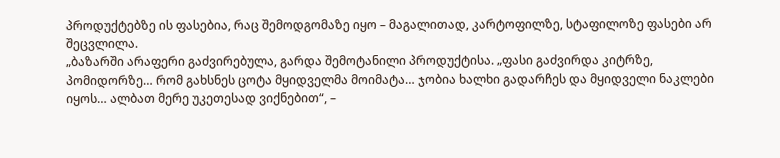პროდუქტებზე ის ფასებია, რაც შემოდგომაზე იყო – მაგალითად, კარტოფილზე, სტაფილოზე ფასები არ შეცვლილა.
„ბაზარში არაფერი გაძვირებულა, გარდა შემოტანილი პროდუქტისა. „ფასი გაძვირდა კიტრზე, პომიდორზე… რომ გახსნეს ცოტა მყიდველმა მოიმატა… ჯობია ხალხი გადარჩეს და მყიდველი ნაკლები იყოს… ალბათ მერე უკეთესად ვიქნებით“, –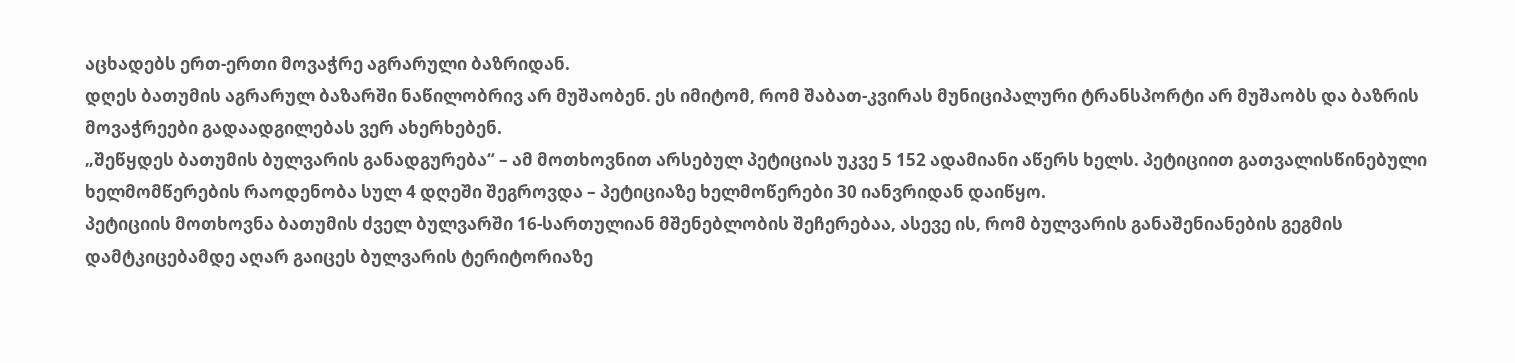აცხადებს ერთ-ერთი მოვაჭრე აგრარული ბაზრიდან.
დღეს ბათუმის აგრარულ ბაზარში ნაწილობრივ არ მუშაობენ. ეს იმიტომ, რომ შაბათ-კვირას მუნიციპალური ტრანსპორტი არ მუშაობს და ბაზრის მოვაჭრეები გადაადგილებას ვერ ახერხებენ.
„შეწყდეს ბათუმის ბულვარის განადგურება“ – ამ მოთხოვნით არსებულ პეტიციას უკვე 5 152 ადამიანი აწერს ხელს. პეტიციით გათვალისწინებული ხელმომწერების რაოდენობა სულ 4 დღეში შეგროვდა – პეტიციაზე ხელმოწერები 30 იანვრიდან დაიწყო.
პეტიციის მოთხოვნა ბათუმის ძველ ბულვარში 16-სართულიან მშენებლობის შეჩერებაა, ასევე ის, რომ ბულვარის განაშენიანების გეგმის დამტკიცებამდე აღარ გაიცეს ბულვარის ტერიტორიაზე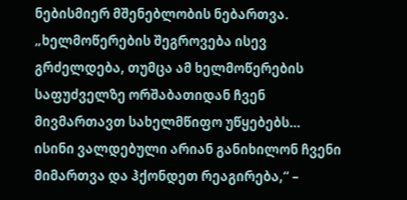ნებისმიერ მშენებლობის ნებართვა.
„ხელმოწერების შეგროვება ისევ გრძელდება, თუმცა ამ ხელმოწერების საფუძველზე ორშაბათიდან ჩვენ მივმართავთ სახელმწიფო უწყებებს… ისინი ვალდებული არიან განიხილონ ჩვენი მიმართვა და ჰქონდეთ რეაგირება,“ –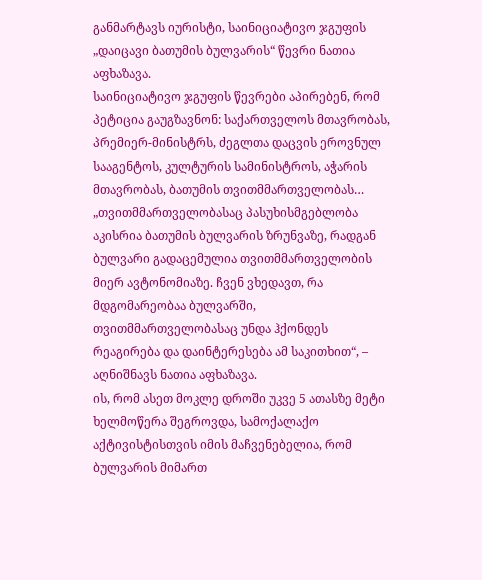განმარტავს იურისტი, საინიციატივო ჯგუფის „დაიცავი ბათუმის ბულვარის“ წევრი ნათია აფხაზავა.
საინიციატივო ჯგუფის წევრები აპირებენ, რომ პეტიცია გაუგზავნონ: საქართველოს მთავრობას, პრემიერ-მინისტრს, ძეგლთა დაცვის ეროვნულ სააგენტოს, კულტურის სამინისტროს, აჭარის მთავრობას, ბათუმის თვითმმართველობას…
„თვითმმართველობასაც პასუხისმგებლობა აკისრია ბათუმის ბულვარის ზრუნვაზე, რადგან ბულვარი გადაცემულია თვითმმართველობის მიერ ავტონომიაზე. ჩვენ ვხედავთ, რა მდგომარეობაა ბულვარში, თვითმმართველობასაც უნდა ჰქონდეს რეაგირება და დაინტერესება ამ საკითხით“, – აღნიშნავს ნათია აფხაზავა.
ის, რომ ასეთ მოკლე დროში უკვე 5 ათასზე მეტი ხელმოწერა შეგროვდა, სამოქალაქო აქტივისტისთვის იმის მაჩვენებელია, რომ ბულვარის მიმართ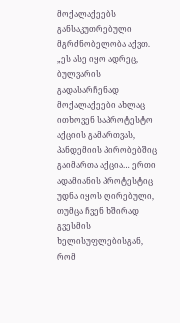მოქალაქეებს განსაკუთრებული მგრძნობელობა აქვთ.
„ეს ასე იყო ადრეც, ბულვარის გადასარჩენად მოქალაქეები ახლაც ითხოვენ საპროტესტო აქციის გამართვას, პანდემიის პირობებშიც გაიმართა აქცია… ერთი ადამიანის პროტესტიც უდნა იყოს ღირებული, თუმცა ჩვენ ხშირად გვესმის ხელისუფლებისგან, რომ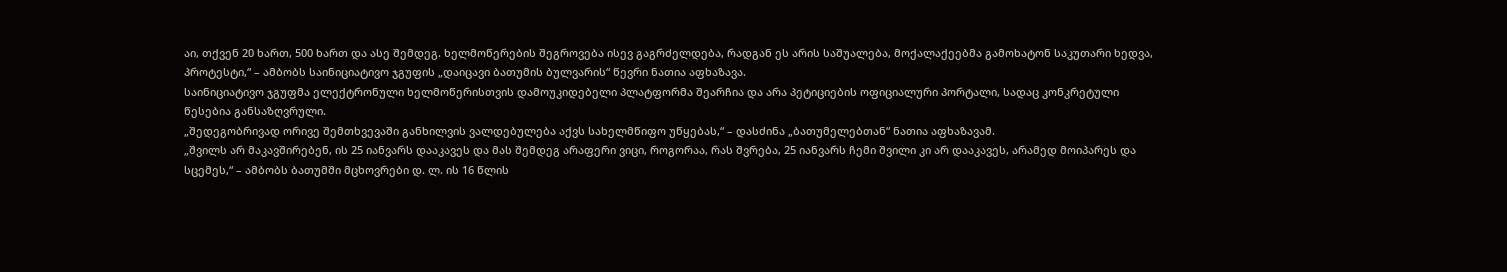აი, თქვენ 20 ხართ, 500 ხართ და ასე შემდეგ. ხელმოწერების შეგროვება ისევ გაგრძელდება, რადგან ეს არის საშუალება, მოქალაქეებმა გამოხატონ საკუთარი ხედვა, პროტესტი,“ – ამბობს საინიციატივო ჯგუფის „დაიცავი ბათუმის ბულვარის“ წევრი ნათია აფხაზავა.
საინიციატივო ჯგუფმა ელექტრონული ხელმოწერისთვის დამოუკიდებელი პლატფორმა შეარჩია და არა პეტიციების ოფიციალური პორტალი, სადაც კონკრეტული წესებია განსაზღვრული.
„შედეგობრივად ორივე შემთხვევაში განხილვის ვალდებულება აქვს სახელმწიფო უწყებას,“ – დასძინა „ბათუმელებთან“ ნათია აფხაზავამ.
„შვილს არ მაკავშირებენ, ის 25 იანვარს დააკავეს და მას შემდეგ არაფერი ვიცი, როგორაა, რას შვრება, 25 იანვარს ჩემი შვილი კი არ დააკავეს, არამედ მოიპარეს და სცემეს,“ – ამბობს ბათუმში მცხოვრები დ. ლ. ის 16 წლის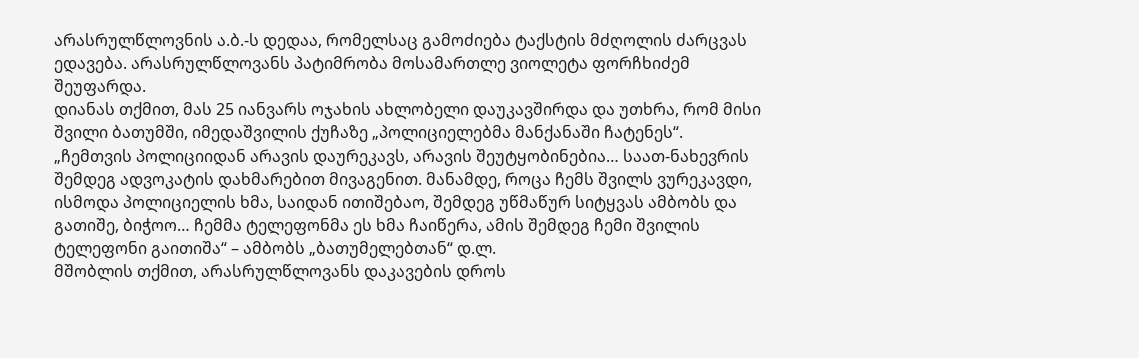არასრულწლოვნის ა.ბ.-ს დედაა, რომელსაც გამოძიება ტაქსტის მძღოლის ძარცვას ედავება. არასრულწლოვანს პატიმრობა მოსამართლე ვიოლეტა ფორჩხიძემ შეუფარდა.
დიანას თქმით, მას 25 იანვარს ოჯახის ახლობელი დაუკავშირდა და უთხრა, რომ მისი შვილი ბათუმში, იმედაშვილის ქუჩაზე „პოლიციელებმა მანქანაში ჩატენეს“.
„ჩემთვის პოლიციიდან არავის დაურეკავს, არავის შეუტყობინებია… საათ-ნახევრის შემდეგ ადვოკატის დახმარებით მივაგენით. მანამდე, როცა ჩემს შვილს ვურეკავდი, ისმოდა პოლიციელის ხმა, საიდან ითიშებაო, შემდეგ უწმაწურ სიტყვას ამბობს და გათიშე, ბიჭოო… ჩემმა ტელეფონმა ეს ხმა ჩაიწერა, ამის შემდეგ ჩემი შვილის ტელეფონი გაითიშა“ – ამბობს „ბათუმელებთან“ დ.ლ.
მშობლის თქმით, არასრულწლოვანს დაკავების დროს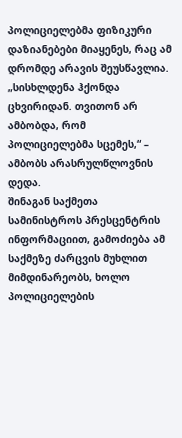პოლიციელებმა ფიზიკური დაზიანებები მიაყენეს, რაც ამ დრომდე არავის შეუსწავლია.
„სისხლდენა ჰქონდა ცხვირიდან. თვითონ არ ამბობდა, რომ პოლიციელებმა სცემეს,“ – ამბობს არასრულწლოვნის დედა.
შინაგან საქმეთა სამინისტროს პრესცენტრის ინფორმაციით, გამოძიება ამ საქმეზე ძარცვის მუხლით მიმდინარეობს, ხოლო პოლიციელების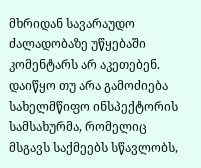მხრიდან სავარაუდო ძალადობაზე უწყებაში კომენტარს არ აკეთებენ. დაიწყო თუ არა გამოძიება სახელმწიფო ინსპექტორის სამსახურმა, რომელიც მსგავს საქმეებს სწავლობს,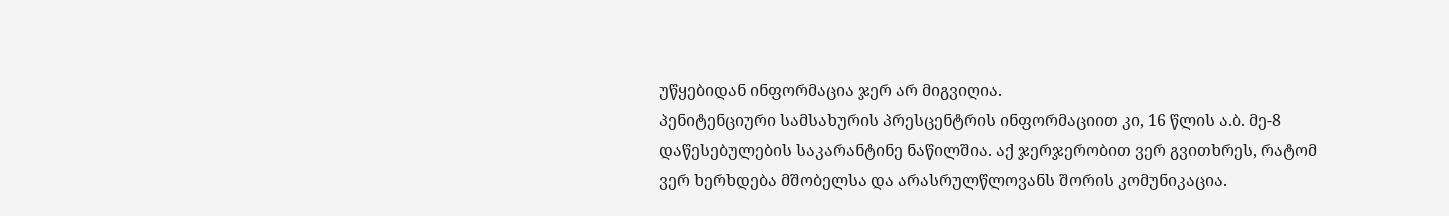უწყებიდან ინფორმაცია ჯერ არ მიგვიღია.
პენიტენციური სამსახურის პრესცენტრის ინფორმაციით კი, 16 წლის ა.ბ. მე-8 დაწესებულების საკარანტინე ნაწილშია. აქ ჯერჯერობით ვერ გვითხრეს, რატომ ვერ ხერხდება მშობელსა და არასრულწლოვანს შორის კომუნიკაცია.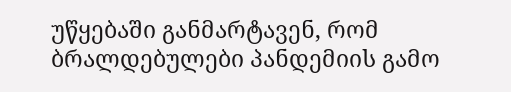უწყებაში განმარტავენ, რომ ბრალდებულები პანდემიის გამო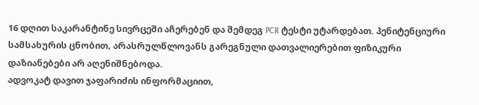16 დღით საკარანტინე სივრცეში აჩერებენ და შემდეგ PCR ტესტი უტარდებათ. პენიტენციური სამსახურის ცნობით, არასრულწლოვანს გარეგნული დათვალიერებით ფიზიკური დაზიანებები არ აღენიშნებოდა.
ადვოკატ დავით ჯაფარიძის ინფორმაციით,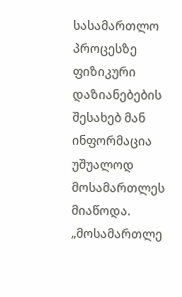სასამართლო პროცესზე ფიზიკური დაზიანებების შესახებ მან ინფორმაცია უშუალოდ მოსამართლეს მიაწოდა.
„მოსამართლე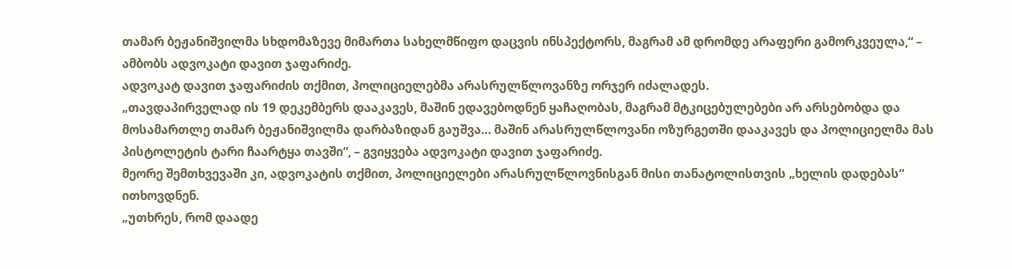თამარ ბეჟანიშვილმა სხდომაზევე მიმართა სახელმწიფო დაცვის ინსპექტორს, მაგრამ ამ დრომდე არაფერი გამორკვეულა,“ – ამბობს ადვოკატი დავით ჯაფარიძე.
ადვოკატ დავით ჯაფარიძის თქმით, პოლიციელებმა არასრულწლოვანზე ორჯერ იძალადეს.
„თავდაპირველად ის 19 დეკემბერს დააკავეს, მაშინ ედავებოდნენ ყაჩაღობას, მაგრამ მტკიცებულებები არ არსებობდა და მოსამართლე თამარ ბეჟანიშვილმა დარბაზიდან გაუშვა… მაშინ არასრულწლოვანი ოზურგეთში დააკავეს და პოლიციელმა მას პისტოლეტის ტარი ჩაარტყა თავში“, – გვიყვება ადვოკატი დავით ჯაფარიძე.
მეორე შემთხვევაში კი, ადვოკატის თქმით, პოლიციელები არასრულწლოვნისგან მისი თანატოლისთვის „ხელის დადებას“ ითხოვდნენ.
„უთხრეს, რომ დაადე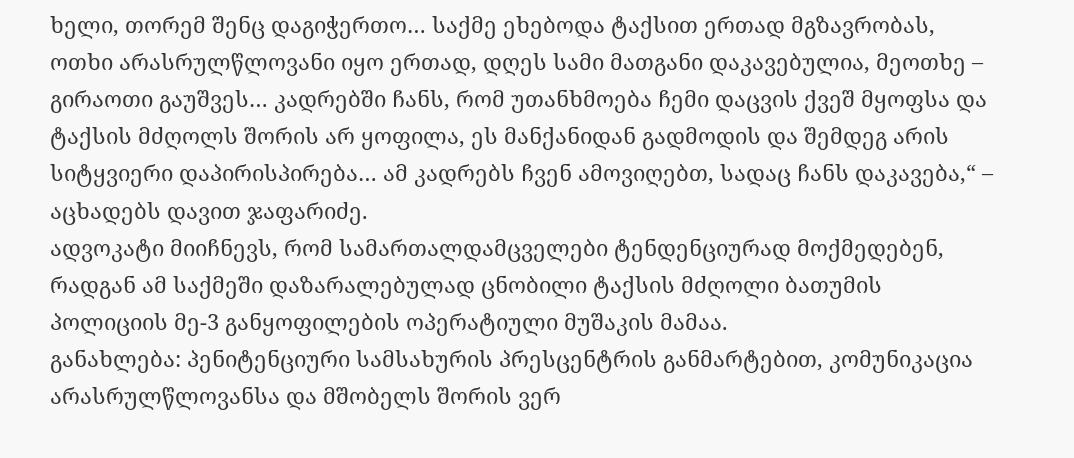ხელი, თორემ შენც დაგიჭერთო… საქმე ეხებოდა ტაქსით ერთად მგზავრობას, ოთხი არასრულწლოვანი იყო ერთად, დღეს სამი მათგანი დაკავებულია, მეოთხე – გირაოთი გაუშვეს… კადრებში ჩანს, რომ უთანხმოება ჩემი დაცვის ქვეშ მყოფსა და ტაქსის მძღოლს შორის არ ყოფილა, ეს მანქანიდან გადმოდის და შემდეგ არის სიტყვიერი დაპირისპირება… ამ კადრებს ჩვენ ამოვიღებთ, სადაც ჩანს დაკავება,“ – აცხადებს დავით ჯაფარიძე.
ადვოკატი მიიჩნევს, რომ სამართალდამცველები ტენდენციურად მოქმედებენ, რადგან ამ საქმეში დაზარალებულად ცნობილი ტაქსის მძღოლი ბათუმის პოლიციის მე-3 განყოფილების ოპერატიული მუშაკის მამაა.
განახლება: პენიტენციური სამსახურის პრესცენტრის განმარტებით, კომუნიკაცია არასრულწლოვანსა და მშობელს შორის ვერ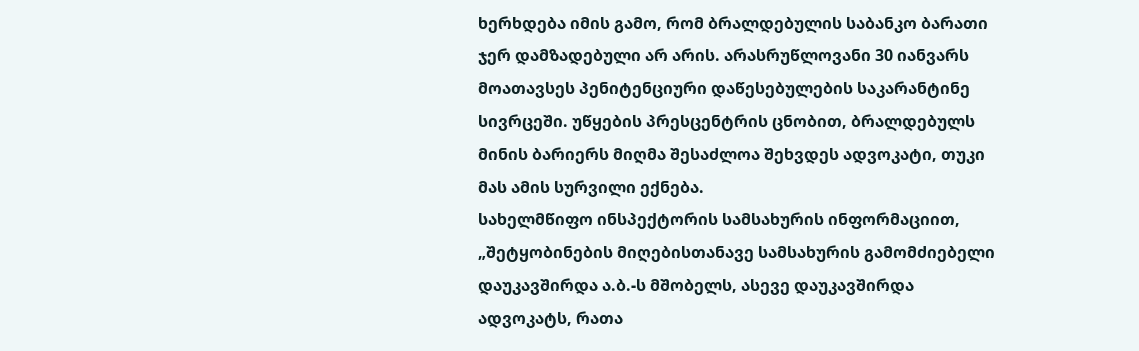ხერხდება იმის გამო, რომ ბრალდებულის საბანკო ბარათი ჯერ დამზადებული არ არის. არასრუწლოვანი 30 იანვარს მოათავსეს პენიტენციური დაწესებულების საკარანტინე სივრცეში. უწყების პრესცენტრის ცნობით, ბრალდებულს მინის ბარიერს მიღმა შესაძლოა შეხვდეს ადვოკატი, თუკი მას ამის სურვილი ექნება.
სახელმწიფო ინსპექტორის სამსახურის ინფორმაციით, „შეტყობინების მიღებისთანავე სამსახურის გამომძიებელი დაუკავშირდა ა.ბ.-ს მშობელს, ასევე დაუკავშირდა ადვოკატს, რათა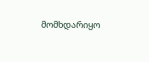მომხდარიყო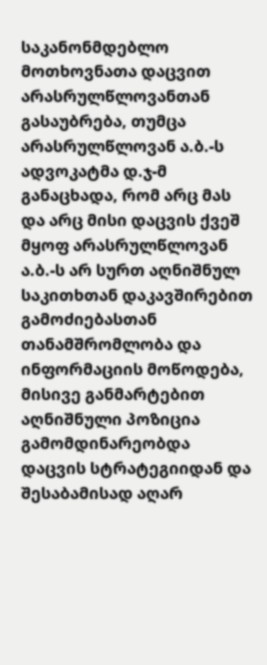საკანონმდებლო მოთხოვნათა დაცვით არასრულწლოვანთან გასაუბრება, თუმცა არასრულწლოვან ა.ბ.-ს ადვოკატმა დ.ჯ-მ განაცხადა, რომ არც მას და არც მისი დაცვის ქვეშ მყოფ არასრულწლოვან ა.ბ.-ს არ სურთ აღნიშნულ საკითხთან დაკავშირებით გამოძიებასთან თანამშრომლობა და ინფორმაციის მოწოდება, მისივე განმარტებით აღნიშნული პოზიცია გამომდინარეობდა დაცვის სტრატეგიიდან და შესაბამისად აღარ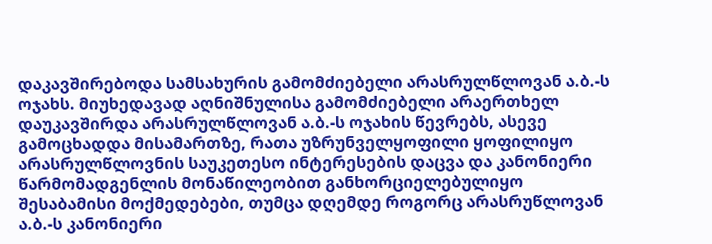დაკავშირებოდა სამსახურის გამომძიებელი არასრულწლოვან ა.ბ.-ს ოჯახს. მიუხედავად აღნიშნულისა გამომძიებელი არაერთხელ დაუკავშირდა არასრულწლოვან ა.ბ.-ს ოჯახის წევრებს, ასევე გამოცხადდა მისამართზე, რათა უზრუნველყოფილი ყოფილიყო არასრულწლოვნის საუკეთესო ინტერესების დაცვა და კანონიერი წარმომადგენლის მონაწილეობით განხორციელებულიყო შესაბამისი მოქმედებები, თუმცა დღემდე როგორც არასრუწლოვან ა.ბ.-ს კანონიერი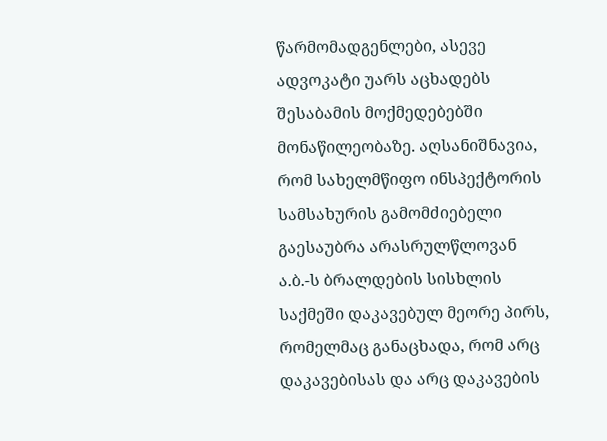წარმომადგენლები, ასევე ადვოკატი უარს აცხადებს შესაბამის მოქმედებებში მონაწილეობაზე. აღსანიშნავია, რომ სახელმწიფო ინსპექტორის სამსახურის გამომძიებელი გაესაუბრა არასრულწლოვან ა.ბ.-ს ბრალდების სისხლის საქმეში დაკავებულ მეორე პირს, რომელმაც განაცხადა, რომ არც დაკავებისას და არც დაკავების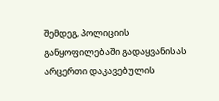შემდეგ, პოლიციის განყოფილებაში გადაყვანისას არცერთი დაკავებულის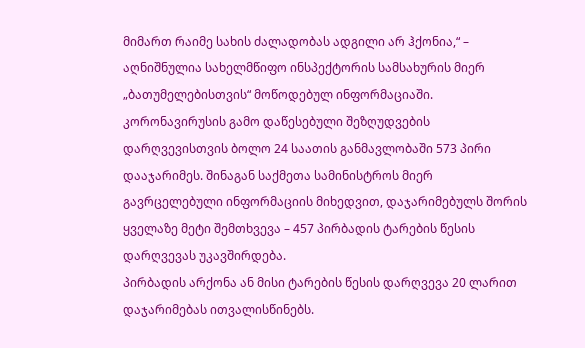მიმართ რაიმე სახის ძალადობას ადგილი არ ჰქონია,“ – აღნიშნულია სახელმწიფო ინსპექტორის სამსახურის მიერ „ბათუმელებისთვის“ მოწოდებულ ინფორმაციაში.
კორონავირუსის გამო დაწესებული შეზღუდვების დარღვევისთვის ბოლო 24 საათის განმავლობაში 573 პირი დააჯარიმეს. შინაგან საქმეთა სამინისტროს მიერ გავრცელებული ინფორმაციის მიხედვით, დაჯარიმებულს შორის ყველაზე მეტი შემთხვევა – 457 პირბადის ტარების წესის დარღვევას უკავშირდება.
პირბადის არქონა ან მისი ტარების წესის დარღვევა 20 ლარით დაჯარიმებას ითვალისწინებს.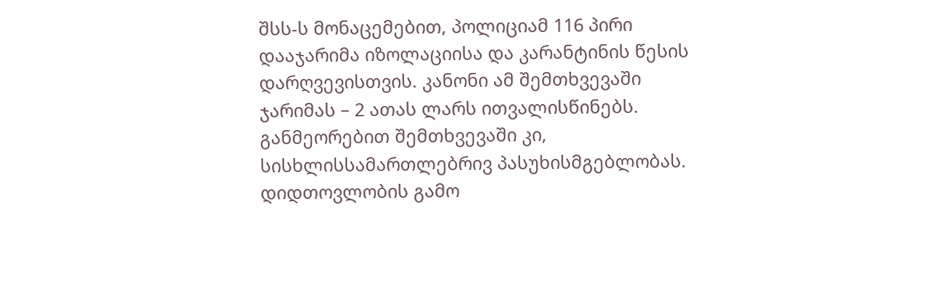შსს-ს მონაცემებით, პოლიციამ 116 პირი დააჯარიმა იზოლაციისა და კარანტინის წესის დარღვევისთვის. კანონი ამ შემთხვევაში ჯარიმას – 2 ათას ლარს ითვალისწინებს. განმეორებით შემთხვევაში კი, სისხლისსამართლებრივ პასუხისმგებლობას.
დიდთოვლობის გამო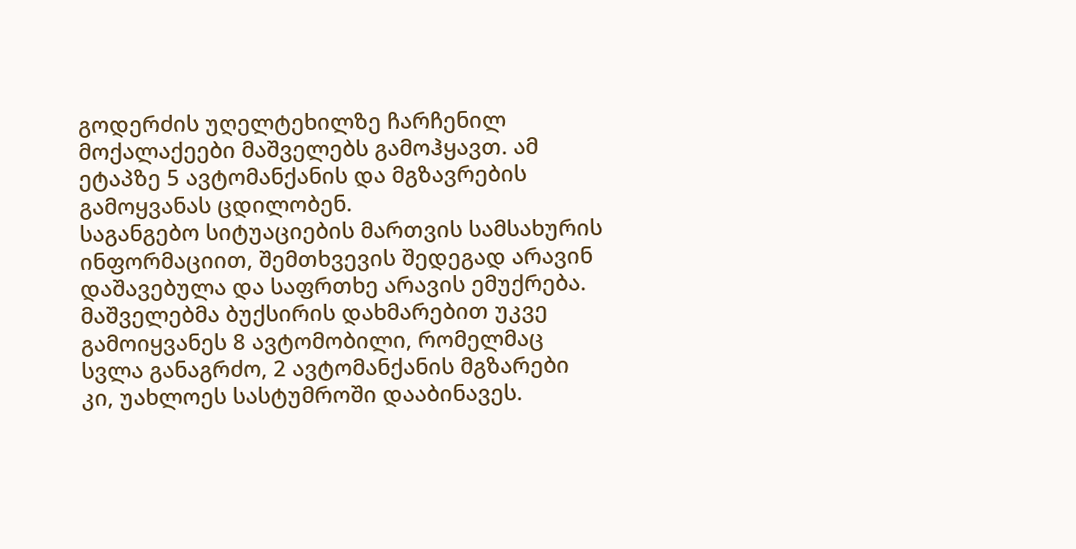გოდერძის უღელტეხილზე ჩარჩენილ მოქალაქეები მაშველებს გამოჰყავთ. ამ ეტაპზე 5 ავტომანქანის და მგზავრების გამოყვანას ცდილობენ.
საგანგებო სიტუაციების მართვის სამსახურის ინფორმაციით, შემთხვევის შედეგად არავინ დაშავებულა და საფრთხე არავის ემუქრება. მაშველებმა ბუქსირის დახმარებით უკვე გამოიყვანეს 8 ავტომობილი, რომელმაც სვლა განაგრძო, 2 ავტომანქანის მგზარები კი, უახლოეს სასტუმროში დააბინავეს.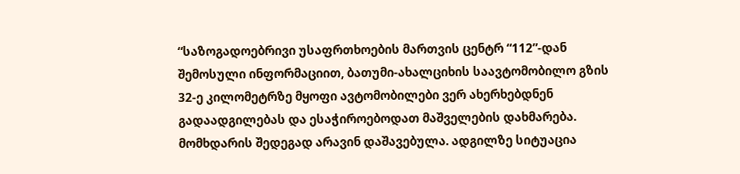“საზოგადოებრივი უსაფრთხოების მართვის ცენტრ “112”-დან შემოსული ინფორმაციით, ბათუმი-ახალციხის საავტომობილო გზის 32-ე კილომეტრზე მყოფი ავტომობილები ვერ ახერხებდნენ გადაადგილებას და ესაჭიროებოდათ მაშველების დახმარება.
მომხდარის შედეგად არავინ დაშავებულა. ადგილზე სიტუაცია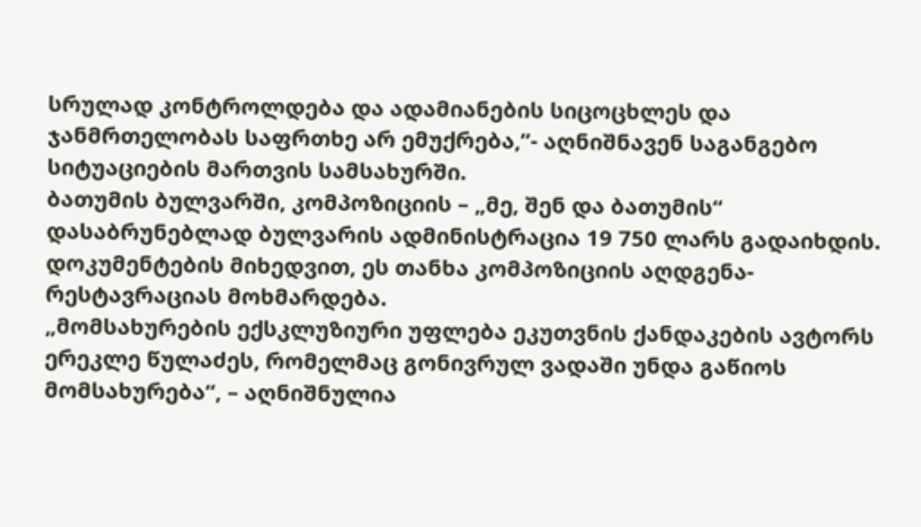სრულად კონტროლდება და ადამიანების სიცოცხლეს და ჯანმრთელობას საფრთხე არ ემუქრება,”- აღნიშნავენ საგანგებო სიტუაციების მართვის სამსახურში.
ბათუმის ბულვარში, კომპოზიციის – „მე, შენ და ბათუმის“ დასაბრუნებლად ბულვარის ადმინისტრაცია 19 750 ლარს გადაიხდის. დოკუმენტების მიხედვით, ეს თანხა კომპოზიციის აღდგენა-რესტავრაციას მოხმარდება.
„მომსახურების ექსკლუზიური უფლება ეკუთვნის ქანდაკების ავტორს ერეკლე წულაძეს, რომელმაც გონივრულ ვადაში უნდა გაწიოს მომსახურება“, – აღნიშნულია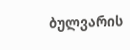ბულვარის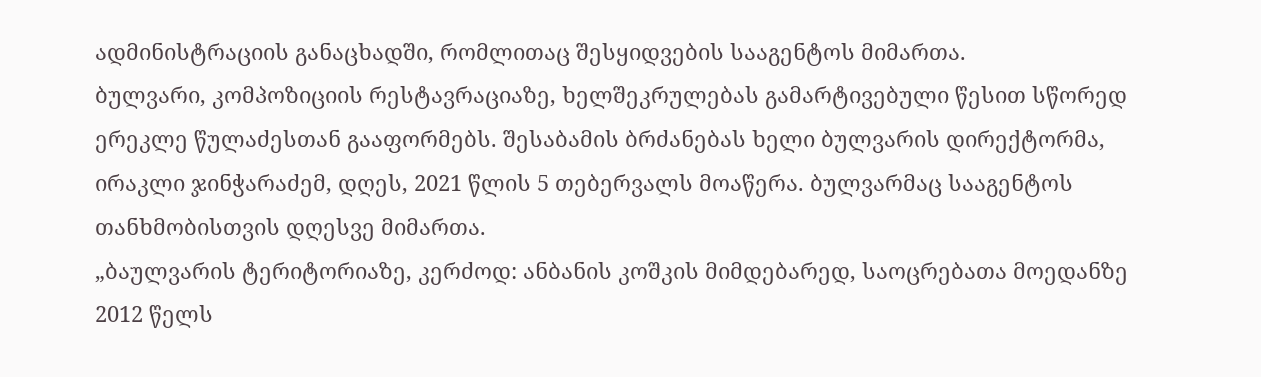ადმინისტრაციის განაცხადში, რომლითაც შესყიდვების სააგენტოს მიმართა.
ბულვარი, კომპოზიციის რესტავრაციაზე, ხელშეკრულებას გამარტივებული წესით სწორედ ერეკლე წულაძესთან გააფორმებს. შესაბამის ბრძანებას ხელი ბულვარის დირექტორმა, ირაკლი ჯინჭარაძემ, დღეს, 2021 წლის 5 თებერვალს მოაწერა. ბულვარმაც სააგენტოს თანხმობისთვის დღესვე მიმართა.
„ბაულვარის ტერიტორიაზე, კერძოდ: ანბანის კოშკის მიმდებარედ, საოცრებათა მოედანზე 2012 წელს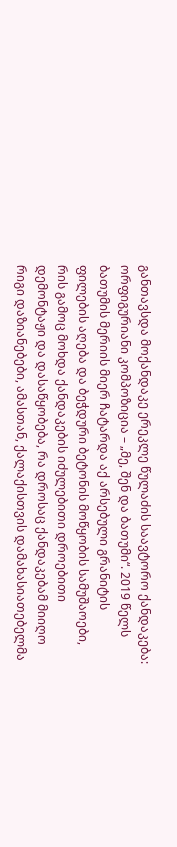განთავსდა მოქანდაკე ერეკლე წულაძის საავტორო ქანდაკება: ორფიგურიანი კომპოზიცია – „მე, შენ და ბათუმი“. 2019 წელს ბათუმის მერიის მიერ ჩატარდა აქ არსებული გრანიტის ფილების აღება და ბეჭდური ბეტონის მოწყობის სამუშაოები, რის გამოც მოხდა ქანდაკების იძულებითი დროებითი დემონტაჟი და დასაწყობება, რა დროსაც ქანდაკებამ მიიღო რიგი დაზიანებები, ამასთან, ქალაქისთვის დამახასიათებელმა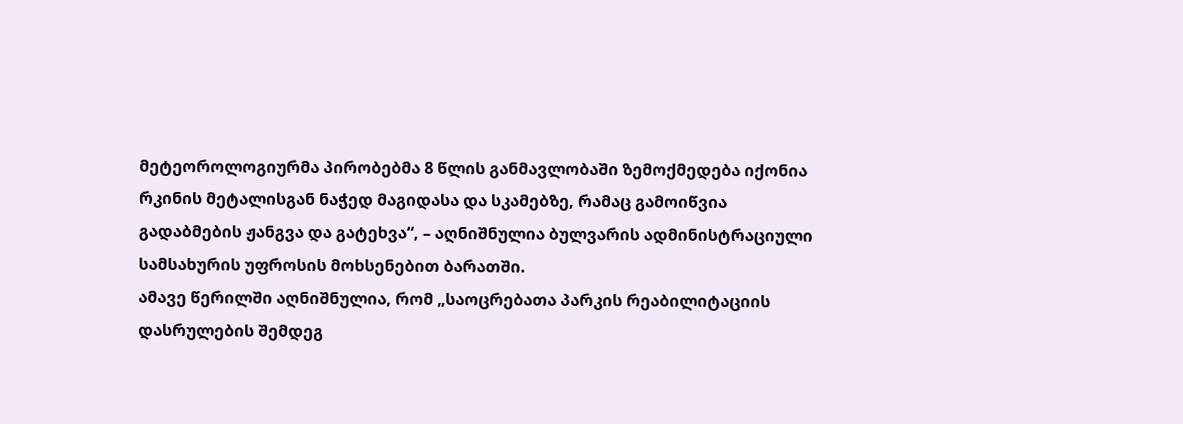მეტეოროლოგიურმა პირობებმა 8 წლის განმავლობაში ზემოქმედება იქონია რკინის მეტალისგან ნაჭედ მაგიდასა და სკამებზე, რამაც გამოიწვია გადაბმების ჟანგვა და გატეხვა“, – აღნიშნულია ბულვარის ადმინისტრაციული სამსახურის უფროსის მოხსენებით ბარათში.
ამავე წერილში აღნიშნულია, რომ „საოცრებათა პარკის რეაბილიტაციის დასრულების შემდეგ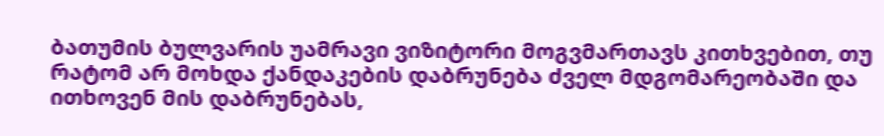ბათუმის ბულვარის უამრავი ვიზიტორი მოგვმართავს კითხვებით, თუ რატომ არ მოხდა ქანდაკების დაბრუნება ძველ მდგომარეობაში და ითხოვენ მის დაბრუნებას,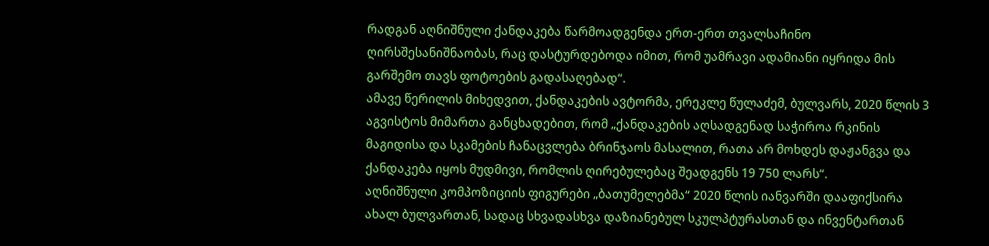რადგან აღნიშნული ქანდაკება წარმოადგენდა ერთ-ერთ თვალსაჩინო ღირსშესანიშნაობას, რაც დასტურდებოდა იმით, რომ უამრავი ადამიანი იყრიდა მის გარშემო თავს ფოტოების გადასაღებად“.
ამავე წერილის მიხედვით, ქანდაკების ავტორმა, ერეკლე წულაძემ, ბულვარს, 2020 წლის 3 აგვისტოს მიმართა განცხადებით, რომ „ქანდაკების აღსადგენად საჭიროა რკინის მაგიდისა და სკამების ჩანაცვლება ბრინჯაოს მასალით, რათა არ მოხდეს დაჟანგვა და ქანდაკება იყოს მუდმივი, რომლის ღირებულებაც შეადგენს 19 750 ლარს“.
აღნიშნული კომპოზიციის ფიგურები „ბათუმელებმა“ 2020 წლის იანვარში დააფიქსირა ახალ ბულვართან, სადაც სხვადასხვა დაზიანებულ სკულპტურასთან და ინვენტართან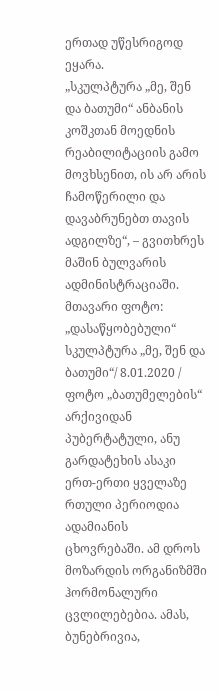ერთად უწესრიგოდ ეყარა.
„სკულპტურა „მე, შენ და ბათუმი“ ანბანის კოშკთან მოედნის რეაბილიტაციის გამო მოვხსენით, ის არ არის ჩამოწერილი და დავაბრუნებთ თავის ადგილზე“, – გვითხრეს მაშინ ბულვარის ადმინისტრაციაში.
მთავარი ფოტო: „დასაწყობებული“ სკულპტურა „მე, შენ და ბათუმი“/ 8.01.2020 / ფოტო „ბათუმელების“ არქივიდან
პუბერტატული, ანუ გარდატეხის ასაკი ერთ-ერთი ყველაზე რთული პერიოდია ადამიანის ცხოვრებაში. ამ დროს მოზარდის ორგანიზმში ჰორმონალური ცვლილებებია. ამას, ბუნებრივია,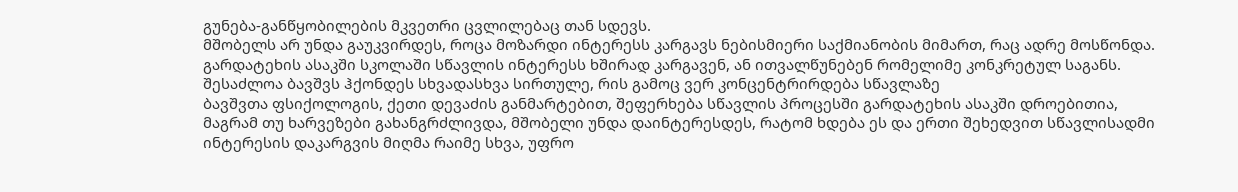გუნება-განწყობილების მკვეთრი ცვლილებაც თან სდევს.
მშობელს არ უნდა გაუკვირდეს, როცა მოზარდი ინტერესს კარგავს ნებისმიერი საქმიანობის მიმართ, რაც ადრე მოსწონდა. გარდატეხის ასაკში სკოლაში სწავლის ინტერესს ხშირად კარგავენ, ან ითვალწუნებენ რომელიმე კონკრეტულ საგანს.
შესაძლოა ბავშვს ჰქონდეს სხვადასხვა სირთულე, რის გამოც ვერ კონცენტრირდება სწავლაზე
ბავშვთა ფსიქოლოგის, ქეთი დევაძის განმარტებით, შეფერხება სწავლის პროცესში გარდატეხის ასაკში დროებითია, მაგრამ თუ ხარვეზები გახანგრძლივდა, მშობელი უნდა დაინტერესდეს, რატომ ხდება ეს და ერთი შეხედვით სწავლისადმი ინტერესის დაკარგვის მიღმა რაიმე სხვა, უფრო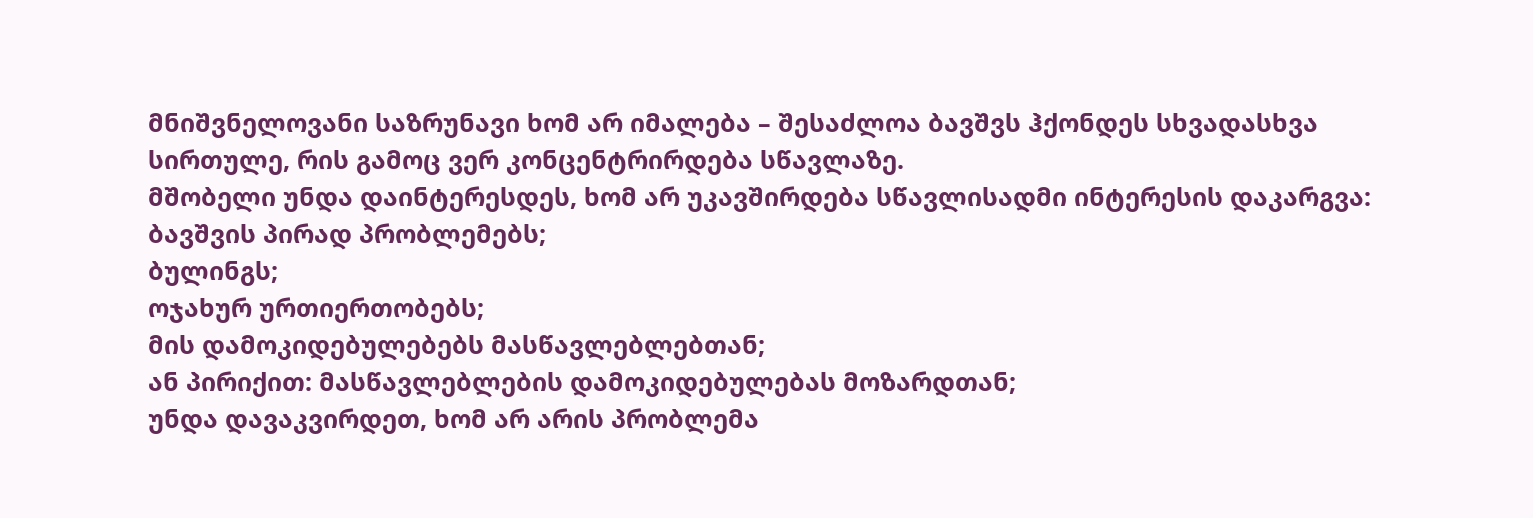მნიშვნელოვანი საზრუნავი ხომ არ იმალება – შესაძლოა ბავშვს ჰქონდეს სხვადასხვა სირთულე, რის გამოც ვერ კონცენტრირდება სწავლაზე.
მშობელი უნდა დაინტერესდეს, ხომ არ უკავშირდება სწავლისადმი ინტერესის დაკარგვა:
ბავშვის პირად პრობლემებს;
ბულინგს;
ოჯახურ ურთიერთობებს;
მის დამოკიდებულებებს მასწავლებლებთან;
ან პირიქით: მასწავლებლების დამოკიდებულებას მოზარდთან;
უნდა დავაკვირდეთ, ხომ არ არის პრობლემა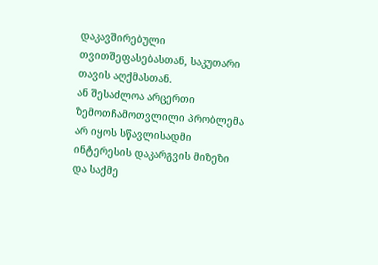დაკავშირებული თვითშეფასებასთან, საკუთარი თავის აღქმასთან.
ან შესაძლოა არცერთი ზემოთჩამოთვლილი პრობლემა არ იყოს სწავლისადმი ინტერესის დაკარგვის მიზეზი და საქმე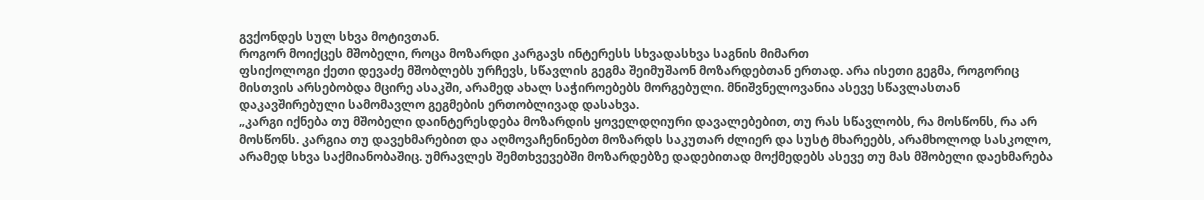გვქონდეს სულ სხვა მოტივთან.
როგორ მოიქცეს მშობელი, როცა მოზარდი კარგავს ინტერესს სხვადასხვა საგნის მიმართ
ფსიქოლოგი ქეთი დევაძე მშობლებს ურჩევს, სწავლის გეგმა შეიმუშაონ მოზარდებთან ერთად. არა ისეთი გეგმა, როგორიც მისთვის არსებობდა მცირე ასაკში, არამედ ახალ საჭიროებებს მორგებული. მნიშვნელოვანია ასევე სწავლასთან დაკავშირებული სამომავლო გეგმების ერთობლივად დასახვა.
„კარგი იქნება თუ მშობელი დაინტერესდება მოზარდის ყოველდღიური დავალებებით, თუ რას სწავლობს, რა მოსწონს, რა არ მოსწონს. კარგია თუ დავეხმარებით და აღმოვაჩენინებთ მოზარდს საკუთარ ძლიერ და სუსტ მხარეებს, არამხოლოდ სასკოლო, არამედ სხვა საქმიანობაშიც. უმრავლეს შემთხვევებში მოზარდებზე დადებითად მოქმედებს ასევე თუ მას მშობელი დაეხმარება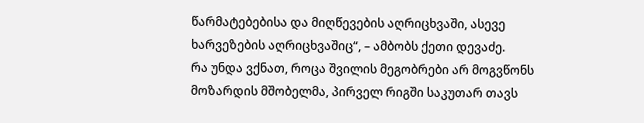წარმატებებისა და მიღწევების აღრიცხვაში, ასევე ხარვეზების აღრიცხვაშიც“, – ამბობს ქეთი დევაძე.
რა უნდა ვქნათ, როცა შვილის მეგობრები არ მოგვწონს
მოზარდის მშობელმა, პირველ რიგში საკუთარ თავს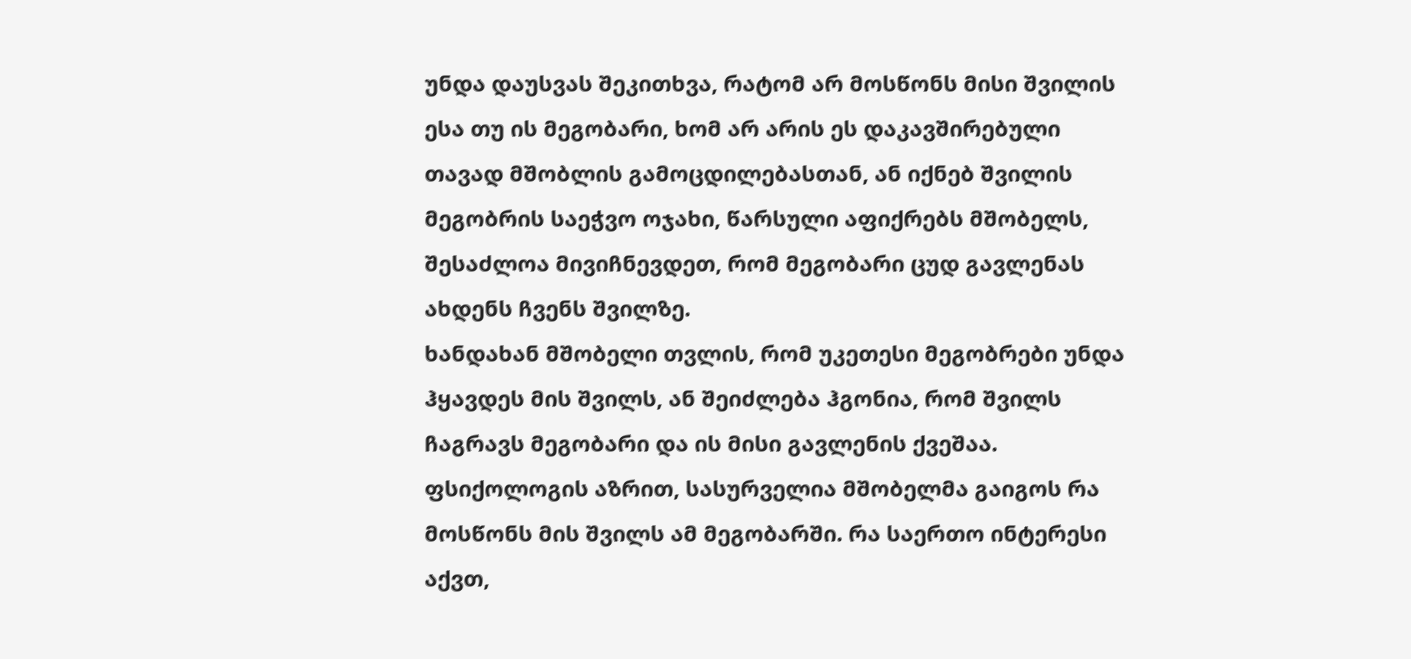უნდა დაუსვას შეკითხვა, რატომ არ მოსწონს მისი შვილის ესა თუ ის მეგობარი, ხომ არ არის ეს დაკავშირებული თავად მშობლის გამოცდილებასთან, ან იქნებ შვილის მეგობრის საეჭვო ოჯახი, წარსული აფიქრებს მშობელს, შესაძლოა მივიჩნევდეთ, რომ მეგობარი ცუდ გავლენას ახდენს ჩვენს შვილზე.
ხანდახან მშობელი თვლის, რომ უკეთესი მეგობრები უნდა ჰყავდეს მის შვილს, ან შეიძლება ჰგონია, რომ შვილს ჩაგრავს მეგობარი და ის მისი გავლენის ქვეშაა.
ფსიქოლოგის აზრით, სასურველია მშობელმა გაიგოს რა მოსწონს მის შვილს ამ მეგობარში. რა საერთო ინტერესი აქვთ,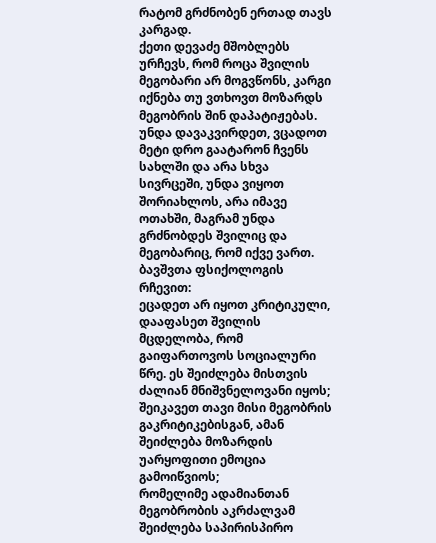რატომ გრძნობენ ერთად თავს კარგად.
ქეთი დევაძე მშობლებს ურჩევს, რომ როცა შვილის მეგობარი არ მოგვწონს, კარგი იქნება თუ ვთხოვთ მოზარდს მეგობრის შინ დაპატიჟებას. უნდა დავაკვირდეთ, ვცადოთ მეტი დრო გაატარონ ჩვენს სახლში და არა სხვა სივრცეში, უნდა ვიყოთ შორიახლოს, არა იმავე ოთახში, მაგრამ უნდა გრძნობდეს შვილიც და მეგობარიც, რომ იქვე ვართ.
ბავშვთა ფსიქოლოგის რჩევით:
ეცადეთ არ იყოთ კრიტიკული, დააფასეთ შვილის მცდელობა, რომ გაიფართოვოს სოციალური წრე. ეს შეიძლება მისთვის ძალიან მნიშვნელოვანი იყოს;
შეიკავეთ თავი მისი მეგობრის გაკრიტიკებისგან, ამან შეიძლება მოზარდის უარყოფითი ემოცია გამოიწვიოს;
რომელიმე ადამიანთან მეგობრობის აკრძალვამ შეიძლება საპირისპირო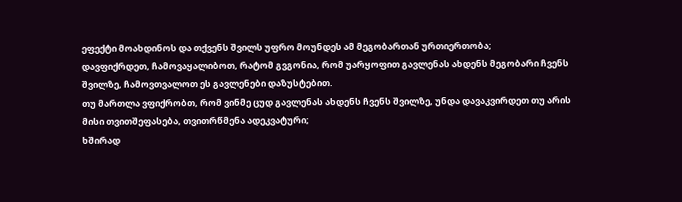ეფექტი მოახდინოს და თქვენს შვილს უფრო მოუნდეს ამ მეგობართან ურთიერთობა;
დავფიქრდეთ, ჩამოვაყალიბოთ, რატომ გვგონია, რომ უარყოფით გავლენას ახდენს მეგობარი ჩვენს შვილზე, ჩამოვთვალოთ ეს გავლენები დაზუსტებით.
თუ მართლა ვფიქრობთ, რომ ვინმე ცუდ გავლენას ახდენს ჩვენს შვილზე, უნდა დავაკვირდეთ თუ არის მისი თვითშეფასება, თვითრწმენა ადეკვატური;
ხშირად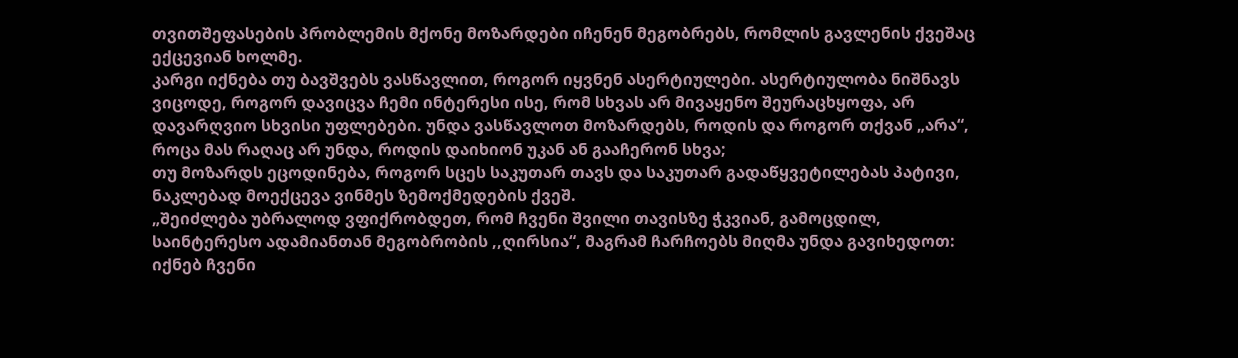თვითშეფასების პრობლემის მქონე მოზარდები იჩენენ მეგობრებს, რომლის გავლენის ქვეშაც ექცევიან ხოლმე.
კარგი იქნება თუ ბავშვებს ვასწავლით, როგორ იყვნენ ასერტიულები. ასერტიულობა ნიშნავს ვიცოდე, როგორ დავიცვა ჩემი ინტერესი ისე, რომ სხვას არ მივაყენო შეურაცხყოფა, არ დავარღვიო სხვისი უფლებები. უნდა ვასწავლოთ მოზარდებს, როდის და როგორ თქვან „არა“, როცა მას რაღაც არ უნდა, როდის დაიხიონ უკან ან გააჩერონ სხვა;
თუ მოზარდს ეცოდინება, როგორ სცეს საკუთარ თავს და საკუთარ გადაწყვეტილებას პატივი, ნაკლებად მოექცევა ვინმეს ზემოქმედების ქვეშ.
„შეიძლება უბრალოდ ვფიქრობდეთ, რომ ჩვენი შვილი თავისზე ჭკვიან, გამოცდილ, საინტერესო ადამიანთან მეგობრობის ,,ღირსია“, მაგრამ ჩარჩოებს მიღმა უნდა გავიხედოთ: იქნებ ჩვენი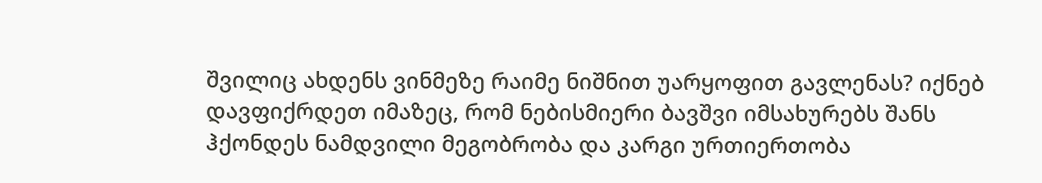შვილიც ახდენს ვინმეზე რაიმე ნიშნით უარყოფით გავლენას? იქნებ დავფიქრდეთ იმაზეც, რომ ნებისმიერი ბავშვი იმსახურებს შანს ჰქონდეს ნამდვილი მეგობრობა და კარგი ურთიერთობა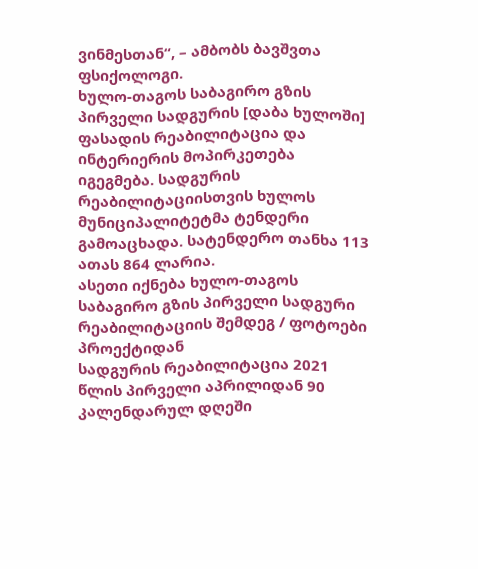ვინმესთან“, – ამბობს ბავშვთა ფსიქოლოგი.
ხულო-თაგოს საბაგირო გზის პირველი სადგურის [დაბა ხულოში] ფასადის რეაბილიტაცია და ინტერიერის მოპირკეთება იგეგმება. სადგურის რეაბილიტაციისთვის ხულოს მუნიციპალიტეტმა ტენდერი გამოაცხადა. სატენდერო თანხა 113 ათას 864 ლარია.
ასეთი იქნება ხულო-თაგოს საბაგირო გზის პირველი სადგური რეაბილიტაციის შემდეგ / ფოტოები პროექტიდან
სადგურის რეაბილიტაცია 2021 წლის პირველი აპრილიდან 90 კალენდარულ დღეში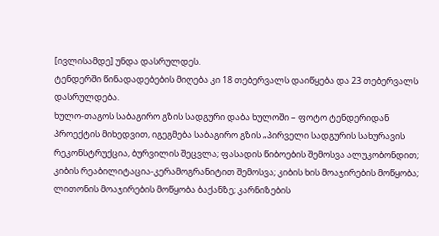[ივლისამდე] უნდა დასრულდეს.
ტენდერში წინადადებების მიღება კი 18 თებერვალს დაიწყება და 23 თებერვალს დასრულდება.
ხულო-თაგოს საბაგირო გზის სადგური დაბა ხულოში – ფოტო ტენდერიდან
პროექტის მიხედვით, იგეგმება საბაგირო გზის „პირველი სადგურის სახურავის რეკონსტრუქცია, ბურვილის შეცვლა; ფასადის წიბოების შემოსვა ალუკობონდით; კიბის რეაბილიტაცია-კერამოგრანიტით შემოსვა; კიბის ხის მოაჯირების მოწყობა; ლითონის მოაჯირების მოწყობა ბაქანზე; კარნიზების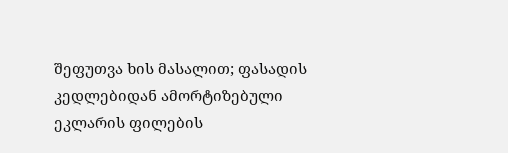შეფუთვა ხის მასალით; ფასადის კედლებიდან ამორტიზებული ეკლარის ფილების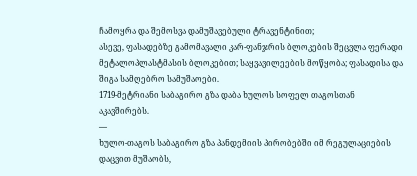ჩამოყრა და შემოსვა დამუშავებული ტრავენტინით;
ასევე, ფასადებზე გამომავალი კარ-ფანჯრის ბლოკების შეცვლა ფერადი მეტალოპლასტმასის ბლოკებით; საყვავილეების მოწყობა; ფასადისა და შიგა სამღებრო სამუშაოები.
1719-მეტრიანი საბაგირო გზა დაბა ხულოს სოფელ თაგოსთან აკავშირებს.
—
ხულო-თაგოს საბაგირო გზა პანდემიის პირობებში იმ რეგულაციების დაცვით მუშაობს,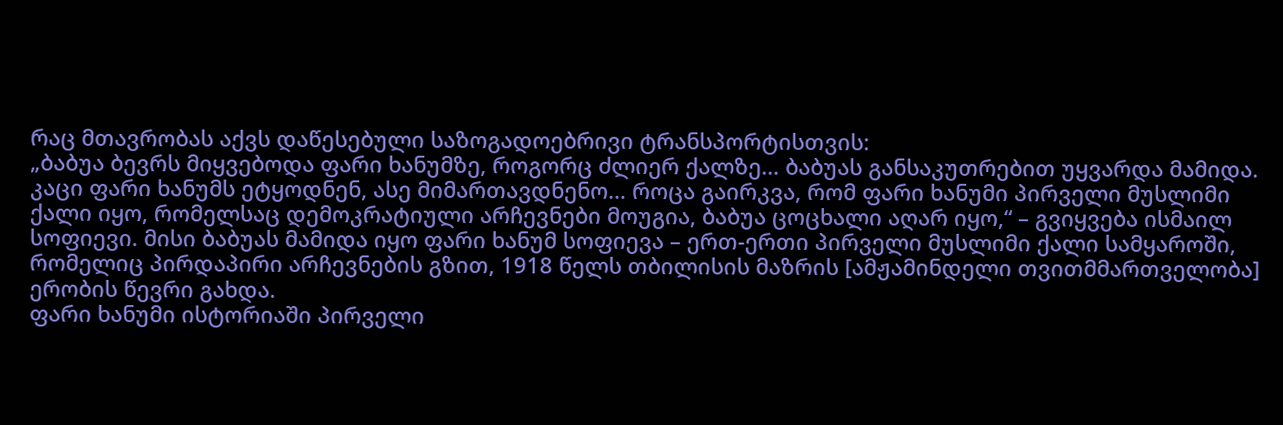რაც მთავრობას აქვს დაწესებული საზოგადოებრივი ტრანსპორტისთვის:
„ბაბუა ბევრს მიყვებოდა ფარი ხანუმზე, როგორც ძლიერ ქალზე… ბაბუას განსაკუთრებით უყვარდა მამიდა. კაცი ფარი ხანუმს ეტყოდნენ, ასე მიმართავდნენო… როცა გაირკვა, რომ ფარი ხანუმი პირველი მუსლიმი ქალი იყო, რომელსაც დემოკრატიული არჩევნები მოუგია, ბაბუა ცოცხალი აღარ იყო,“ – გვიყვება ისმაილ სოფიევი. მისი ბაბუას მამიდა იყო ფარი ხანუმ სოფიევა – ერთ-ერთი პირველი მუსლიმი ქალი სამყაროში, რომელიც პირდაპირი არჩევნების გზით, 1918 წელს თბილისის მაზრის [ამჟამინდელი თვითმმართველობა] ერობის წევრი გახდა.
ფარი ხანუმი ისტორიაში პირველი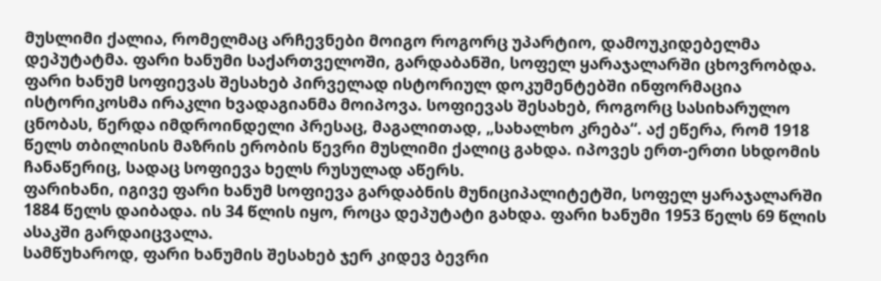მუსლიმი ქალია, რომელმაც არჩევნები მოიგო როგორც უპარტიო, დამოუკიდებელმა დეპუტატმა. ფარი ხანუმი საქართველოში, გარდაბანში, სოფელ ყარაჯალარში ცხოვრობდა.
ფარი ხანუმ სოფიევას შესახებ პირველად ისტორიულ დოკუმენტებში ინფორმაცია ისტორიკოსმა ირაკლი ხვადაგიანმა მოიპოვა. სოფიევას შესახებ, როგორც სასიხარულო ცნობას, წერდა იმდროინდელი პრესაც, მაგალითად, „სახალხო კრება“. აქ ეწერა, რომ 1918 წელს თბილისის მაზრის ერობის წევრი მუსლიმი ქალიც გახდა. იპოვეს ერთ-ერთი სხდომის ჩანაწერიც, სადაც სოფიევა ხელს რუსულად აწერს.
ფარიხანი, იგივე ფარი ხანუმ სოფიევა გარდაბნის მუნიციპალიტეტში, სოფელ ყარაჯალარში 1884 წელს დაიბადა. ის 34 წლის იყო, როცა დეპუტატი გახდა. ფარი ხანუმი 1953 წელს 69 წლის ასაკში გარდაიცვალა.
სამწუხაროდ, ფარი ხანუმის შესახებ ჯერ კიდევ ბევრი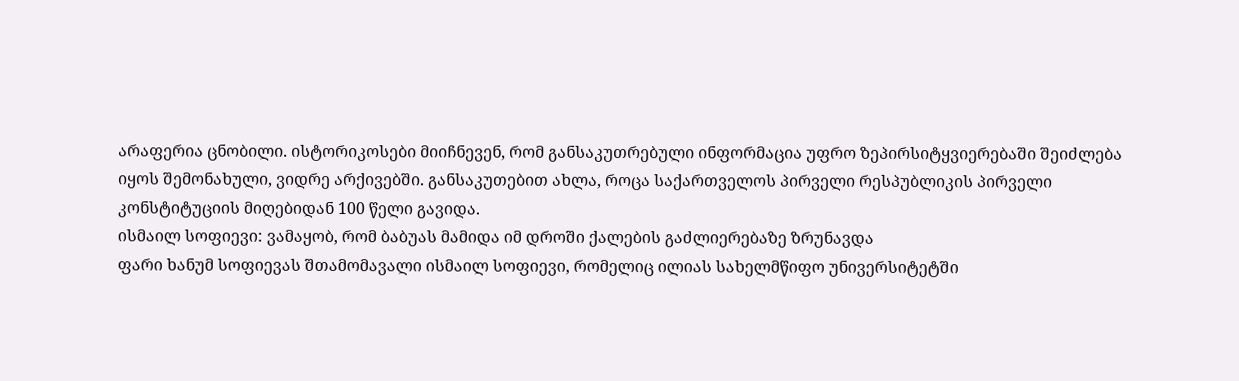არაფერია ცნობილი. ისტორიკოსები მიიჩნევენ, რომ განსაკუთრებული ინფორმაცია უფრო ზეპირსიტყვიერებაში შეიძლება იყოს შემონახული, ვიდრე არქივებში. განსაკუთებით ახლა, როცა საქართველოს პირველი რესპუბლიკის პირველი კონსტიტუციის მიღებიდან 100 წელი გავიდა.
ისმაილ სოფიევი: ვამაყობ, რომ ბაბუას მამიდა იმ დროში ქალების გაძლიერებაზე ზრუნავდა
ფარი ხანუმ სოფიევას შთამომავალი ისმაილ სოფიევი, რომელიც ილიას სახელმწიფო უნივერსიტეტში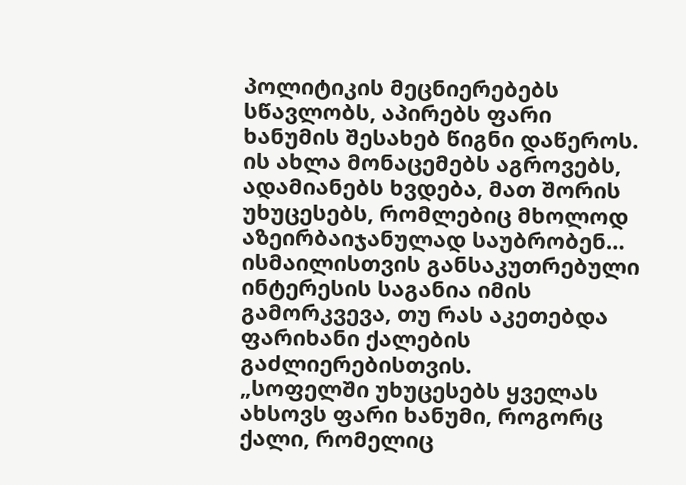პოლიტიკის მეცნიერებებს სწავლობს, აპირებს ფარი ხანუმის შესახებ წიგნი დაწეროს. ის ახლა მონაცემებს აგროვებს, ადამიანებს ხვდება, მათ შორის უხუცესებს, რომლებიც მხოლოდ აზეირბაიჯანულად საუბრობენ… ისმაილისთვის განსაკუთრებული ინტერესის საგანია იმის გამორკვევა, თუ რას აკეთებდა ფარიხანი ქალების გაძლიერებისთვის.
„სოფელში უხუცესებს ყველას ახსოვს ფარი ხანუმი, როგორც ქალი, რომელიც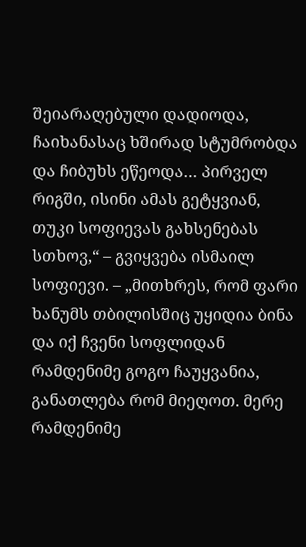შეიარაღებული დადიოდა, ჩაიხანასაც ხშირად სტუმრობდა და ჩიბუხს ეწეოდა… პირველ რიგში, ისინი ამას გეტყვიან, თუკი სოფიევას გახსენებას სთხოვ,“ – გვიყვება ისმაილ სოფიევი. – „მითხრეს, რომ ფარი ხანუმს თბილისშიც უყიდია ბინა და იქ ჩვენი სოფლიდან რამდენიმე გოგო ჩაუყვანია, განათლება რომ მიეღოთ. მერე რამდენიმე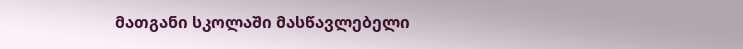მათგანი სკოლაში მასწავლებელი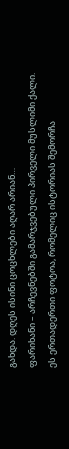გახდა. დღეს ისინი ცოცხლები აღარ არიან…
ფარიხანი – არჩევნებში გამარჯვებული პირველი მუსლიმი ქალი. ეს ერთადერთი ფოტოა, რომელიც ისტორიას შემორჩა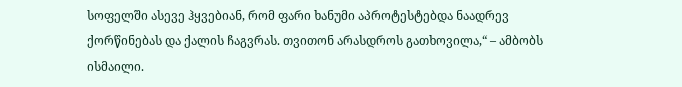სოფელში ასევე ჰყვებიან, რომ ფარი ხანუმი აპროტესტებდა ნაადრევ ქორწინებას და ქალის ჩაგვრას. თვითონ არასდროს გათხოვილა,“ – ამბობს ისმაილი.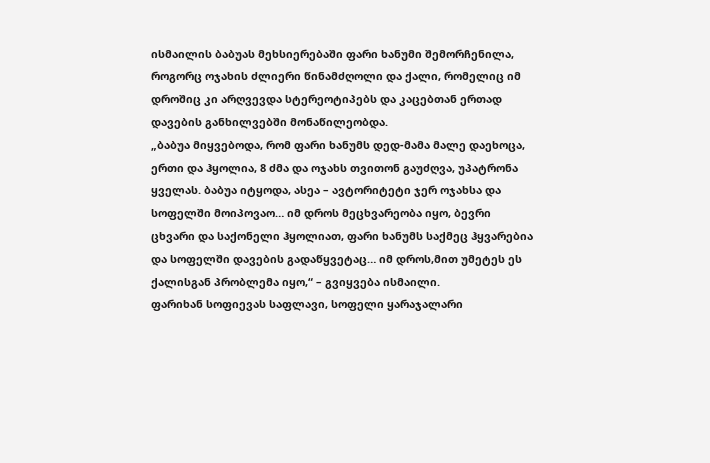ისმაილის ბაბუას მეხსიერებაში ფარი ხანუმი შემორჩენილა, როგორც ოჯახის ძლიერი წინამძღოლი და ქალი, რომელიც იმ დროშიც კი არღვევდა სტერეოტიპებს და კაცებთან ერთად დავების განხილვებში მონაწილეობდა.
„ბაბუა მიყვებოდა, რომ ფარი ხანუმს დედ-მამა მალე დაეხოცა, ერთი და ჰყოლია, 8 ძმა და ოჯახს თვითონ გაუძღვა, უპატრონა ყველას. ბაბუა იტყოდა, ასეა – ავტორიტეტი ჯერ ოჯახსა და სოფელში მოიპოვაო… იმ დროს მეცხვარეობა იყო, ბევრი ცხვარი და საქონელი ჰყოლიათ, ფარი ხანუმს საქმეც ჰყვარებია და სოფელში დავების გადაწყვეტაც… იმ დროს,მით უმეტეს ეს ქალისგან პრობლემა იყო,“ – გვიყვება ისმაილი.
ფარიხან სოფიევას საფლავი, სოფელი ყარაჯალარი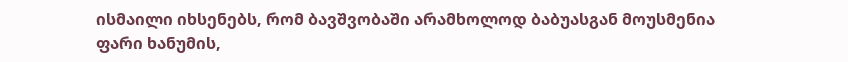ისმაილი იხსენებს, რომ ბავშვობაში არამხოლოდ ბაბუასგან მოუსმენია ფარი ხანუმის,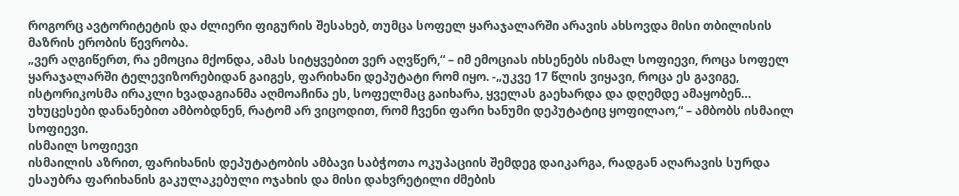როგორც ავტორიტეტის და ძლიერი ფიგურის შესახებ, თუმცა სოფელ ყარაჯალარში არავის ახსოვდა მისი თბილისის მაზრის ერობის წევრობა.
„ვერ აღგიწერთ, რა ემოცია მქონდა, ამას სიტყვებით ვერ აღვწერ,“ – იმ ემოციას იხსენებს ისმალ სოფიევი, როცა სოფელ ყარაჯალარში ტელევიზორებიდან გაიგეს, ფარიხანი დეპუტატი რომ იყო. -„უკვე 17 წლის ვიყავი, როცა ეს გავიგე, ისტორიკოსმა ირაკლი ხვადაგიანმა აღმოაჩინა ეს, სოფელმაც გაიხარა, ყველას გაეხარდა და დღემდე ამაყობენ… უხუცესები დანანებით ამბობდნენ, რატომ არ ვიცოდით, რომ ჩვენი ფარი ხანუმი დეპუტატიც ყოფილაო,“ – ამბობს ისმაილ სოფიევი.
ისმაილ სოფიევი
ისმაილის აზრით, ფარიხანის დეპუტატობის ამბავი საბჭოთა ოკუპაციის შემდეგ დაიკარგა, რადგან აღარავის სურდა ესაუბრა ფარიხანის გაკულაკებული ოჯახის და მისი დახვრეტილი ძმების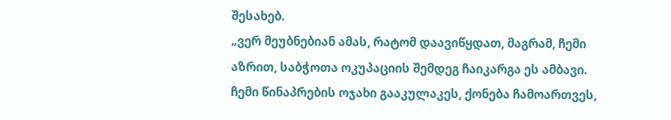შესახებ.
„ვერ მეუბნებიან ამას, რატომ დაავიწყდათ, მაგრამ, ჩემი აზრით, საბჭოთა ოკუპაციის შემდეგ ჩაიკარგა ეს ამბავი. ჩემი წინაპრების ოჯახი გააკულაკეს, ქონება ჩამოართვეს,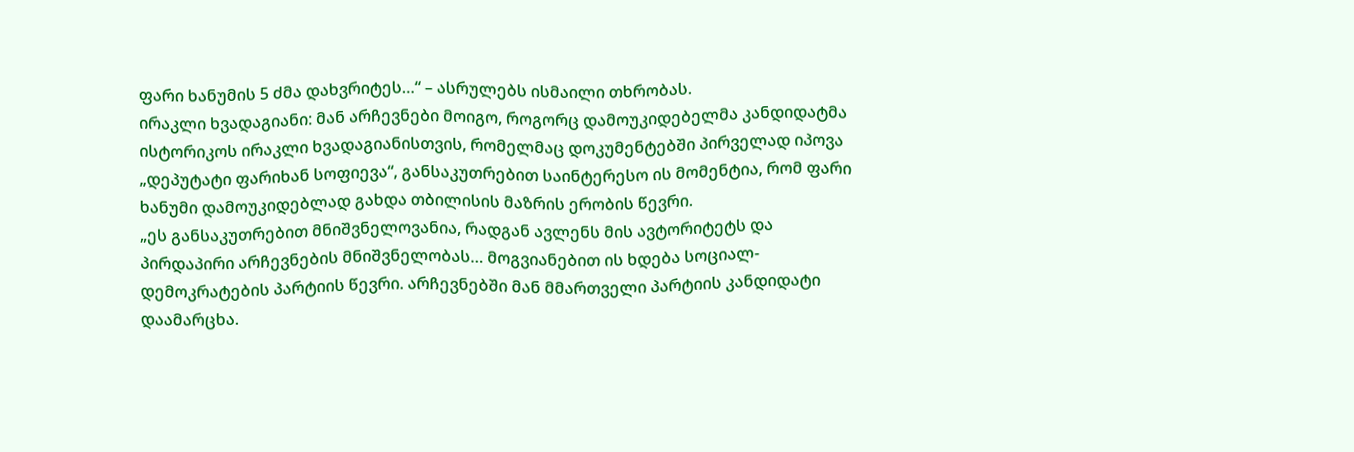ფარი ხანუმის 5 ძმა დახვრიტეს…“ – ასრულებს ისმაილი თხრობას.
ირაკლი ხვადაგიანი: მან არჩევნები მოიგო, როგორც დამოუკიდებელმა კანდიდატმა
ისტორიკოს ირაკლი ხვადაგიანისთვის, რომელმაც დოკუმენტებში პირველად იპოვა „დეპუტატი ფარიხან სოფიევა“, განსაკუთრებით საინტერესო ის მომენტია, რომ ფარი ხანუმი დამოუკიდებლად გახდა თბილისის მაზრის ერობის წევრი.
„ეს განსაკუთრებით მნიშვნელოვანია, რადგან ავლენს მის ავტორიტეტს და პირდაპირი არჩევნების მნიშვნელობას… მოგვიანებით ის ხდება სოციალ-დემოკრატების პარტიის წევრი. არჩევნებში მან მმართველი პარტიის კანდიდატი დაამარცხა.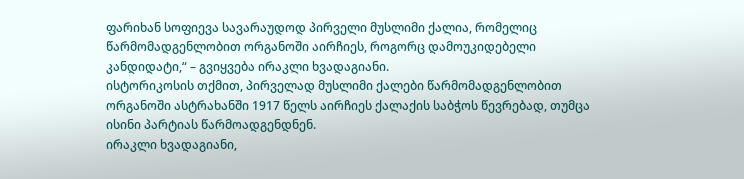ფარიხან სოფიევა სავარაუდოდ პირველი მუსლიმი ქალია, რომელიც წარმომადგენლობით ორგანოში აირჩიეს, როგორც დამოუკიდებელი კანდიდატი,“ – გვიყვება ირაკლი ხვადაგიანი.
ისტორიკოსის თქმით, პირველად მუსლიმი ქალები წარმომადგენლობით ორგანოში ასტრახანში 1917 წელს აირჩიეს ქალაქის საბჭოს წევრებად, თუმცა ისინი პარტიას წარმოადგენდნენ.
ირაკლი ხვადაგიანი,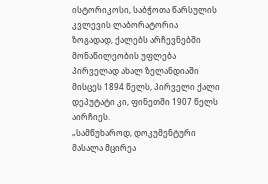ისტორიკოსი, საბჭოთა წარსულის კვლევის ლაბორატორია
ზოგადად, ქალებს არჩევნებში მონაწილეობის უფლება პირველად ახალ ზელანდიაში მისცეს 1894 წელს, პირველი ქალი დეპუტატი კი, ფინეთში 1907 წელს აირჩიეს.
„სამწუხაროდ, დოკუმენტური მასალა მცირეა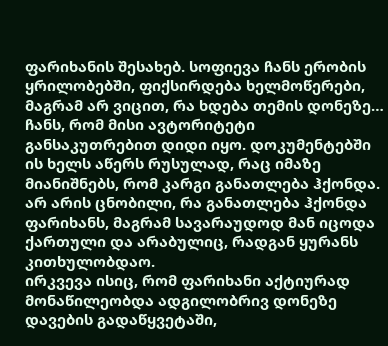ფარიხანის შესახებ. სოფიევა ჩანს ერობის ყრილობებში, ფიქსირდება ხელმოწერები, მაგრამ არ ვიცით, რა ხდება თემის დონეზე… ჩანს, რომ მისი ავტორიტეტი განსაკუთრებით დიდი იყო. დოკუმენტებში ის ხელს აწერს რუსულად, რაც იმაზე მიანიშნებს, რომ კარგი განათლება ჰქონდა. არ არის ცნობილი, რა განათლება ჰქონდა ფარიხანს, მაგრამ სავარაუდოდ მან იცოდა ქართული და არაბულიც, რადგან ყურანს კითხულობდაო.
ირკვევა ისიც, რომ ფარიხანი აქტიურად მონაწილეობდა ადგილობრივ დონეზე დავების გადაწყვეტაში,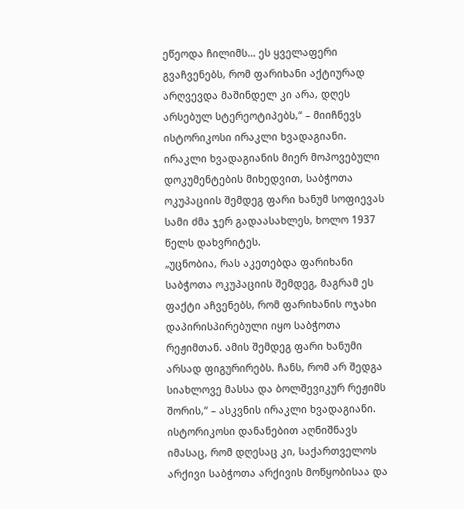ეწეოდა ჩილიმს… ეს ყველაფერი გვაჩვენებს, რომ ფარიხანი აქტიურად არღვევდა მაშინდელ კი არა, დღეს არსებულ სტერეოტიპებს,“ – მიიჩნევს ისტორიკოსი ირაკლი ხვადაგიანი.
ირაკლი ხვადაგიანის მიერ მოპოვებული დოკუმენტების მიხედვით, საბჭოთა ოკუპაციის შემდეგ ფარი ხანუმ სოფიევას სამი ძმა ჯერ გადაასახლეს, ხოლო 1937 წელს დახვრიტეს.
„უცნობია, რას აკეთებდა ფარიხანი საბჭოთა ოკუპაციის შემდეგ, მაგრამ ეს ფაქტი აჩვენებს, რომ ფარიხანის ოჯახი დაპირისპირებული იყო საბჭოთა რეჟიმთან. ამის შემდეგ ფარი ხანუმი არსად ფიგურირებს. ჩანს, რომ არ შედგა სიახლოვე მასსა და ბოლშევიკურ რეჟიმს შორის,“ – ასკვნის ირაკლი ხვადაგიანი.
ისტორიკოსი დანანებით აღნიშნავს იმასაც, რომ დღესაც კი, საქართველოს არქივი საბჭოთა არქივის მოწყობისაა და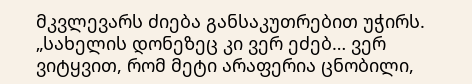მკვლევარს ძიება განსაკუთრებით უჭირს.
„სახელის დონეზეც კი ვერ ეძებ… ვერ ვიტყვით, რომ მეტი არაფერია ცნობილი,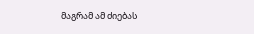მაგრამ ამ ძიებას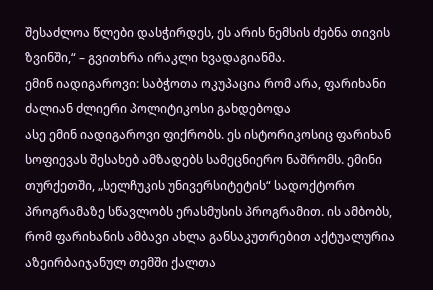შესაძლოა წლები დასჭირდეს, ეს არის ნემსის ძებნა თივის ზვინში,“ – გვითხრა ირაკლი ხვადაგიანმა.
ემინ იადიგაროვი: საბჭოთა ოკუპაცია რომ არა, ფარიხანი ძალიან ძლიერი პოლიტიკოსი გახდებოდა
ასე ემინ იადიგაროვი ფიქრობს. ეს ისტორიკოსიც ფარიხან სოფიევას შესახებ ამზადებს სამეცნიერო ნაშრომს. ემინი თურქეთში, „სელჩუკის უნივერსიტეტის“ სადოქტორო პროგრამაზე სწავლობს ერასმუსის პროგრამით. ის ამბობს, რომ ფარიხანის ამბავი ახლა განსაკუთრებით აქტუალურია აზეირბაიჯანულ თემში ქალთა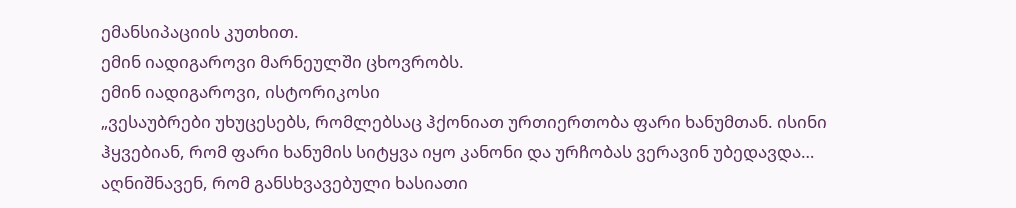ემანსიპაციის კუთხით.
ემინ იადიგაროვი მარნეულში ცხოვრობს.
ემინ იადიგაროვი, ისტორიკოსი
„ვესაუბრები უხუცესებს, რომლებსაც ჰქონიათ ურთიერთობა ფარი ხანუმთან. ისინი ჰყვებიან, რომ ფარი ხანუმის სიტყვა იყო კანონი და ურჩობას ვერავინ უბედავდა… აღნიშნავენ, რომ განსხვავებული ხასიათი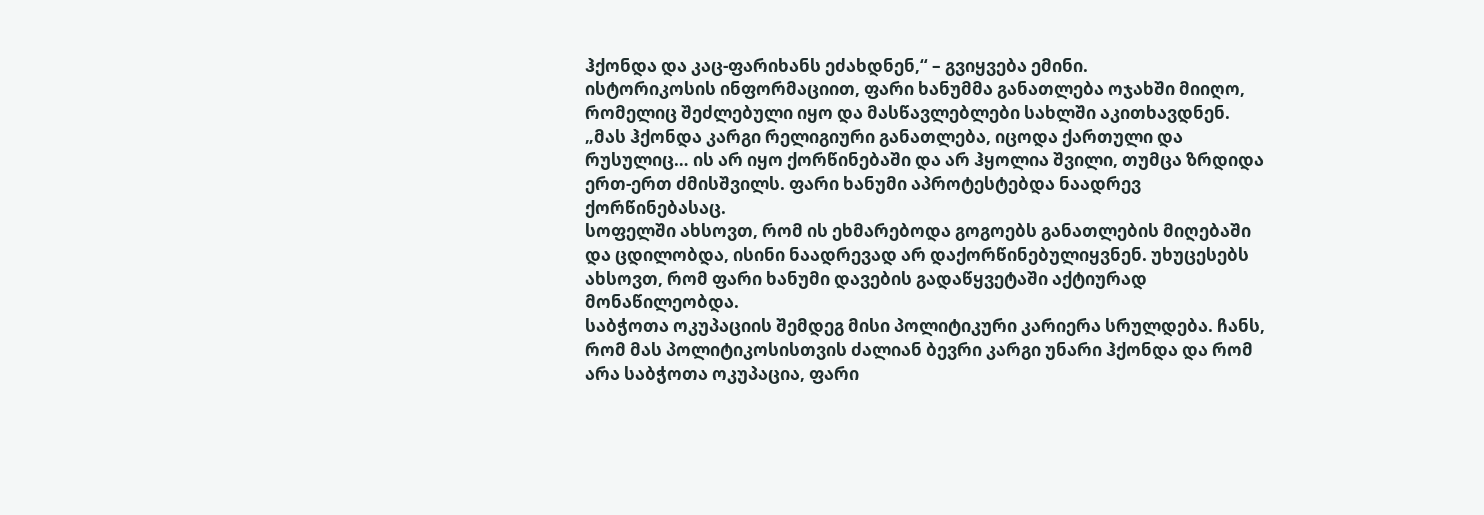ჰქონდა და კაც-ფარიხანს ეძახდნენ,“ – გვიყვება ემინი.
ისტორიკოსის ინფორმაციით, ფარი ხანუმმა განათლება ოჯახში მიიღო, რომელიც შეძლებული იყო და მასწავლებლები სახლში აკითხავდნენ.
„მას ჰქონდა კარგი რელიგიური განათლება, იცოდა ქართული და რუსულიც… ის არ იყო ქორწინებაში და არ ჰყოლია შვილი, თუმცა ზრდიდა ერთ-ერთ ძმისშვილს. ფარი ხანუმი აპროტესტებდა ნაადრევ ქორწინებასაც.
სოფელში ახსოვთ, რომ ის ეხმარებოდა გოგოებს განათლების მიღებაში და ცდილობდა, ისინი ნაადრევად არ დაქორწინებულიყვნენ. უხუცესებს ახსოვთ, რომ ფარი ხანუმი დავების გადაწყვეტაში აქტიურად მონაწილეობდა.
საბჭოთა ოკუპაციის შემდეგ მისი პოლიტიკური კარიერა სრულდება. ჩანს, რომ მას პოლიტიკოსისთვის ძალიან ბევრი კარგი უნარი ჰქონდა და რომ არა საბჭოთა ოკუპაცია, ფარი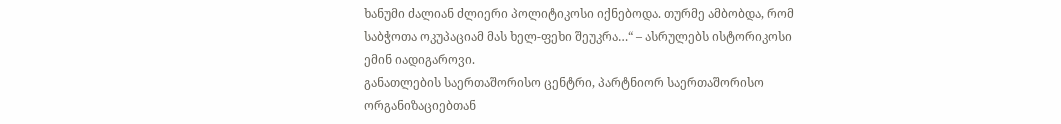ხანუმი ძალიან ძლიერი პოლიტიკოსი იქნებოდა. თურმე ამბობდა, რომ საბჭოთა ოკუპაციამ მას ხელ-ფეხი შეუკრა…“ – ასრულებს ისტორიკოსი ემინ იადიგაროვი.
განათლების საერთაშორისო ცენტრი, პარტნიორ საერთაშორისო ორგანიზაციებთან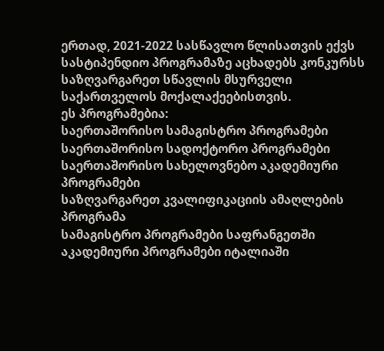ერთად, 2021-2022 სასწავლო წლისათვის ექვს სასტიპენდიო პროგრამაზე აცხადებს კონკურსს საზღვარგარეთ სწავლის მსურველი საქართველოს მოქალაქეებისთვის.
ეს პროგრამებია:
საერთაშორისო სამაგისტრო პროგრამები
საერთაშორისო სადოქტორო პროგრამები
საერთაშორისო სახელოვნებო აკადემიური პროგრამები
საზღვარგარეთ კვალიფიკაციის ამაღლების პროგრამა
სამაგისტრო პროგრამები საფრანგეთში
აკადემიური პროგრამები იტალიაში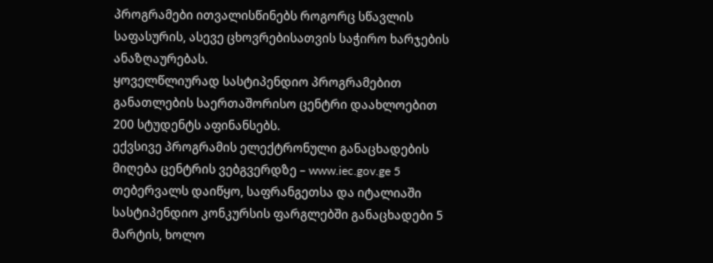პროგრამები ითვალისწინებს როგორც სწავლის საფასურის, ასევე ცხოვრებისათვის საჭირო ხარჯების ანაზღაურებას.
ყოველწლიურად სასტიპენდიო პროგრამებით განათლების საერთაშორისო ცენტრი დაახლოებით 200 სტუდენტს აფინანსებს.
ექვსივე პროგრამის ელექტრონული განაცხადების მიღება ცენტრის ვებგვერდზე – www.iec.gov.ge 5 თებერვალს დაიწყო, საფრანგეთსა და იტალიაში სასტიპენდიო კონკურსის ფარგლებში განაცხადები 5 მარტის, ხოლო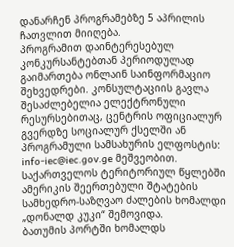დანარჩენ პროგრამებზე 5 აპრილის ჩათვლით მიიღება.
პროგრამით დაინტერესებულ კონკურსანტებთან პერიოდულად გაიმართება ონლაინ საინფორმაციო შეხვედრები. კონსულტაციის გავლა შესაძლებელია ელექტრონული რესურსებითაც, ცენტრის ოფიციალურ გვერდზე სოციალურ ქსელში ან პროგრამული სამსახურის ელფოსტის: info-iec@iec.gov.ge მეშვეობით.
საქართველოს ტერიტორიულ წყლებში ამერიკის შეერთებული შტატების სამხედრო-საზღვაო ძალების ხომალდი „დონალდ კუკი“ შემოვიდა.
ბათუმის პორტში ხომალდს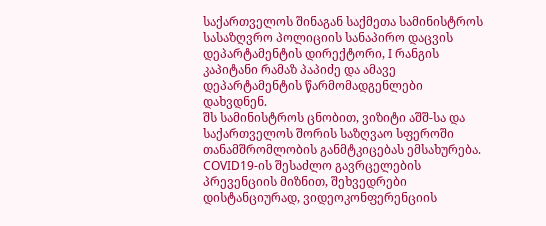საქართველოს შინაგან საქმეთა სამინისტროს სასაზღვრო პოლიციის სანაპირო დაცვის დეპარტამენტის დირექტორი, I რანგის კაპიტანი რამაზ პაპიძე და ამავე დეპარტამენტის წარმომადგენლები დახვდნენ.
შს სამინისტროს ცნობით, ვიზიტი აშშ-სა და საქართველოს შორის საზღვაო სფეროში თანამშრომლობის განმტკიცებას ემსახურება.
COVID19-ის შესაძლო გავრცელების პრევენციის მიზნით, შეხვედრები დისტანციურად, ვიდეოკონფერენციის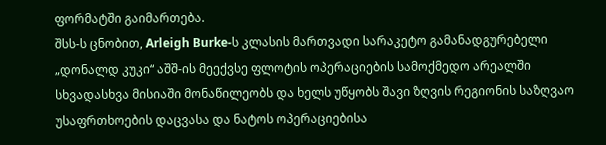ფორმატში გაიმართება.
შსს-ს ცნობით, Arleigh Burke-ს კლასის მართვადი სარაკეტო გამანადგურებელი „დონალდ კუკი“ აშშ-ის მეექვსე ფლოტის ოპერაციების სამოქმედო არეალში სხვადასხვა მისიაში მონაწილეობს და ხელს უწყობს შავი ზღვის რეგიონის საზღვაო უსაფრთხოების დაცვასა და ნატოს ოპერაციებისა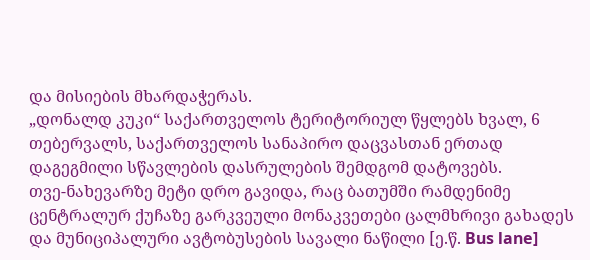და მისიების მხარდაჭერას.
„დონალდ კუკი“ საქართველოს ტერიტორიულ წყლებს ხვალ, 6 თებერვალს, საქართველოს სანაპირო დაცვასთან ერთად დაგეგმილი სწავლების დასრულების შემდგომ დატოვებს.
თვე-ნახევარზე მეტი დრო გავიდა, რაც ბათუმში რამდენიმე ცენტრალურ ქუჩაზე გარკვეული მონაკვეთები ცალმხრივი გახადეს და მუნიციპალური ავტობუსების სავალი ნაწილი [ე.წ. Bus lane]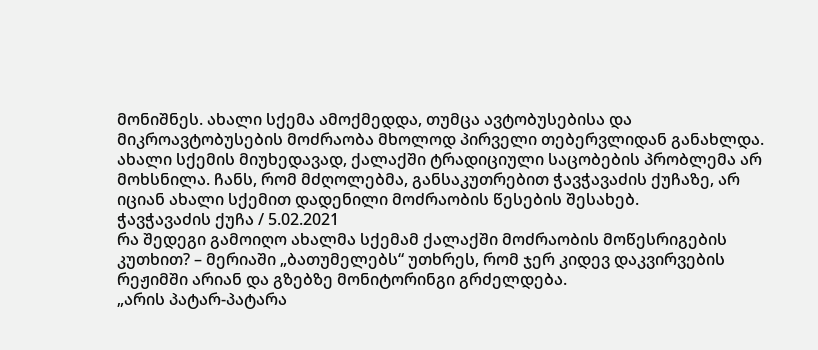მონიშნეს. ახალი სქემა ამოქმედდა, თუმცა ავტობუსებისა და მიკროავტობუსების მოძრაობა მხოლოდ პირველი თებერვლიდან განახლდა.
ახალი სქემის მიუხედავად, ქალაქში ტრადიციული საცობების პრობლემა არ მოხსნილა. ჩანს, რომ მძღოლებმა, განსაკუთრებით ჭავჭავაძის ქუჩაზე, არ იციან ახალი სქემით დადენილი მოძრაობის წესების შესახებ.
ჭავჭავაძის ქუჩა / 5.02.2021
რა შედეგი გამოიღო ახალმა სქემამ ქალაქში მოძრაობის მოწესრიგების კუთხით? – მერიაში „ბათუმელებს“ უთხრეს, რომ ჯერ კიდევ დაკვირვების რეჟიმში არიან და გზებზე მონიტორინგი გრძელდება.
„არის პატარ-პატარა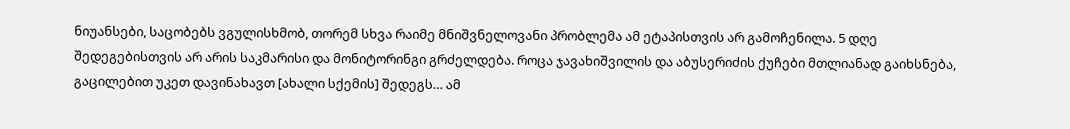ნიუანსები, საცობებს ვგულისხმობ, თორემ სხვა რაიმე მნიშვნელოვანი პრობლემა ამ ეტაპისთვის არ გამოჩენილა. 5 დღე შედეგებისთვის არ არის საკმარისი და მონიტორინგი გრძელდება. როცა ჯავახიშვილის და აბუსერიძის ქუჩები მთლიანად გაიხსნება, გაცილებით უკეთ დავინახავთ [ახალი სქემის] შედეგს… ამ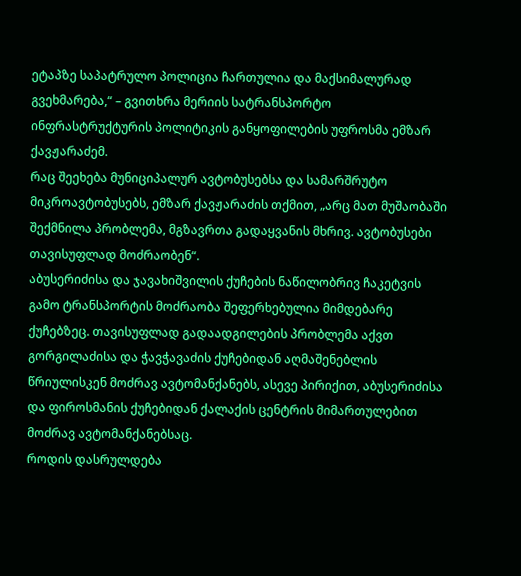ეტაპზე საპატრულო პოლიცია ჩართულია და მაქსიმალურად გვეხმარება,“ – გვითხრა მერიის სატრანსპორტო ინფრასტრუქტურის პოლიტიკის განყოფილების უფროსმა ემზარ ქავჟარაძემ.
რაც შეეხება მუნიციპალურ ავტობუსებსა და სამარშრუტო მიკროავტობუსებს, ემზარ ქავჟარაძის თქმით, „არც მათ მუშაობაში შექმნილა პრობლემა, მგზავრთა გადაყვანის მხრივ. ავტობუსები თავისუფლად მოძრაობენ“.
აბუსერიძისა და ჯავახიშვილის ქუჩების ნაწილობრივ ჩაკეტვის გამო ტრანსპორტის მოძრაობა შეფერხებულია მიმდებარე ქუჩებზეც. თავისუფლად გადაადგილების პრობლემა აქვთ გორგილაძისა და ჭავჭავაძის ქუჩებიდან აღმაშენებლის წრიულისკენ მოძრავ ავტომანქანებს, ასევე პირიქით, აბუსერიძისა და ფიროსმანის ქუჩებიდან ქალაქის ცენტრის მიმართულებით მოძრავ ავტომანქანებსაც.
როდის დასრულდება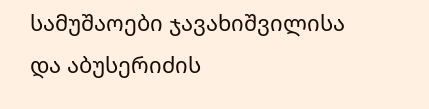სამუშაოები ჯავახიშვილისა და აბუსერიძის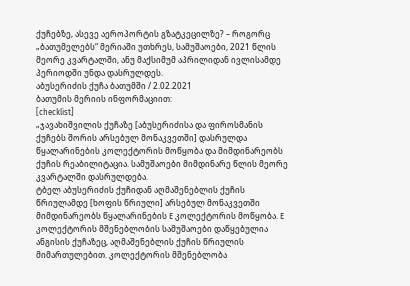ქუჩებზე, ასევე აეროპორტის გზატკეცილზე? – როგორც „ბათუმელებს“ მერიაში უთხრეს, სამუშაოები, 2021 წლის მეორე კვარტალში, ანუ მაქსიმუმ აპრილიდან ივლისამდე პერიოდში უნდა დასრულდეს.
აბუსერიძის ქუჩა ბათუმში / 2.02.2021
ბათუმის მერიის ინფორმაციით:
[checklist]
„ჯავახიშვილის ქუჩაზე [აბუსერიძისა და ფიროსმანის ქუჩებს შორის არსებულ მონაკვეთში] დასრულდა წყალარინების კოლექტორის მოწყობა და მიმდინარეობს ქუჩის რეაბილიტაცია. სამუშაოები მიმდინარე წლის მეორე კვარტალში დასრულდება.
ტბელ აბუსერიძის ქუჩიდან აღმაშენებლის ქუჩის წრიულამდე [ხოფის წრიული] არსებულ მონაკვეთში მიმდინარეობს წყალარინების E კოლექტორის მოწყობა. E კოლექტორის მშენებლობის სამუშაოები დაწყებულია ანგისის ქუჩაზეც, აღმაშენებლის ქუჩის წრიულის მიმართულებით. კოლექტორის მშენებლობა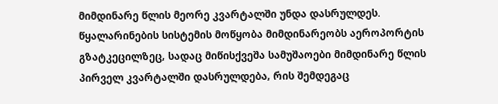მიმდინარე წლის მეორე კვარტალში უნდა დასრულდეს.
წყალარინების სისტემის მოწყობა მიმდინარეობს აეროპორტის გზატკეცილზეც, სადაც მიწისქვეშა სამუშაოები მიმდინარე წლის პირველ კვარტალში დასრულდება, რის შემდეგაც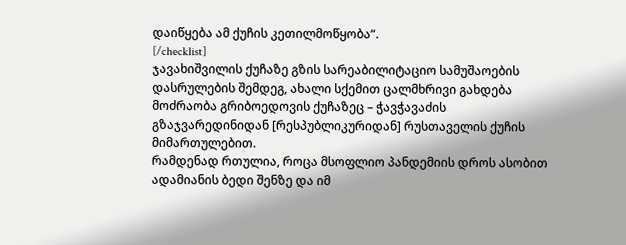დაიწყება ამ ქუჩის კეთილმოწყობა“.
[/checklist]
ჯავახიშვილის ქუჩაზე გზის სარეაბილიტაციო სამუშაოების დასრულების შემდეგ, ახალი სქემით ცალმხრივი გახდება მოძრაობა გრიბოედოვის ქუჩაზეც – ჭავჭავაძის გზაჯვარედინიდან [რესპუბლიკურიდან] რუსთაველის ქუჩის მიმართულებით.
რამდენად რთულია, როცა მსოფლიო პანდემიის დროს ასობით ადამიანის ბედი შენზე და იმ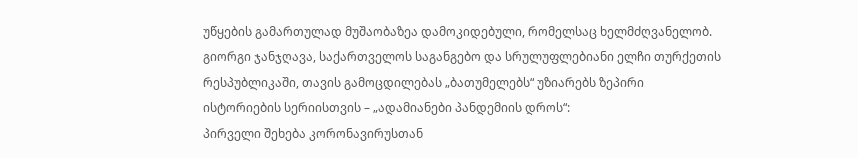უწყების გამართულად მუშაობაზეა დამოკიდებული, რომელსაც ხელმძღვანელობ. გიორგი ჯანჯღავა, საქართველოს საგანგებო და სრულუფლებიანი ელჩი თურქეთის რესპუბლიკაში, თავის გამოცდილებას „ბათუმელებს“ უზიარებს ზეპირი ისტორიების სერიისთვის – „ადამიანები პანდემიის დროს“:
პირველი შეხება კორონავირუსთან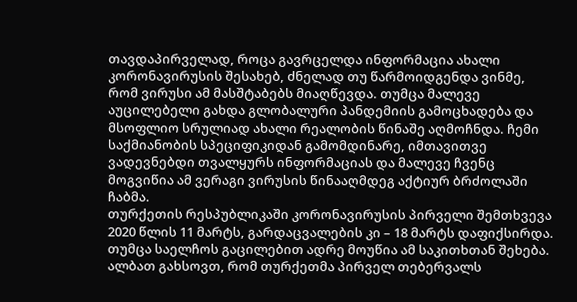თავდაპირველად, როცა გავრცელდა ინფორმაცია ახალი კორონავირუსის შესახებ, ძნელად თუ წარმოიდგენდა ვინმე, რომ ვირუსი ამ მასშტაბებს მიაღწევდა. თუმცა მალევე აუცილებელი გახდა გლობალური პანდემიის გამოცხადება და მსოფლიო სრულიად ახალი რეალობის წინაშე აღმოჩნდა. ჩემი საქმიანობის სპეციფიკიდან გამომდინარე, იმთავითვე ვადევნებდი თვალყურს ინფორმაციას და მალევე ჩვენც მოგვიწია ამ ვერაგი ვირუსის წინააღმდეგ აქტიურ ბრძოლაში ჩაბმა.
თურქეთის რესპუბლიკაში კორონავირუსის პირველი შემთხვევა 2020 წლის 11 მარტს, გარდაცვალების კი – 18 მარტს დაფიქსირდა. თუმცა საელჩოს გაცილებით ადრე მოუწია ამ საკითხთან შეხება. ალბათ გახსოვთ, რომ თურქეთმა პირველ თებერვალს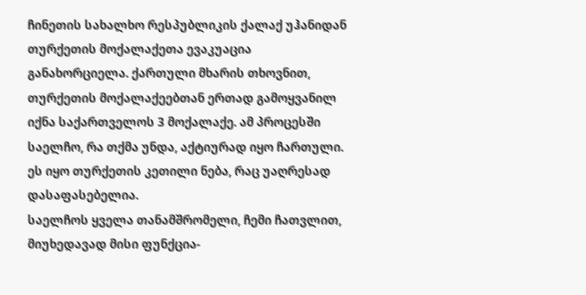ჩინეთის სახალხო რესპუბლიკის ქალაქ უჰანიდან თურქეთის მოქალაქეთა ევაკუაცია განახორციელა. ქართული მხარის თხოვნით, თურქეთის მოქალაქეებთან ერთად გამოყვანილ იქნა საქართველოს 3 მოქალაქე. ამ პროცესში საელჩო, რა თქმა უნდა, აქტიურად იყო ჩართული. ეს იყო თურქეთის კეთილი ნება, რაც უაღრესად დასაფასებელია.
საელჩოს ყველა თანამშრომელი, ჩემი ჩათვლით, მიუხედავად მისი ფუნქცია-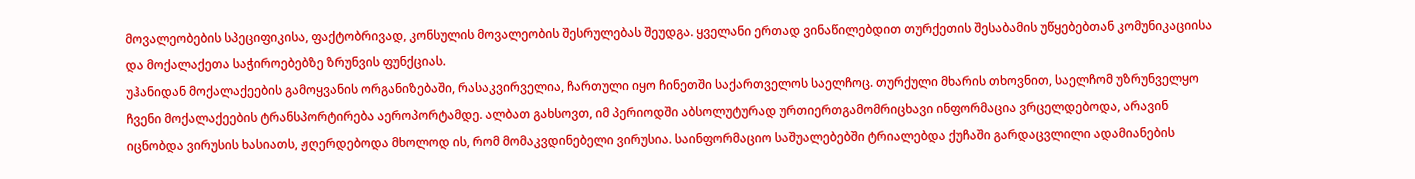მოვალეობების სპეციფიკისა, ფაქტობრივად, კონსულის მოვალეობის შესრულებას შეუდგა. ყველანი ერთად ვინაწილებდით თურქეთის შესაბამის უწყებებთან კომუნიკაციისა და მოქალაქეთა საჭიროებებზე ზრუნვის ფუნქციას.
უჰანიდან მოქალაქეების გამოყვანის ორგანიზებაში, რასაკვირველია, ჩართული იყო ჩინეთში საქართველოს საელჩოც. თურქული მხარის თხოვნით, საელჩომ უზრუნველყო ჩვენი მოქალაქეების ტრანსპორტირება აეროპორტამდე. ალბათ გახსოვთ, იმ პერიოდში აბსოლუტურად ურთიერთგამომრიცხავი ინფორმაცია ვრცელდებოდა, არავინ იცნობდა ვირუსის ხასიათს, ჟღერდებოდა მხოლოდ ის, რომ მომაკვდინებელი ვირუსია. საინფორმაციო საშუალებებში ტრიალებდა ქუჩაში გარდაცვლილი ადამიანების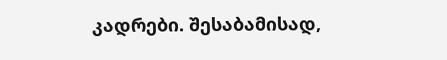კადრები. შესაბამისად,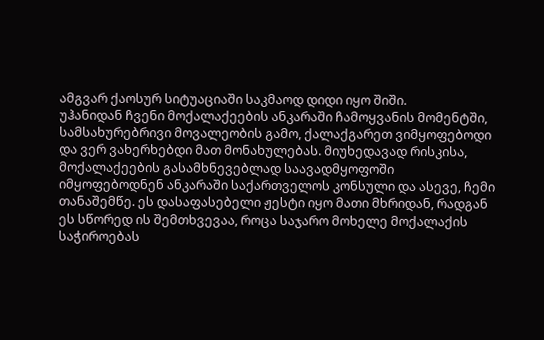ამგვარ ქაოსურ სიტუაციაში საკმაოდ დიდი იყო შიში.
უჰანიდან ჩვენი მოქალაქეების ანკარაში ჩამოყვანის მომენტში, სამსახურებრივი მოვალეობის გამო, ქალაქგარეთ ვიმყოფებოდი და ვერ ვახერხებდი მათ მონახულებას. მიუხედავად რისკისა, მოქალაქეების გასამხნევებლად საავადმყოფოში იმყოფებოდნენ ანკარაში საქართველოს კონსული და ასევე, ჩემი თანაშემწე. ეს დასაფასებელი ჟესტი იყო მათი მხრიდან, რადგან ეს სწორედ ის შემთხვევაა, როცა საჯარო მოხელე მოქალაქის საჭიროებას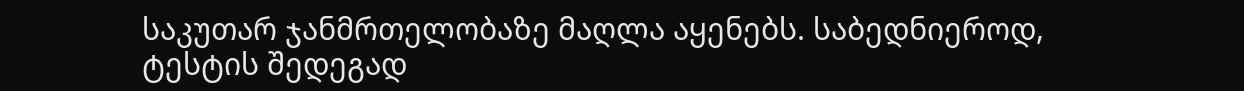საკუთარ ჯანმრთელობაზე მაღლა აყენებს. საბედნიეროდ, ტესტის შედეგად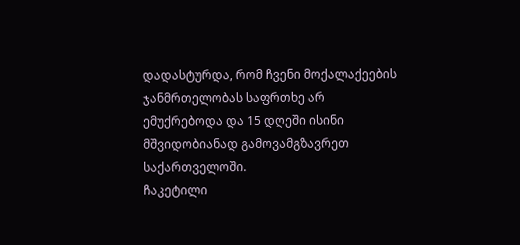დადასტურდა, რომ ჩვენი მოქალაქეების ჯანმრთელობას საფრთხე არ ემუქრებოდა და 15 დღეში ისინი მშვიდობიანად გამოვამგზავრეთ საქართველოში.
ჩაკეტილი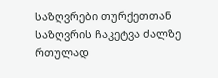საზღვრები თურქეთთან
საზღვრის ჩაკეტვა ძალზე რთულად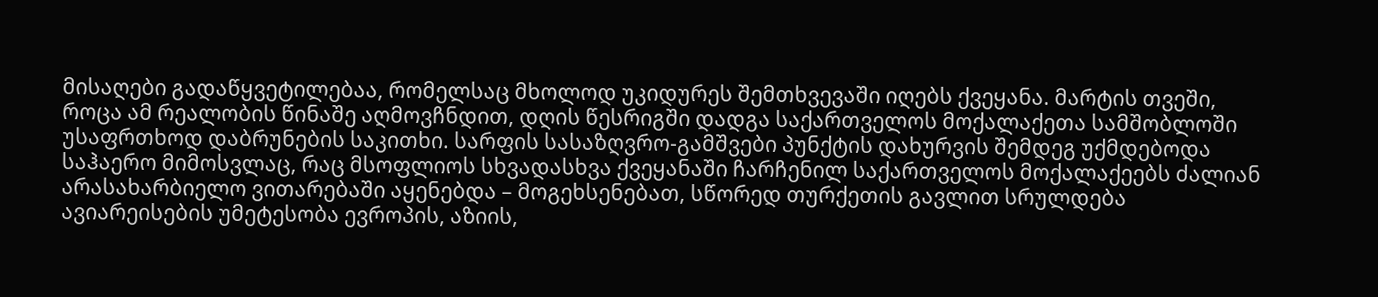მისაღები გადაწყვეტილებაა, რომელსაც მხოლოდ უკიდურეს შემთხვევაში იღებს ქვეყანა. მარტის თვეში, როცა ამ რეალობის წინაშე აღმოვჩნდით, დღის წესრიგში დადგა საქართველოს მოქალაქეთა სამშობლოში უსაფრთხოდ დაბრუნების საკითხი. სარფის სასაზღვრო-გამშვები პუნქტის დახურვის შემდეგ უქმდებოდა საჰაერო მიმოსვლაც, რაც მსოფლიოს სხვადასხვა ქვეყანაში ჩარჩენილ საქართველოს მოქალაქეებს ძალიან არასახარბიელო ვითარებაში აყენებდა – მოგეხსენებათ, სწორედ თურქეთის გავლით სრულდება ავიარეისების უმეტესობა ევროპის, აზიის,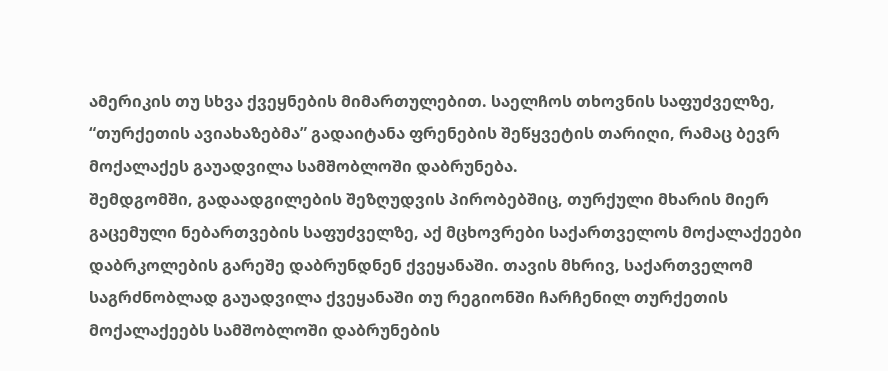ამერიკის თუ სხვა ქვეყნების მიმართულებით. საელჩოს თხოვნის საფუძველზე, “თურქეთის ავიახაზებმა” გადაიტანა ფრენების შეწყვეტის თარიღი, რამაც ბევრ მოქალაქეს გაუადვილა სამშობლოში დაბრუნება.
შემდგომში, გადაადგილების შეზღუდვის პირობებშიც, თურქული მხარის მიერ გაცემული ნებართვების საფუძველზე, აქ მცხოვრები საქართველოს მოქალაქეები დაბრკოლების გარეშე დაბრუნდნენ ქვეყანაში. თავის მხრივ, საქართველომ საგრძნობლად გაუადვილა ქვეყანაში თუ რეგიონში ჩარჩენილ თურქეთის მოქალაქეებს სამშობლოში დაბრუნების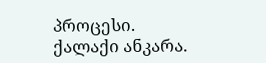პროცესი.
ქალაქი ანკარა.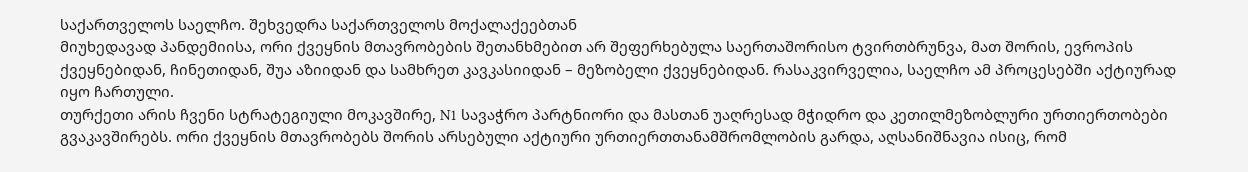საქართველოს საელჩო. შეხვედრა საქართველოს მოქალაქეებთან
მიუხედავად პანდემიისა, ორი ქვეყნის მთავრობების შეთანხმებით არ შეფერხებულა საერთაშორისო ტვირთბრუნვა, მათ შორის, ევროპის ქვეყნებიდან, ჩინეთიდან, შუა აზიიდან და სამხრეთ კავკასიიდან – მეზობელი ქვეყნებიდან. რასაკვირველია, საელჩო ამ პროცესებში აქტიურად იყო ჩართული.
თურქეთი არის ჩვენი სტრატეგიული მოკავშირე, N1 სავაჭრო პარტნიორი და მასთან უაღრესად მჭიდრო და კეთილმეზობლური ურთიერთობები გვაკავშირებს. ორი ქვეყნის მთავრობებს შორის არსებული აქტიური ურთიერთთანამშრომლობის გარდა, აღსანიშნავია ისიც, რომ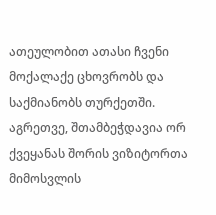ათეულობით ათასი ჩვენი მოქალაქე ცხოვრობს და საქმიანობს თურქეთში. აგრეთვე, შთამბეჭდავია ორ ქვეყანას შორის ვიზიტორთა მიმოსვლის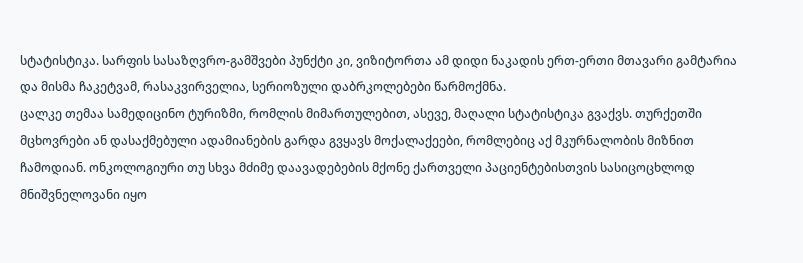სტატისტიკა. სარფის სასაზღვრო-გამშვები პუნქტი კი, ვიზიტორთა ამ დიდი ნაკადის ერთ-ერთი მთავარი გამტარია და მისმა ჩაკეტვამ, რასაკვირველია, სერიოზული დაბრკოლებები წარმოქმნა.
ცალკე თემაა სამედიცინო ტურიზმი, რომლის მიმართულებით, ასევე, მაღალი სტატისტიკა გვაქვს. თურქეთში მცხოვრები ან დასაქმებული ადამიანების გარდა გვყავს მოქალაქეები, რომლებიც აქ მკურნალობის მიზნით ჩამოდიან. ონკოლოგიური თუ სხვა მძიმე დაავადებების მქონე ქართველი პაციენტებისთვის სასიცოცხლოდ მნიშვნელოვანი იყო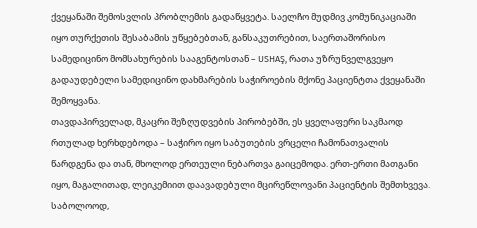ქვეყანაში შემოსვლის პრობლემის გადაწყვეტა. საელჩო მუდმივ კომუნიკაციაში იყო თურქეთის შესაბამის უწყებებთან, განსაკუთრებით, საერთაშორისო სამედიცინო მომსახურების სააგენტოსთან – USHAŞ, რათა უზრუნველგვეყო გადაუდებელი სამედიცინო დახმარების საჭიროების მქონე პაციენტთა ქვეყანაში შემოყვანა.
თავდაპირველად, მკაცრი შეზღუდვების პირობებში, ეს ყველაფერი საკმაოდ რთულად ხერხდებოდა – საჭირო იყო საბუთების ვრცელი ჩამონათვალის წარდგენა და თან, მხოლოდ ერთეული ნებართვა გაიცემოდა. ერთ-ერთი მათგანი იყო, მაგალითად, ლეიკემიით დაავადებული მცირეწლოვანი პაციენტის შემთხვევა. საბოლოოდ,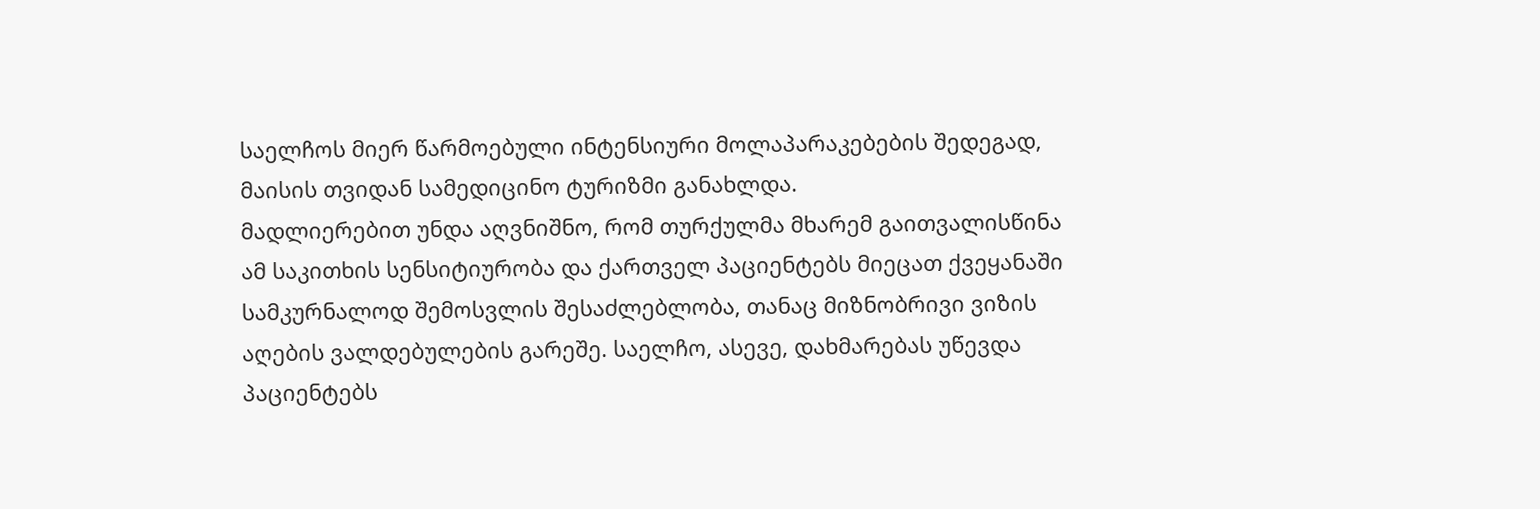საელჩოს მიერ წარმოებული ინტენსიური მოლაპარაკებების შედეგად, მაისის თვიდან სამედიცინო ტურიზმი განახლდა.
მადლიერებით უნდა აღვნიშნო, რომ თურქულმა მხარემ გაითვალისწინა ამ საკითხის სენსიტიურობა და ქართველ პაციენტებს მიეცათ ქვეყანაში სამკურნალოდ შემოსვლის შესაძლებლობა, თანაც მიზნობრივი ვიზის აღების ვალდებულების გარეშე. საელჩო, ასევე, დახმარებას უწევდა პაციენტებს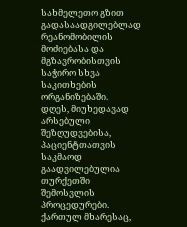სახმელეთო გზით გადასაადგილებლად რეანომობილის მოძიებასა და მგზავრობისთვის საჭირო სხვა საკითხების ორგანიზებაში.
დღეს, მიუხედავად არსებული შეზღუდვებისა, პაციენტთათვის საკმაოდ გაადვილებულია თურქეთში შემოსვლის პროცედურები. ქართულ მხარესაც,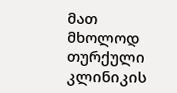მათ მხოლოდ თურქული კლინიკის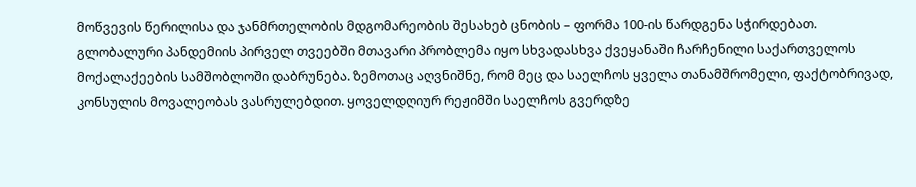მოწვევის წერილისა და ჯანმრთელობის მდგომარეობის შესახებ ცნობის – ფორმა 100-ის წარდგენა სჭირდებათ.
გლობალური პანდემიის პირველ თვეებში მთავარი პრობლემა იყო სხვადასხვა ქვეყანაში ჩარჩენილი საქართველოს მოქალაქეების სამშობლოში დაბრუნება. ზემოთაც აღვნიშნე, რომ მეც და საელჩოს ყველა თანამშრომელი, ფაქტობრივად, კონსულის მოვალეობას ვასრულებდით. ყოველდღიურ რეჟიმში საელჩოს გვერდზე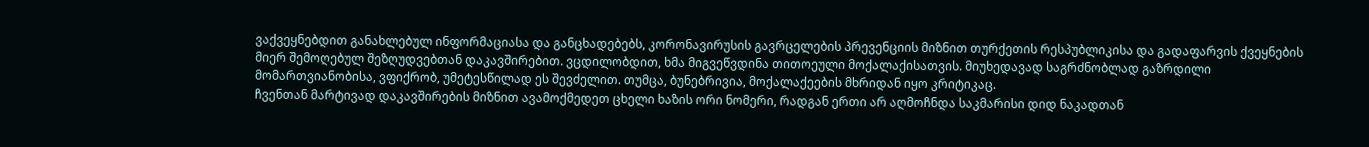ვაქვეყნებდით განახლებულ ინფორმაციასა და განცხადებებს, კორონავირუსის გავრცელების პრევენციის მიზნით თურქეთის რესპუბლიკისა და გადაფარვის ქვეყნების მიერ შემოღებულ შეზღუდვებთან დაკავშირებით. ვცდილობდით, ხმა მიგვეწვდინა თითოეული მოქალაქისათვის. მიუხედავად საგრძნობლად გაზრდილი მომართვიანობისა, ვფიქრობ, უმეტესწილად ეს შევძელით. თუმცა, ბუნებრივია, მოქალაქეების მხრიდან იყო კრიტიკაც.
ჩვენთან მარტივად დაკავშირების მიზნით ავამოქმედეთ ცხელი ხაზის ორი ნომერი, რადგან ერთი არ აღმოჩნდა საკმარისი დიდ ნაკადთან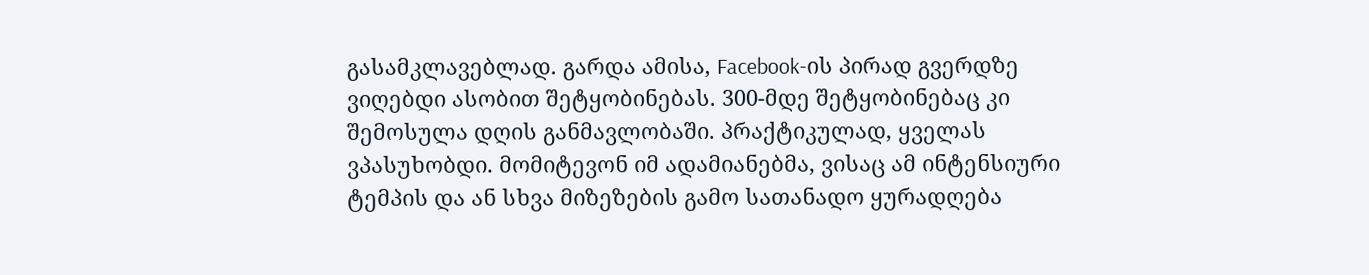გასამკლავებლად. გარდა ამისა, Facebook-ის პირად გვერდზე ვიღებდი ასობით შეტყობინებას. 300-მდე შეტყობინებაც კი შემოსულა დღის განმავლობაში. პრაქტიკულად, ყველას ვპასუხობდი. მომიტევონ იმ ადამიანებმა, ვისაც ამ ინტენსიური ტემპის და ან სხვა მიზეზების გამო სათანადო ყურადღება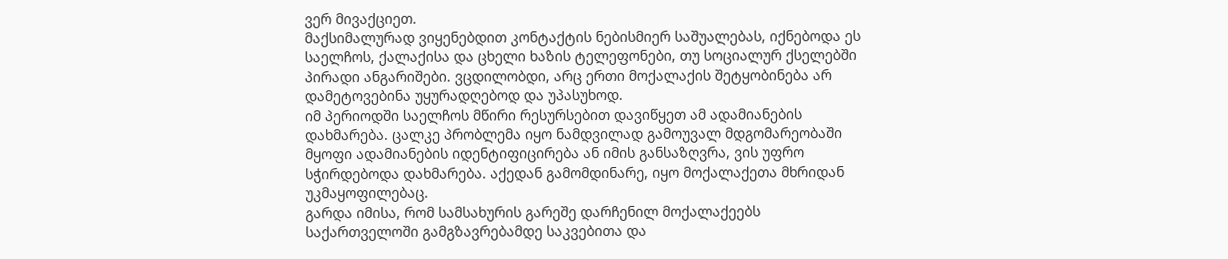ვერ მივაქციეთ.
მაქსიმალურად ვიყენებდით კონტაქტის ნებისმიერ საშუალებას, იქნებოდა ეს საელჩოს, ქალაქისა და ცხელი ხაზის ტელეფონები, თუ სოციალურ ქსელებში პირადი ანგარიშები. ვცდილობდი, არც ერთი მოქალაქის შეტყობინება არ დამეტოვებინა უყურადღებოდ და უპასუხოდ.
იმ პერიოდში საელჩოს მწირი რესურსებით დავიწყეთ ამ ადამიანების დახმარება. ცალკე პრობლემა იყო ნამდვილად გამოუვალ მდგომარეობაში მყოფი ადამიანების იდენტიფიცირება ან იმის განსაზღვრა, ვის უფრო სჭირდებოდა დახმარება. აქედან გამომდინარე, იყო მოქალაქეთა მხრიდან უკმაყოფილებაც.
გარდა იმისა, რომ სამსახურის გარეშე დარჩენილ მოქალაქეებს საქართველოში გამგზავრებამდე საკვებითა და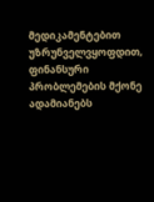მედიკამენტებით უზრუნველვყოფდით, ფინანსური პრობლემების მქონე ადამიანებს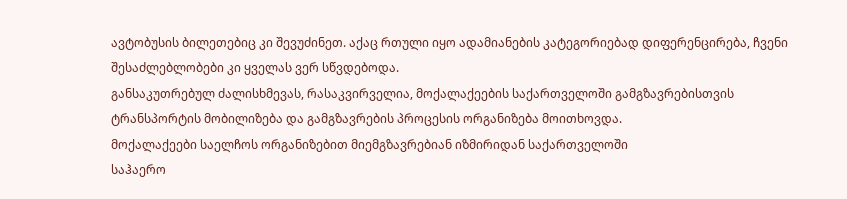ავტობუსის ბილეთებიც კი შევუძინეთ. აქაც რთული იყო ადამიანების კატეგორიებად დიფერენცირება, ჩვენი შესაძლებლობები კი ყველას ვერ სწვდებოდა.
განსაკუთრებულ ძალისხმევას, რასაკვირველია, მოქალაქეების საქართველოში გამგზავრებისთვის ტრანსპორტის მობილიზება და გამგზავრების პროცესის ორგანიზება მოითხოვდა.
მოქალაქეები საელჩოს ორგანიზებით მიემგზავრებიან იზმირიდან საქართველოში
საჰაერო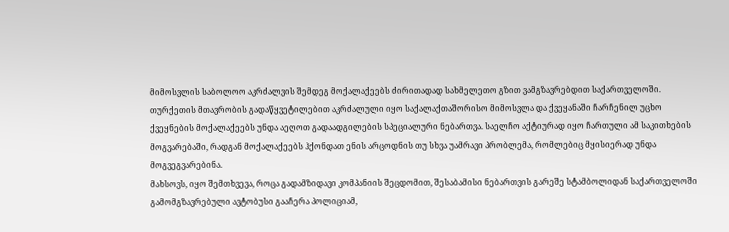მიმოსვლის საბოლოო აკრძალვის შემდეგ მოქალაქეებს ძირითადად სახმელეთო გზით ვამგზავრებდით საქართველოში. თურქეთის მთავრობის გადაწყვეტილებით აკრძალული იყო საქალაქთაშორისო მიმოსვლა და ქვეყანაში ჩარჩენილ უცხო ქვეყნების მოქალაქეებს უნდა აეღოთ გადაადგილების სპეციალური ნებართვა. საელჩო აქტიურად იყო ჩართული ამ საკითხების მოგვარებაში, რადგან მოქალაქეებს ჰქონდათ ენის არცოდნის თუ სხვა უამრავი პრობლემა, რომლებიც მყისიერად უნდა მოგვეგვარებინა.
მახსოვს, იყო შემთხვევა, როცა გადამზიდავი კომპანიის შეცდომით, შესაბამისი ნებართვის გარეშე სტამბოლიდან საქართველოში გამომგზავრებული ავტობუსი გააჩერა პოლიციამ,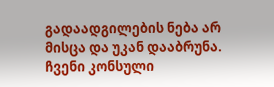გადაადგილების ნება არ მისცა და უკან დააბრუნა. ჩვენი კონსული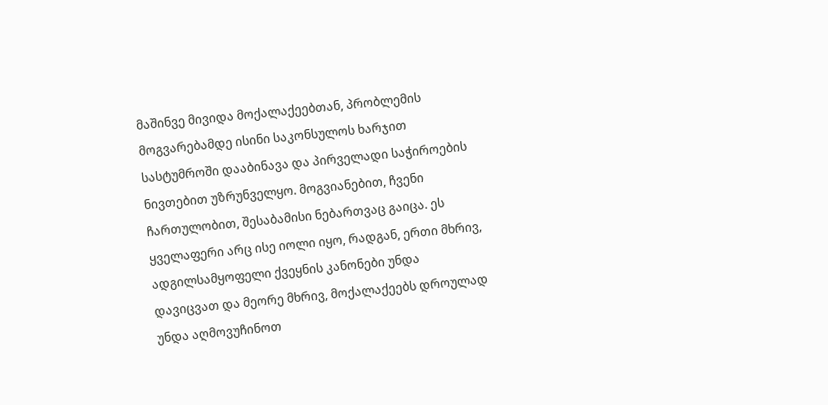მაშინვე მივიდა მოქალაქეებთან, პრობლემის მოგვარებამდე ისინი საკონსულოს ხარჯით სასტუმროში დააბინავა და პირველადი საჭიროების ნივთებით უზრუნველყო. მოგვიანებით, ჩვენი ჩართულობით, შესაბამისი ნებართვაც გაიცა. ეს ყველაფერი არც ისე იოლი იყო, რადგან, ერთი მხრივ, ადგილსამყოფელი ქვეყნის კანონები უნდა დავიცვათ და მეორე მხრივ, მოქალაქეებს დროულად უნდა აღმოვუჩინოთ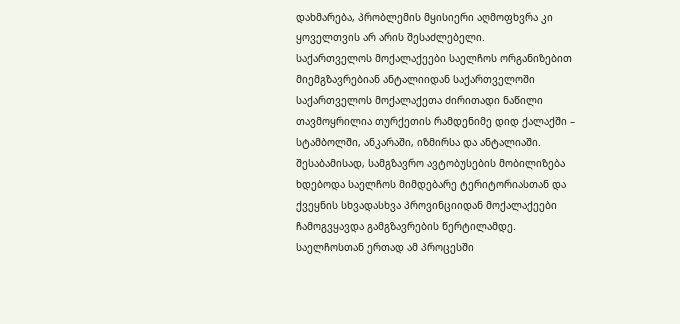დახმარება, პრობლემის მყისიერი აღმოფხვრა კი ყოველთვის არ არის შესაძლებელი.
საქართველოს მოქალაქეები საელჩოს ორგანიზებით მიემგზავრებიან ანტალიიდან საქართველოში
საქართველოს მოქალაქეთა ძირითადი ნაწილი თავმოყრილია თურქეთის რამდენიმე დიდ ქალაქში – სტამბოლში, ანკარაში, იზმირსა და ანტალიაში. შესაბამისად, სამგზავრო ავტობუსების მობილიზება ხდებოდა საელჩოს მიმდებარე ტერიტორიასთან და ქვეყნის სხვადასხვა პროვინციიდან მოქალაქეები ჩამოგვყავდა გამგზავრების წერტილამდე. საელჩოსთან ერთად ამ პროცესში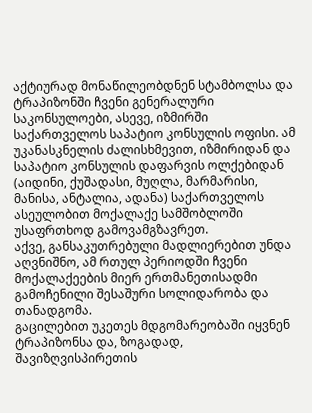აქტიურად მონაწილეობდნენ სტამბოლსა და ტრაპიზონში ჩვენი გენერალური საკონსულოები, ასევე, იზმირში საქართველოს საპატიო კონსულის ოფისი. ამ უკანასკნელის ძალისხმევით, იზმირიდან და საპატიო კონსულის დაფარვის ოლქებიდან (აიდინი, ქუშადასი, მუღლა, მარმარისი, მანისა, ანტალია, ადანა) საქართველოს ასეულობით მოქალაქე სამშობლოში უსაფრთხოდ გამოვამგზავრეთ.
აქვე, განსაკუთრებული მადლიერებით უნდა აღვნიშნო, ამ რთულ პერიოდში ჩვენი მოქალაქეების მიერ ერთმანეთისადმი გამოჩენილი შესაშური სოლიდარობა და თანადგომა.
გაცილებით უკეთეს მდგომარეობაში იყვნენ ტრაპიზონსა და, ზოგადად, შავიზღვისპირეთის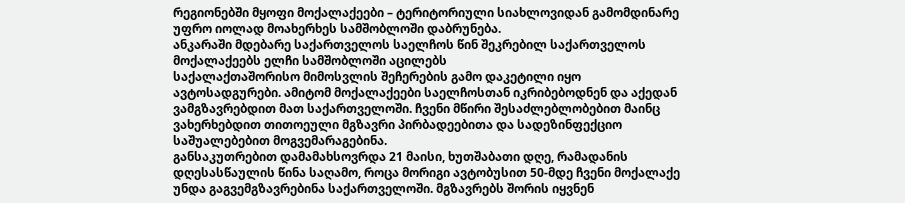რეგიონებში მყოფი მოქალაქეები – ტერიტორიული სიახლოვიდან გამომდინარე უფრო იოლად მოახერხეს სამშობლოში დაბრუნება.
ანკარაში მდებარე საქართველოს საელჩოს წინ შეკრებილ საქართველოს მოქალაქეებს ელჩი სამშობლოში აცილებს
საქალაქთაშორისო მიმოსვლის შეჩერების გამო დაკეტილი იყო ავტოსადგურები. ამიტომ მოქალაქეები საელჩოსთან იკრიბებოდნენ და აქედან ვამგზავრებდით მათ საქართველოში. ჩვენი მწირი შესაძლებლობებით მაინც ვახერხებდით თითოეული მგზავრი პირბადეებითა და სადეზინფექციო საშუალებებით მოგვემარაგებინა.
განსაკუთრებით დამამახსოვრდა 21 მაისი, ხუთშაბათი დღე, რამადანის დღესასწაულის წინა საღამო, როცა მორიგი ავტობუსით 50-მდე ჩვენი მოქალაქე უნდა გაგვემგზავრებინა საქართველოში. მგზავრებს შორის იყვნენ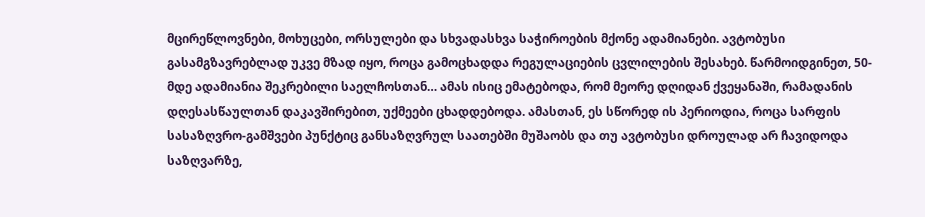მცირეწლოვნები, მოხუცები, ორსულები და სხვადასხვა საჭიროების მქონე ადამიანები. ავტობუსი გასამგზავრებლად უკვე მზად იყო, როცა გამოცხადდა რეგულაციების ცვლილების შესახებ. წარმოიდგინეთ, 50-მდე ადამიანია შეკრებილი საელჩოსთან… ამას ისიც ემატებოდა, რომ მეორე დღიდან ქვეყანაში, რამადანის დღესასწაულთან დაკავშირებით, უქმეები ცხადდებოდა. ამასთან, ეს სწორედ ის პერიოდია, როცა სარფის სასაზღვრო-გამშვები პუნქტიც განსაზღვრულ საათებში მუშაობს და თუ ავტობუსი დროულად არ ჩავიდოდა საზღვარზე,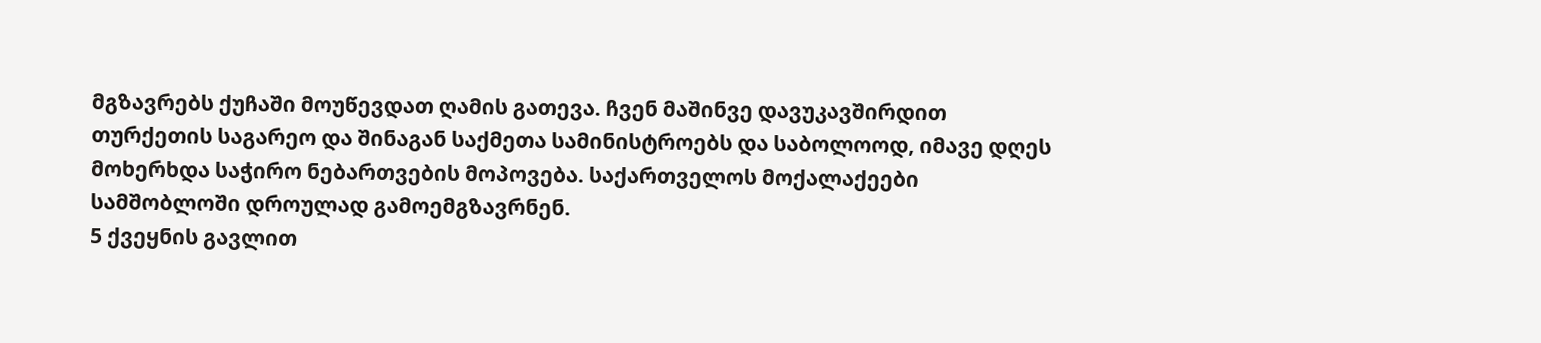მგზავრებს ქუჩაში მოუწევდათ ღამის გათევა. ჩვენ მაშინვე დავუკავშირდით თურქეთის საგარეო და შინაგან საქმეთა სამინისტროებს და საბოლოოდ, იმავე დღეს მოხერხდა საჭირო ნებართვების მოპოვება. საქართველოს მოქალაქეები სამშობლოში დროულად გამოემგზავრნენ.
5 ქვეყნის გავლით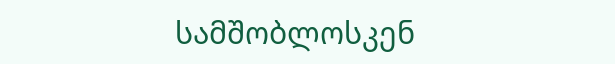სამშობლოსკენ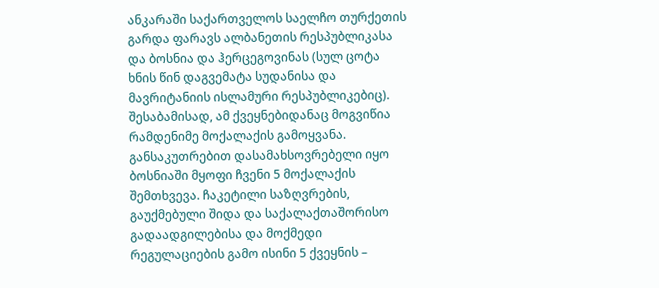ანკარაში საქართველოს საელჩო თურქეთის გარდა ფარავს ალბანეთის რესპუბლიკასა და ბოსნია და ჰერცეგოვინას (სულ ცოტა ხნის წინ დაგვემატა სუდანისა და მავრიტანიის ისლამური რესპუბლიკებიც). შესაბამისად, ამ ქვეყნებიდანაც მოგვიწია რამდენიმე მოქალაქის გამოყვანა. განსაკუთრებით დასამახსოვრებელი იყო ბოსნიაში მყოფი ჩვენი 5 მოქალაქის შემთხვევა. ჩაკეტილი საზღვრების, გაუქმებული შიდა და საქალაქთაშორისო გადაადგილებისა და მოქმედი რეგულაციების გამო ისინი 5 ქვეყნის –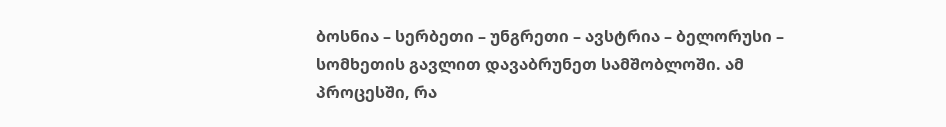ბოსნია – სერბეთი – უნგრეთი – ავსტრია – ბელორუსი – სომხეთის გავლით დავაბრუნეთ სამშობლოში. ამ პროცესში, რა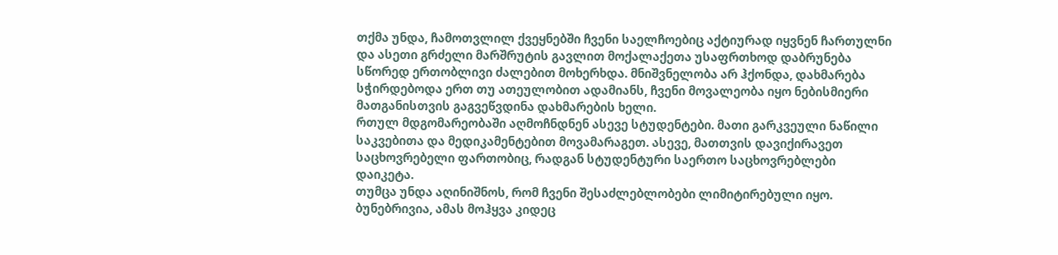თქმა უნდა, ჩამოთვლილ ქვეყნებში ჩვენი საელჩოებიც აქტიურად იყვნენ ჩართულნი და ასეთი გრძელი მარშრუტის გავლით მოქალაქეთა უსაფრთხოდ დაბრუნება სწორედ ერთობლივი ძალებით მოხერხდა. მნიშვნელობა არ ჰქონდა, დახმარება სჭირდებოდა ერთ თუ ათეულობით ადამიანს, ჩვენი მოვალეობა იყო ნებისმიერი მათგანისთვის გაგვეწვდინა დახმარების ხელი.
რთულ მდგომარეობაში აღმოჩნდნენ ასევე სტუდენტები. მათი გარკვეული ნაწილი საკვებითა და მედიკამენტებით მოვამარაგეთ. ასევე, მათთვის დავიქირავეთ საცხოვრებელი ფართობიც, რადგან სტუდენტური საერთო საცხოვრებლები დაიკეტა.
თუმცა უნდა აღინიშნოს, რომ ჩვენი შესაძლებლობები ლიმიტირებული იყო. ბუნებრივია, ამას მოჰყვა კიდეც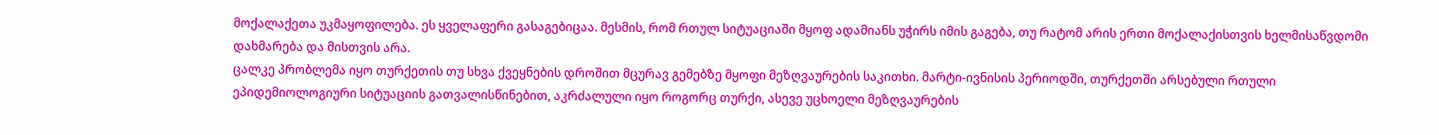მოქალაქეთა უკმაყოფილება. ეს ყველაფერი გასაგებიცაა. მესმის, რომ რთულ სიტუაციაში მყოფ ადამიანს უჭირს იმის გაგება, თუ რატომ არის ერთი მოქალაქისთვის ხელმისაწვდომი დახმარება და მისთვის არა.
ცალკე პრობლემა იყო თურქეთის თუ სხვა ქვეყნების დროშით მცურავ გემებზე მყოფი მეზღვაურების საკითხი. მარტი-ივნისის პერიოდში, თურქეთში არსებული რთული ეპიდემიოლოგიური სიტუაციის გათვალისწინებით, აკრძალული იყო როგორც თურქი, ასევე უცხოელი მეზღვაურების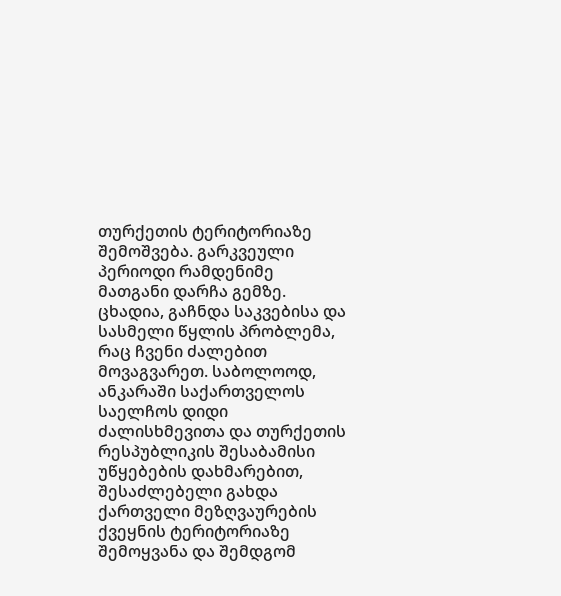თურქეთის ტერიტორიაზე შემოშვება. გარკვეული პერიოდი რამდენიმე მათგანი დარჩა გემზე. ცხადია, გაჩნდა საკვებისა და სასმელი წყლის პრობლემა, რაც ჩვენი ძალებით მოვაგვარეთ. საბოლოოდ, ანკარაში საქართველოს საელჩოს დიდი ძალისხმევითა და თურქეთის რესპუბლიკის შესაბამისი უწყებების დახმარებით, შესაძლებელი გახდა ქართველი მეზღვაურების ქვეყნის ტერიტორიაზე შემოყვანა და შემდგომ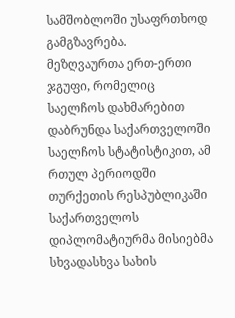სამშობლოში უსაფრთხოდ გამგზავრება.
მეზღვაურთა ერთ-ერთი ჯგუფი, რომელიც საელჩოს დახმარებით დაბრუნდა საქართველოში
საელჩოს სტატისტიკით, ამ რთულ პერიოდში თურქეთის რესპუბლიკაში საქართველოს დიპლომატიურმა მისიებმა სხვადასხვა სახის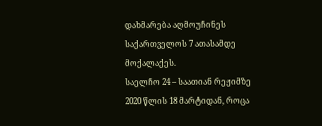დახმარება აღმოუჩინეს საქართველოს 7 ათასამდე მოქალაქეს.
საელჩო 24 – საათიან რეჟიმზე
2020 წლის 18 მარტიდან, როცა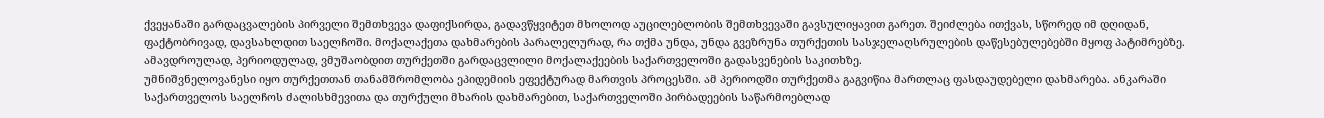ქვეყანაში გარდაცვალების პირველი შემთხვევა დაფიქსირდა, გადავწყვიტეთ მხოლოდ აუცილებლობის შემთხვევაში გავსულიყავით გარეთ. შეიძლება ითქვას, სწორედ იმ დღიდან, ფაქტობრივად, დავსახლდით საელჩოში. მოქალაქეთა დახმარების პარალელურად, რა თქმა უნდა, უნდა გვეზრუნა თურქეთის სასჯელაღსრულების დაწესებულებებში მყოფ პატიმრებზე. ამავდროულად, პერიოდულად, ვმუშაობდით თურქეთში გარდაცვლილი მოქალაქეების საქართველოში გადასვენების საკითხზე.
უმნიშვნელოვანესი იყო თურქეთთან თანამშრომლობა ეპიდემიის ეფექტურად მართვის პროცესში. ამ პერიოდში თურქეთმა გაგვიწია მართლაც ფასდაუდებელი დახმარება. ანკარაში საქართველოს საელჩოს ძალისხმევითა და თურქული მხარის დახმარებით, საქართველოში პირბადეების საწარმოებლად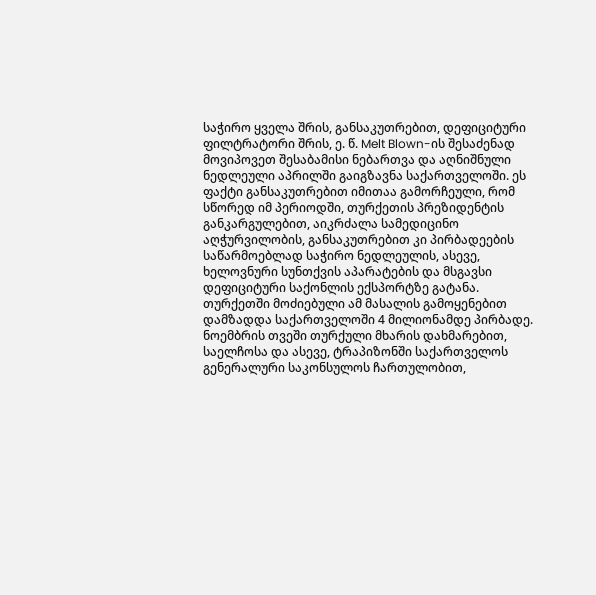საჭირო ყველა შრის, განსაკუთრებით, დეფიციტური ფილტრატორი შრის, ე. წ. Melt Blown-ის შესაძენად მოვიპოვეთ შესაბამისი ნებართვა და აღნიშნული ნედლეული აპრილში გაიგზავნა საქართველოში. ეს ფაქტი განსაკუთრებით იმითაა გამორჩეული, რომ სწორედ იმ პერიოდში, თურქეთის პრეზიდენტის განკარგულებით, აიკრძალა სამედიცინო აღჭურვილობის, განსაკუთრებით კი პირბადეების საწარმოებლად საჭირო ნედლეულის, ასევე, ხელოვნური სუნთქვის აპარატების და მსგავსი დეფიციტური საქონლის ექსპორტზე გატანა. თურქეთში მოძიებული ამ მასალის გამოყენებით დამზადდა საქართველოში 4 მილიონამდე პირბადე.
ნოემბრის თვეში თურქული მხარის დახმარებით, საელჩოსა და ასევე, ტრაპიზონში საქართველოს გენერალური საკონსულოს ჩართულობით,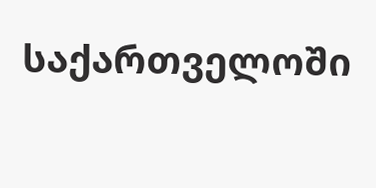საქართველოში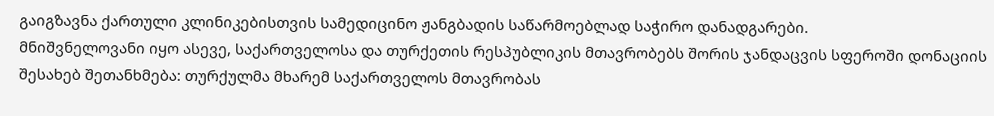გაიგზავნა ქართული კლინიკებისთვის სამედიცინო ჟანგბადის საწარმოებლად საჭირო დანადგარები.
მნიშვნელოვანი იყო ასევე, საქართველოსა და თურქეთის რესპუბლიკის მთავრობებს შორის ჯანდაცვის სფეროში დონაციის შესახებ შეთანხმება: თურქულმა მხარემ საქართველოს მთავრობას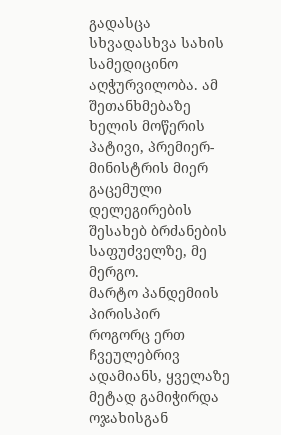გადასცა სხვადასხვა სახის სამედიცინო აღჭურვილობა. ამ შეთანხმებაზე ხელის მოწერის პატივი, პრემიერ-მინისტრის მიერ გაცემული დელეგირების შესახებ ბრძანების საფუძველზე, მე მერგო.
მარტო პანდემიის პირისპირ
როგორც ერთ ჩვეულებრივ ადამიანს, ყველაზე მეტად გამიჭირდა ოჯახისგან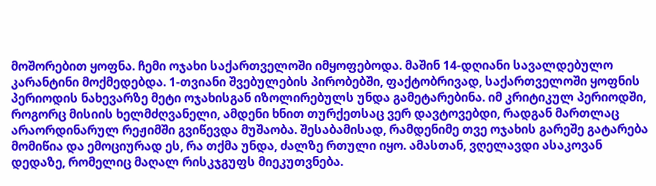მოშორებით ყოფნა. ჩემი ოჯახი საქართველოში იმყოფებოდა. მაშინ 14-დღიანი სავალდებულო კარანტინი მოქმედებდა. 1-თვიანი შვებულების პირობებში, ფაქტობრივად, საქართველოში ყოფნის პერიოდის ნახევარზე მეტი ოჯახისგან იზოლირებულს უნდა გამეტარებინა. იმ კრიტიკულ პერიოდში, როგორც მისიის ხელმძღვანელი, ამდენი ხნით თურქეთსაც ვერ დავტოვებდი, რადგან მართლაც არაორდინარულ რეჟიმში გვიწევდა მუშაობა. შესაბამისად, რამდენიმე თვე ოჯახის გარეშე გატარება მომიწია და ემოციურად ეს, რა თქმა უნდა, ძალზე რთული იყო. ამასთან, ვღელავდი ასაკოვან დედაზე, რომელიც მაღალ რისკჯგუფს მიეკუთვნება.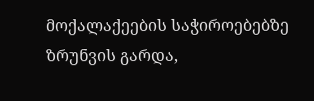მოქალაქეების საჭიროებებზე ზრუნვის გარდა,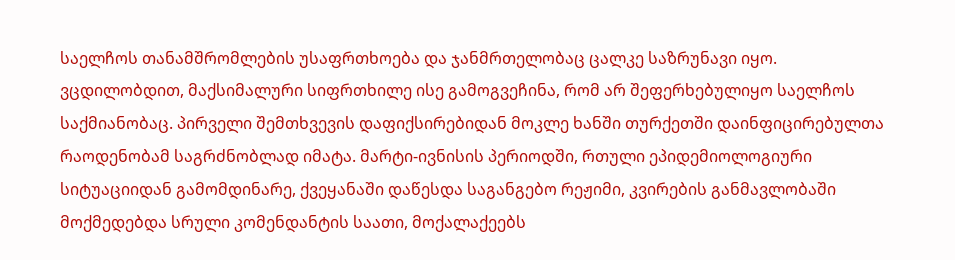საელჩოს თანამშრომლების უსაფრთხოება და ჯანმრთელობაც ცალკე საზრუნავი იყო. ვცდილობდით, მაქსიმალური სიფრთხილე ისე გამოგვეჩინა, რომ არ შეფერხებულიყო საელჩოს საქმიანობაც. პირველი შემთხვევის დაფიქსირებიდან მოკლე ხანში თურქეთში დაინფიცირებულთა რაოდენობამ საგრძნობლად იმატა. მარტი-ივნისის პერიოდში, რთული ეპიდემიოლოგიური სიტუაციიდან გამომდინარე, ქვეყანაში დაწესდა საგანგებო რეჟიმი, კვირების განმავლობაში მოქმედებდა სრული კომენდანტის საათი, მოქალაქეებს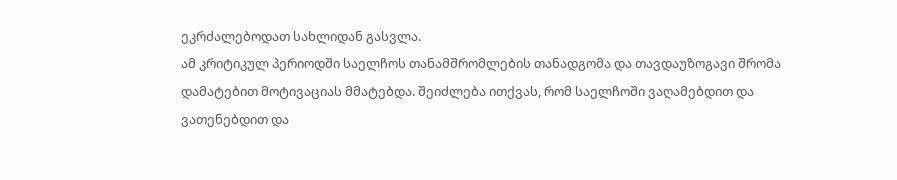ეკრძალებოდათ სახლიდან გასვლა.
ამ კრიტიკულ პერიოდში საელჩოს თანამშრომლების თანადგომა და თავდაუზოგავი შრომა დამატებით მოტივაციას მმატებდა. შეიძლება ითქვას, რომ საელჩოში ვაღამებდით და ვათენებდით და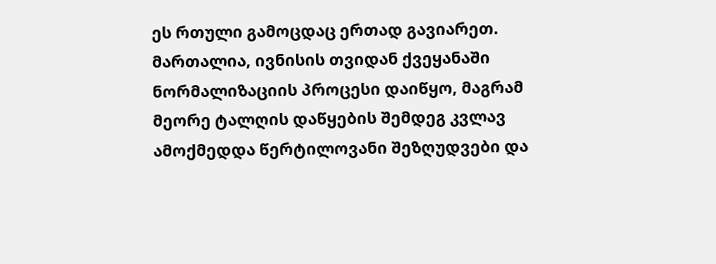ეს რთული გამოცდაც ერთად გავიარეთ. მართალია, ივნისის თვიდან ქვეყანაში ნორმალიზაციის პროცესი დაიწყო, მაგრამ მეორე ტალღის დაწყების შემდეგ კვლავ ამოქმედდა წერტილოვანი შეზღუდვები და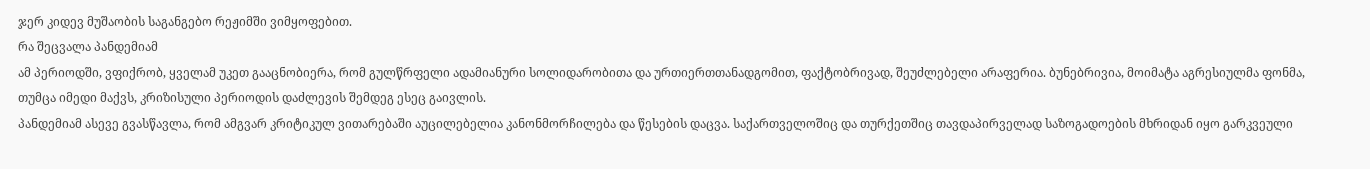ჯერ კიდევ მუშაობის საგანგებო რეჟიმში ვიმყოფებით.
რა შეცვალა პანდემიამ
ამ პერიოდში, ვფიქრობ, ყველამ უკეთ გააცნობიერა, რომ გულწრფელი ადამიანური სოლიდარობითა და ურთიერთთანადგომით, ფაქტობრივად, შეუძლებელი არაფერია. ბუნებრივია, მოიმატა აგრესიულმა ფონმა, თუმცა იმედი მაქვს, კრიზისული პერიოდის დაძლევის შემდეგ ესეც გაივლის.
პანდემიამ ასევე გვასწავლა, რომ ამგვარ კრიტიკულ ვითარებაში აუცილებელია კანონმორჩილება და წესების დაცვა. საქართველოშიც და თურქეთშიც თავდაპირველად საზოგადოების მხრიდან იყო გარკვეული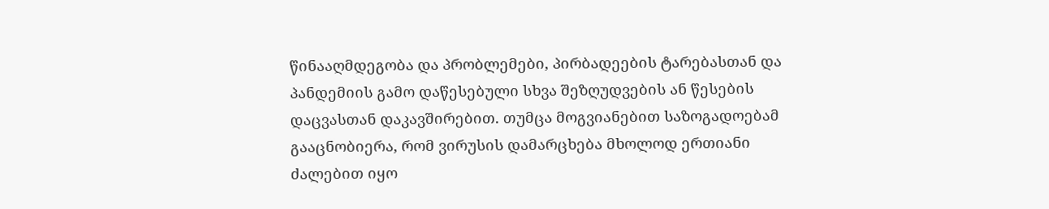წინააღმდეგობა და პრობლემები, პირბადეების ტარებასთან და პანდემიის გამო დაწესებული სხვა შეზღუდვების ან წესების დაცვასთან დაკავშირებით. თუმცა მოგვიანებით საზოგადოებამ გააცნობიერა, რომ ვირუსის დამარცხება მხოლოდ ერთიანი ძალებით იყო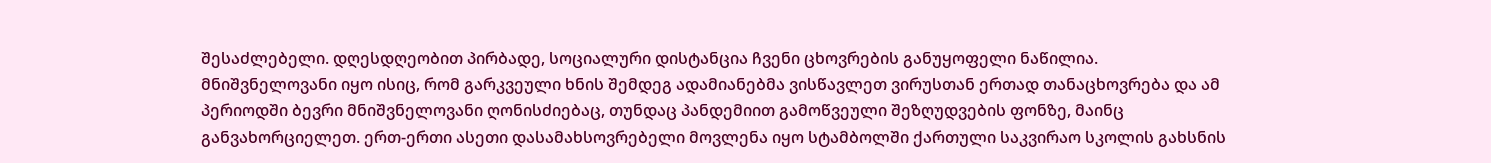შესაძლებელი. დღესდღეობით პირბადე, სოციალური დისტანცია ჩვენი ცხოვრების განუყოფელი ნაწილია.
მნიშვნელოვანი იყო ისიც, რომ გარკვეული ხნის შემდეგ ადამიანებმა ვისწავლეთ ვირუსთან ერთად თანაცხოვრება და ამ პერიოდში ბევრი მნიშვნელოვანი ღონისძიებაც, თუნდაც პანდემიით გამოწვეული შეზღუდვების ფონზე, მაინც განვახორციელეთ. ერთ-ერთი ასეთი დასამახსოვრებელი მოვლენა იყო სტამბოლში ქართული საკვირაო სკოლის გახსნის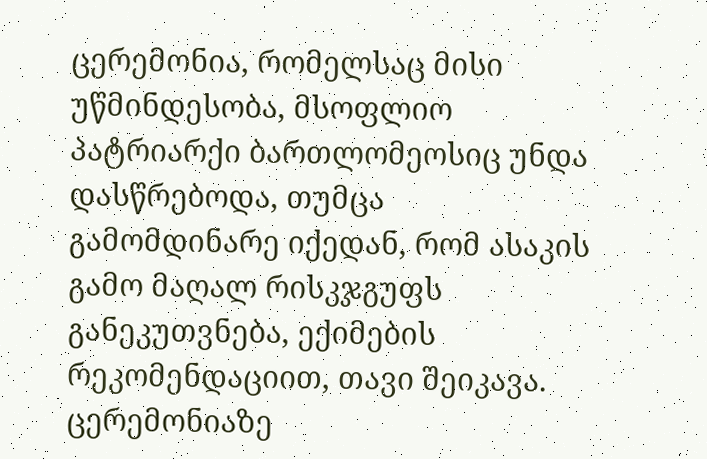ცერემონია, რომელსაც მისი უწმინდესობა, მსოფლიო პატრიარქი ბართლომეოსიც უნდა დასწრებოდა, თუმცა გამომდინარე იქედან, რომ ასაკის გამო მაღალ რისკჯგუფს განეკუთვნება, ექიმების რეკომენდაციით, თავი შეიკავა. ცერემონიაზე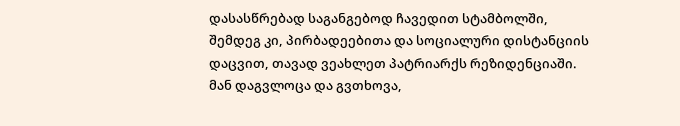დასასწრებად საგანგებოდ ჩავედით სტამბოლში, შემდეგ კი, პირბადეებითა და სოციალური დისტანციის დაცვით, თავად ვეახლეთ პატრიარქს რეზიდენციაში. მან დაგვლოცა და გვთხოვა,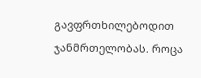გავფრთხილებოდით ჯანმრთელობას. როცა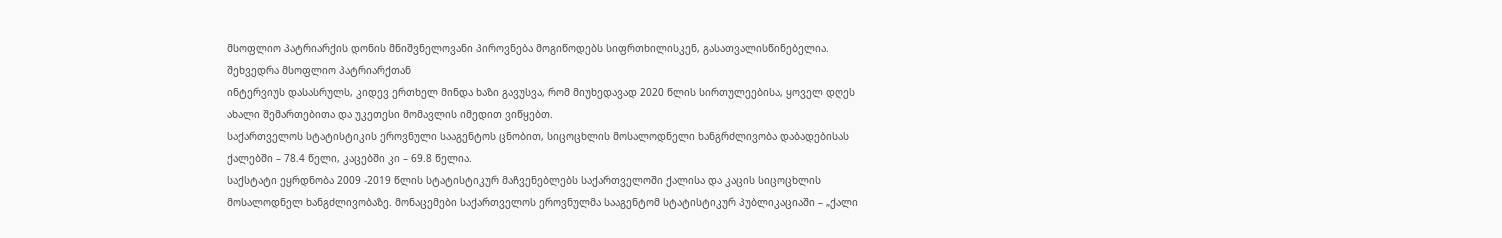მსოფლიო პატრიარქის დონის მნიშვნელოვანი პიროვნება მოგიწოდებს სიფრთხილისკენ, გასათვალისწინებელია.
შეხვედრა მსოფლიო პატრიარქთან
ინტერვიუს დასასრულს, კიდევ ერთხელ მინდა ხაზი გავუსვა, რომ მიუხედავად 2020 წლის სირთულეებისა, ყოველ დღეს ახალი შემართებითა და უკეთესი მომავლის იმედით ვიწყებთ.
საქართველოს სტატისტიკის ეროვნული სააგენტოს ცნობით, სიცოცხლის მოსალოდნელი ხანგრძლივობა დაბადებისას ქალებში – 78.4 წელი, კაცებში კი – 69.8 წელია.
საქსტატი ეყრდნობა 2009 -2019 წლის სტატისტიკურ მაჩვენებლებს საქართველოში ქალისა და კაცის სიცოცხლის მოსალოდნელ ხანგძლივობაზე. მონაცემები საქართველოს ეროვნულმა სააგენტომ სტატისტიკურ პუბლიკაციაში – „ქალი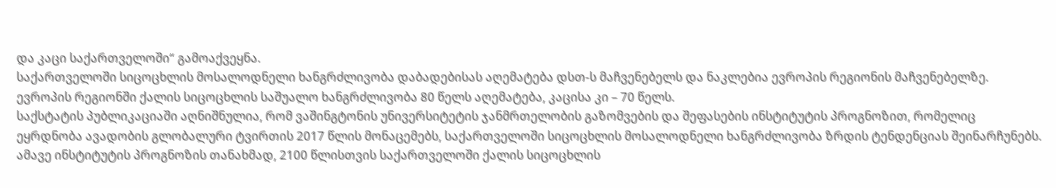და კაცი საქართველოში“ გამოაქვეყნა.
საქართველოში სიცოცხლის მოსალოდნელი ხანგრძლივობა დაბადებისას აღემატება დსთ-ს მაჩვენებელს და ნაკლებია ევროპის რეგიონის მაჩვენებელზე.
ევროპის რეგიონში ქალის სიცოცხლის საშუალო ხანგრძლივობა 80 წელს აღემატება, კაცისა კი – 70 წელს.
საქსტატის პუბლიკაციაში აღნიშნულია, რომ ვაშინგტონის უნივერსიტეტის ჯანმრთელობის გაზომვების და შეფასების ინსტიტუტის პროგნოზით, რომელიც ეყრდნობა ავადობის გლობალური ტვირთის 2017 წლის მონაცემებს, საქართველოში სიცოცხლის მოსალოდნელი ხანგრძლივობა ზრდის ტენდენციას შეინარჩუნებს.
ამავე ინსტიტუტის პროგნოზის თანახმად, 2100 წლისთვის საქართველოში ქალის სიცოცხლის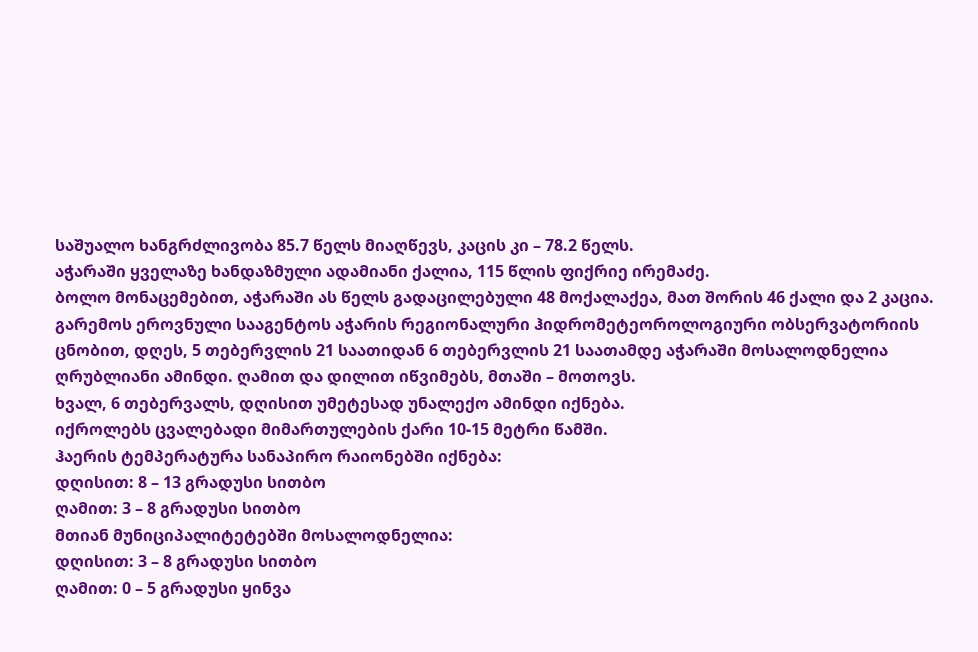საშუალო ხანგრძლივობა 85.7 წელს მიაღწევს, კაცის კი – 78.2 წელს.
აჭარაში ყველაზე ხანდაზმული ადამიანი ქალია, 115 წლის ფიქრიე ირემაძე.
ბოლო მონაცემებით, აჭარაში ას წელს გადაცილებული 48 მოქალაქეა, მათ შორის 46 ქალი და 2 კაცია.
გარემოს ეროვნული სააგენტოს აჭარის რეგიონალური ჰიდრომეტეოროლოგიური ობსერვატორიის ცნობით, დღეს, 5 თებერვლის 21 საათიდან 6 თებერვლის 21 საათამდე აჭარაში მოსალოდნელია ღრუბლიანი ამინდი. ღამით და დილით იწვიმებს, მთაში – მოთოვს.
ხვალ, 6 თებერვალს, დღისით უმეტესად უნალექო ამინდი იქნება.
იქროლებს ცვალებადი მიმართულების ქარი 10-15 მეტრი წამში.
ჰაერის ტემპერატურა სანაპირო რაიონებში იქნება:
დღისით: 8 – 13 გრადუსი სითბო
ღამით: 3 – 8 გრადუსი სითბო
მთიან მუნიციპალიტეტებში მოსალოდნელია:
დღისით: 3 – 8 გრადუსი სითბო
ღამით: 0 – 5 გრადუსი ყინვა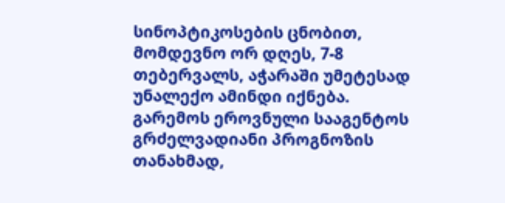სინოპტიკოსების ცნობით, მომდევნო ორ დღეს, 7-8 თებერვალს, აჭარაში უმეტესად უნალექო ამინდი იქნება.
გარემოს ეროვნული სააგენტოს გრძელვადიანი პროგნოზის თანახმად,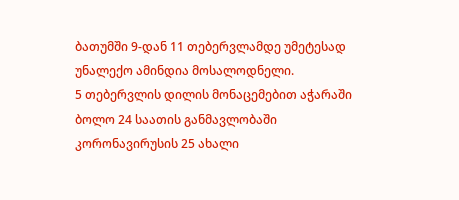ბათუმში 9-დან 11 თებერვლამდე უმეტესად უნალექო ამინდია მოსალოდნელი.
5 თებერვლის დილის მონაცემებით აჭარაში ბოლო 24 საათის განმავლობაში კორონავირუსის 25 ახალი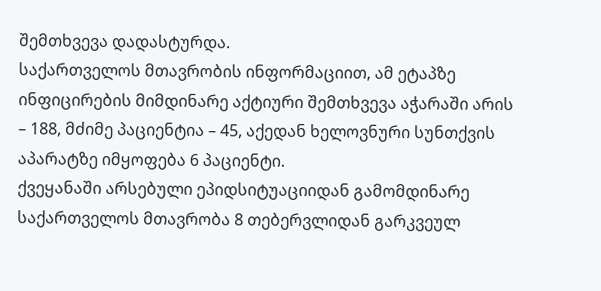შემთხვევა დადასტურდა.
საქართველოს მთავრობის ინფორმაციით, ამ ეტაპზე ინფიცირების მიმდინარე აქტიური შემთხვევა აჭარაში არის – 188, მძიმე პაციენტია – 45, აქედან ხელოვნური სუნთქვის აპარატზე იმყოფება 6 პაციენტი.
ქვეყანაში არსებული ეპიდსიტუაციიდან გამომდინარე საქართველოს მთავრობა 8 თებერვლიდან გარკვეულ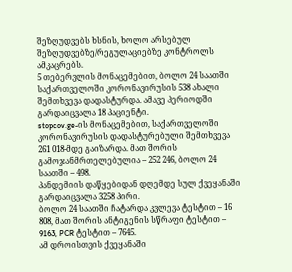შეზღუდვებს ხსნის, ხოლო არსებულ შეზღუდვებზე/რეგულაციებზე კონტროლს ამკაცრებს.
5 თებერვლის მონაცემებით, ბოლო 24 საათში საქართველოში კორონავირუსის 538 ახალი შემთხვევა დადასტურდა. ამავე პერიოდში გარდაიცვალა 18 პაციენტი.
stopcov.ge-ის მონაცემებით, საქართველოში კორონავირუსის დადასტურებული შემთხვევა 261 018-მდე გაიზარდა. მათ შორის გამოჯანმრთელებულია – 252 246, ბოლო 24 საათში – 498.
პანდემიის დაწყებიდან დღემდე სულ ქვეყანაში გარდაიცვალა 3258 პირი.
ბოლო 24 საათში ჩატარდა კვლევა ტესტით – 16 808, მათ შორის ანტიგენის სწრაფი ტესტით – 9163, PCR ტესტით – 7645.
ამ დროისთვის ქვეყანაში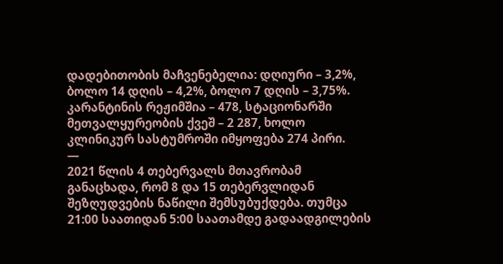დადებითობის მაჩვენებელია: დღიური – 3,2%, ბოლო 14 დღის – 4,2%, ბოლო 7 დღის – 3,75%.
კარანტინის რეჟიმშია – 478, სტაციონარში მეთვალყურეობის ქვეშ – 2 287, ხოლო კლინიკურ სასტუმროში იმყოფება 274 პირი.
—
2021 წლის 4 თებერვალს მთავრობამ განაცხადა, რომ 8 და 15 თებერვლიდან შეზღუდვების ნაწილი შემსუბუქდება. თუმცა 21:00 საათიდან 5:00 საათამდე გადაადგილების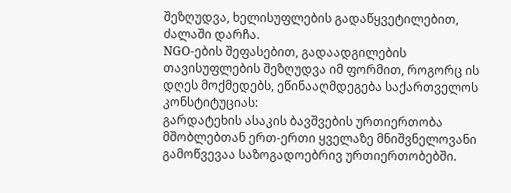შეზღუდვა, ხელისუფლების გადაწყვეტილებით, ძალაში დარჩა.
NGO-ების შეფასებით, გადაადგილების თავისუფლების შეზღუდვა იმ ფორმით, როგორც ის დღეს მოქმედებს, ეწინააღმდეგება საქართველოს კონსტიტუციას:
გარდატეხის ასაკის ბავშვების ურთიერთობა მშობლებთან ერთ-ერთი ყველაზე მნიშვნელოვანი გამოწვევაა საზოგადოებრივ ურთიერთობებში.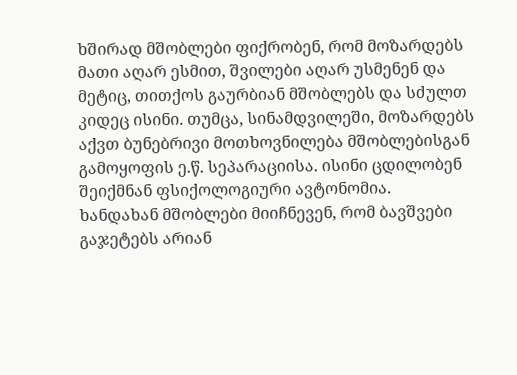ხშირად მშობლები ფიქრობენ, რომ მოზარდებს მათი აღარ ესმით, შვილები აღარ უსმენენ და მეტიც, თითქოს გაურბიან მშობლებს და სძულთ კიდეც ისინი. თუმცა, სინამდვილეში, მოზარდებს აქვთ ბუნებრივი მოთხოვნილება მშობლებისგან გამოყოფის ე.წ. სეპარაციისა. ისინი ცდილობენ შეიქმნან ფსიქოლოგიური ავტონომია.
ხანდახან მშობლები მიიჩნევენ, რომ ბავშვები გაჯეტებს არიან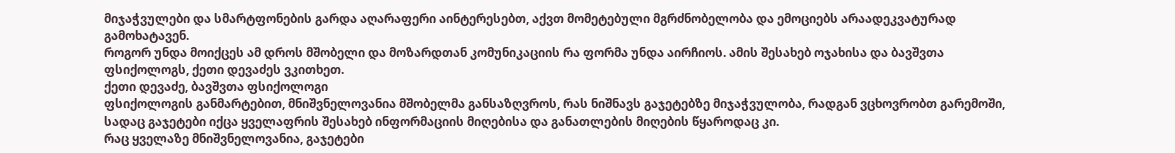მიჯაჭვულები და სმარტფონების გარდა აღარაფერი აინტერესებთ, აქვთ მომეტებული მგრძნობელობა და ემოციებს არაადეკვატურად გამოხატავენ.
როგორ უნდა მოიქცეს ამ დროს მშობელი და მოზარდთან კომუნიკაციის რა ფორმა უნდა აირჩიოს. ამის შესახებ ოჯახისა და ბავშვთა ფსიქოლოგს, ქეთი დევაძეს ვკითხეთ.
ქეთი დევაძე, ბავშვთა ფსიქოლოგი
ფსიქოლოგის განმარტებით, მნიშვნელოვანია მშობელმა განსაზღვროს, რას ნიშნავს გაჯეტებზე მიჯაჭვულობა, რადგან ვცხოვრობთ გარემოში, სადაც გაჯეტები იქცა ყველაფრის შესახებ ინფორმაციის მიღებისა და განათლების მიღების წყაროდაც კი.
რაც ყველაზე მნიშვნელოვანია, გაჯეტები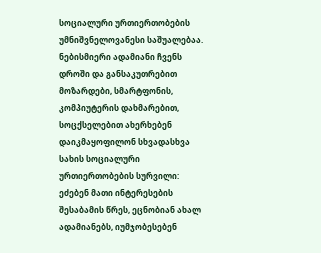სოციალური ურთიერთობების უმნიშვნელოვანესი საშუალებაა. ნებისმიერი ადამიანი ჩვენს დროში და განსაკუთრებით მოზარდები, სმარტფონის, კომპიუტერის დახმარებით, სოცქსელებით ახერხებენ დაიკმაყოფილონ სხვადასხვა სახის სოციალური ურთიერთობების სურვილი: ეძებენ მათი ინტერესების შესაბამის წრეს, ეცნობიან ახალ ადამიანებს, იუმჯობესებენ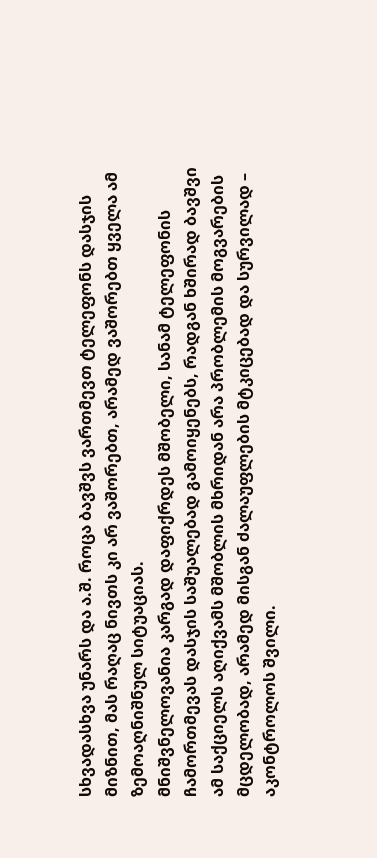სხვადასხვა უნარს და ა.შ. როცა ბავშვს ვართმევთ ტელეფონს დასჯის მიზნით, მას რაღაც ნივთს კი არ ვაშორებთ, არამედ ვაშორებთ ყველა ამ ზემოაღნიშნულ სიტუაციას.
მნიშვნელოვანია კარგად დაფიქრდეს მშობელი, სანამ ტელეფონის ჩამორთმევას დასჯის საშუალებად გამოიყენებს, რადგან ხშირად ბავშვი ამ საქციელს აღიქვამს მშობლის მხრიდან არა პრობლემის მოგვარების მცდელობად, არამედ მისგან ძალაუფლების მტკიცებად და სურვილად – აკონტროლოს შვილი.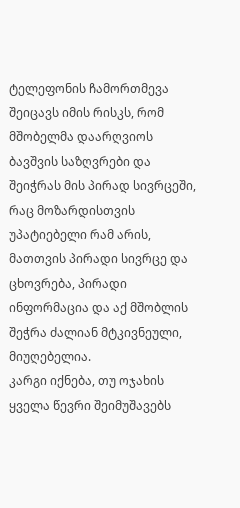ტელეფონის ჩამორთმევა შეიცავს იმის რისკს, რომ მშობელმა დაარღვიოს ბავშვის საზღვრები და შეიჭრას მის პირად სივრცეში, რაც მოზარდისთვის უპატიებელი რამ არის, მათთვის პირადი სივრცე და ცხოვრება, პირადი ინფორმაცია და აქ მშობლის შეჭრა ძალიან მტკივნეული, მიუღებელია.
კარგი იქნება, თუ ოჯახის ყველა წევრი შეიმუშავებს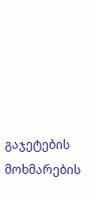გაჯეტების მოხმარების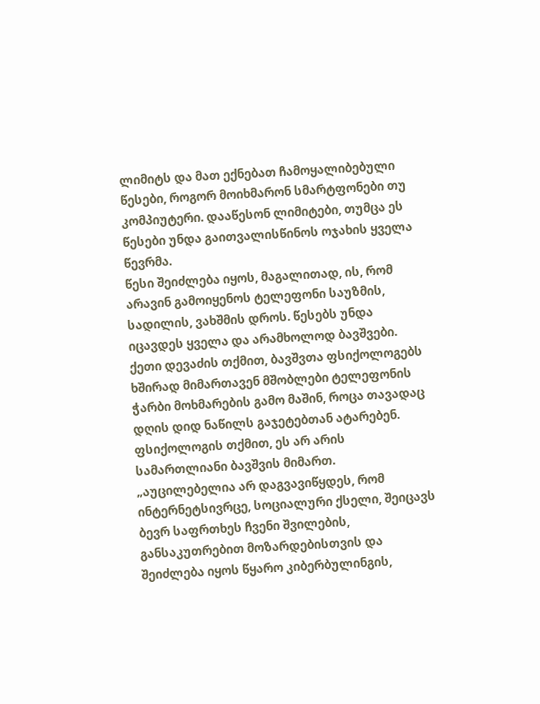ლიმიტს და მათ ექნებათ ჩამოყალიბებული წესები, როგორ მოიხმარონ სმარტფონები თუ კომპიუტერი. დააწესონ ლიმიტები, თუმცა ეს წესები უნდა გაითვალისწინოს ოჯახის ყველა წევრმა.
წესი შეიძლება იყოს, მაგალითად, ის, რომ არავინ გამოიყენოს ტელეფონი საუზმის, სადილის, ვახშმის დროს. წესებს უნდა იცავდეს ყველა და არამხოლოდ ბავშვები. ქეთი დევაძის თქმით, ბავშვთა ფსიქოლოგებს ხშირად მიმართავენ მშობლები ტელეფონის ჭარბი მოხმარების გამო მაშინ, როცა თავადაც დღის დიდ ნაწილს გაჯეტებთან ატარებენ. ფსიქოლოგის თქმით, ეს არ არის სამართლიანი ბავშვის მიმართ.
„აუცილებელია არ დაგვავიწყდეს, რომ ინტერნეტსივრცე, სოციალური ქსელი, შეიცავს ბევრ საფრთხეს ჩვენი შვილების, განსაკუთრებით მოზარდებისთვის და შეიძლება იყოს წყარო კიბერბულინგის,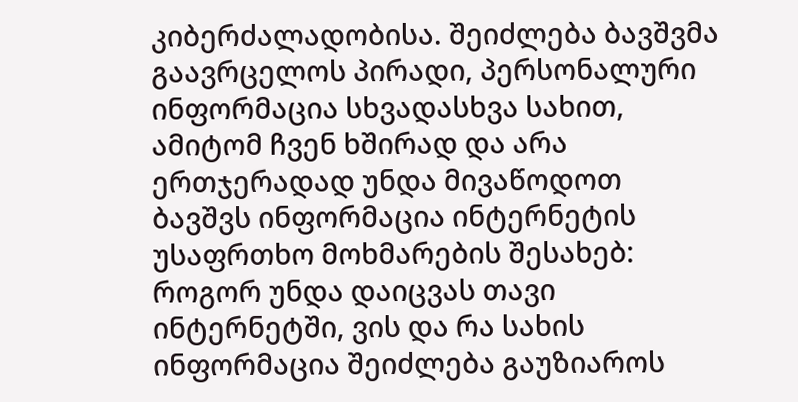კიბერძალადობისა. შეიძლება ბავშვმა გაავრცელოს პირადი, პერსონალური ინფორმაცია სხვადასხვა სახით, ამიტომ ჩვენ ხშირად და არა ერთჯერადად უნდა მივაწოდოთ ბავშვს ინფორმაცია ინტერნეტის უსაფრთხო მოხმარების შესახებ: როგორ უნდა დაიცვას თავი ინტერნეტში, ვის და რა სახის ინფორმაცია შეიძლება გაუზიაროს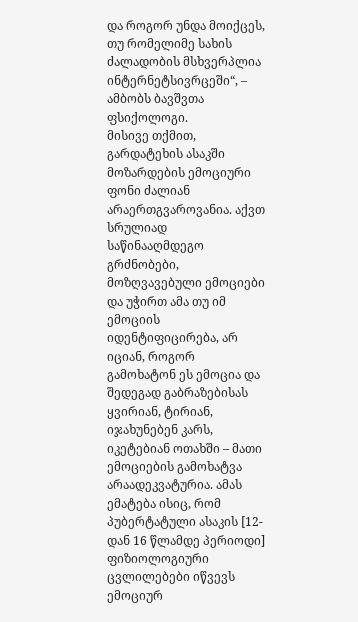და როგორ უნდა მოიქცეს, თუ რომელიმე სახის ძალადობის მსხვერპლია ინტერნეტსივრცეში“, – ამბობს ბავშვთა ფსიქოლოგი.
მისივე თქმით, გარდატეხის ასაკში მოზარდების ემოციური ფონი ძალიან არაერთგვაროვანია. აქვთ სრულიად საწინააღმდეგო გრძნობები, მოზღვავებული ემოციები და უჭირთ ამა თუ იმ ემოციის იდენტიფიცირება, არ იციან, როგორ გამოხატონ ეს ემოცია და შედეგად გაბრაზებისას ყვირიან, ტირიან, იჯახუნებენ კარს, იკეტებიან ოთახში – მათი ემოციების გამოხატვა არაადეკვატურია. ამას ემატება ისიც, რომ პუბერტატული ასაკის [12-დან 16 წლამდე პერიოდი] ფიზიოლოგიური ცვლილებები იწვევს ემოციურ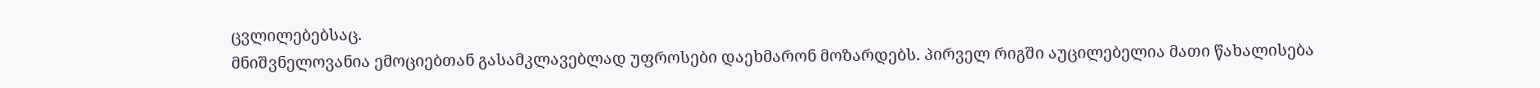ცვლილებებსაც.
მნიშვნელოვანია ემოციებთან გასამკლავებლად უფროსები დაეხმარონ მოზარდებს. პირველ რიგში აუცილებელია მათი წახალისება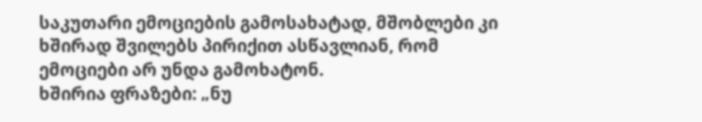საკუთარი ემოციების გამოსახატად, მშობლები კი ხშირად შვილებს პირიქით ასწავლიან, რომ ემოციები არ უნდა გამოხატონ.
ხშირია ფრაზები: „ნუ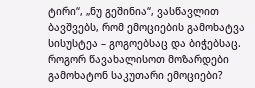ტირი“, „ნუ გეშინია“, ვასწავლით ბავშვებს, რომ ემოციების გამოხატვა სისუსტეა – გოგოებსაც და ბიჭებსაც.
როგორ წავახალისოთ მოზარდები გამოხატონ საკუთარი ემოციები?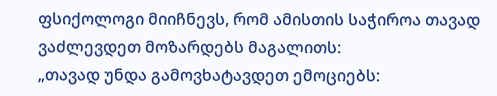ფსიქოლოგი მიიჩნევს, რომ ამისთის საჭიროა თავად ვაძლევდეთ მოზარდებს მაგალითს:
„თავად უნდა გამოვხატავდეთ ემოციებს: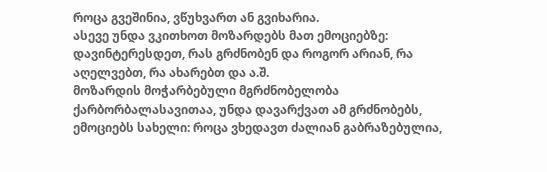როცა გვეშინია, ვწუხვართ ან გვიხარია.
ასევე უნდა ვკითხოთ მოზარდებს მათ ემოციებზე: დავინტერესდეთ, რას გრძნობენ და როგორ არიან, რა აღელვებთ, რა ახარებთ და ა.შ.
მოზარდის მოჭარბებული მგრძნობელობა ქარბორბალასავითაა, უნდა დავარქვათ ამ გრძნობებს, ემოციებს სახელი: როცა ვხედავთ ძალიან გაბრაზებულია,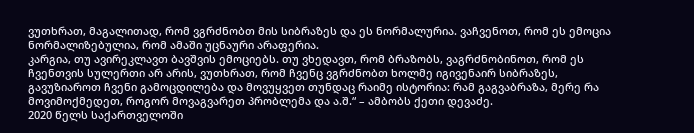ვუთხრათ, მაგალითად, რომ ვგრძნობთ მის სიბრაზეს და ეს ნორმალურია. ვაჩვენოთ, რომ ეს ემოცია ნორმალიზებულია, რომ ამაში უცნაური არაფერია.
კარგია, თუ ავირეკლავთ ბავშვის ემოციებს. თუ ვხედავთ, რომ ბრაზობს, ვაგრძნობინოთ, რომ ეს ჩვენთვის სულერთი არ არის, ვუთხრათ, რომ ჩვენც ვგრძნობთ ხოლმე იგივენაირ სიბრაზეს, გავუზიაროთ ჩვენი გამოცდილება და მოვუყვეთ თუნდაც რაიმე ისტორია: რამ გაგვაბრაზა, მერე რა მოვიმოქმედეთ, როგორ მოვაგვარეთ პრობლემა და ა.შ.“ – ამბობს ქეთი დევაძე.
2020 წელს საქართველოში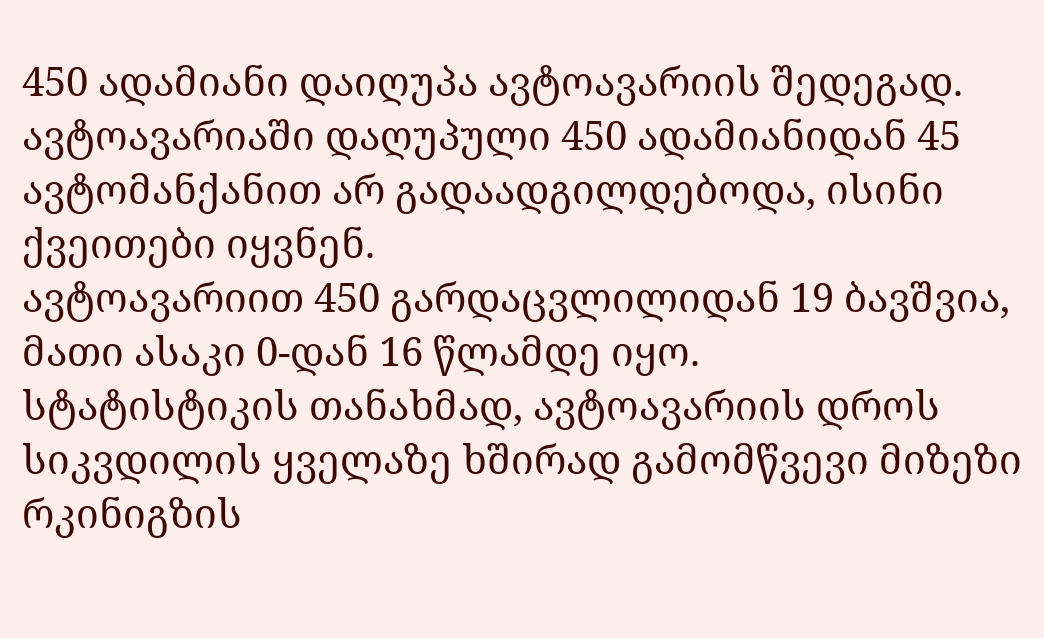450 ადამიანი დაიღუპა ავტოავარიის შედეგად.
ავტოავარიაში დაღუპული 450 ადამიანიდან 45 ავტომანქანით არ გადაადგილდებოდა, ისინი ქვეითები იყვნენ.
ავტოავარიით 450 გარდაცვლილიდან 19 ბავშვია, მათი ასაკი 0-დან 16 წლამდე იყო.
სტატისტიკის თანახმად, ავტოავარიის დროს სიკვდილის ყველაზე ხშირად გამომწვევი მიზეზი რკინიგზის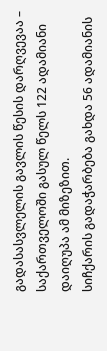გადასასვლელის გავლის წესის დარღვევაა – საქართველოში გასულ წელს 122 ადამიანი დაიღუპა ამ მიზეზით.
სიჩქარის გადაჭარბება გახდა 56 ადამიანის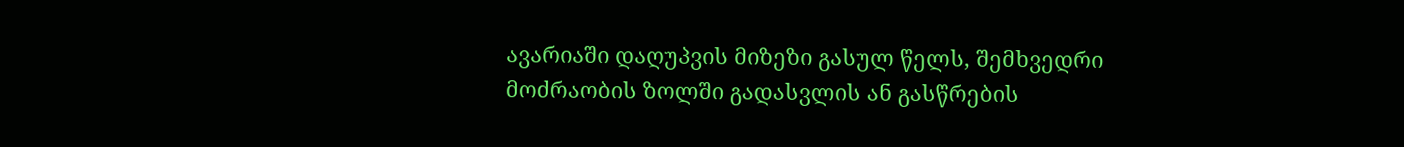ავარიაში დაღუპვის მიზეზი გასულ წელს, შემხვედრი მოძრაობის ზოლში გადასვლის ან გასწრების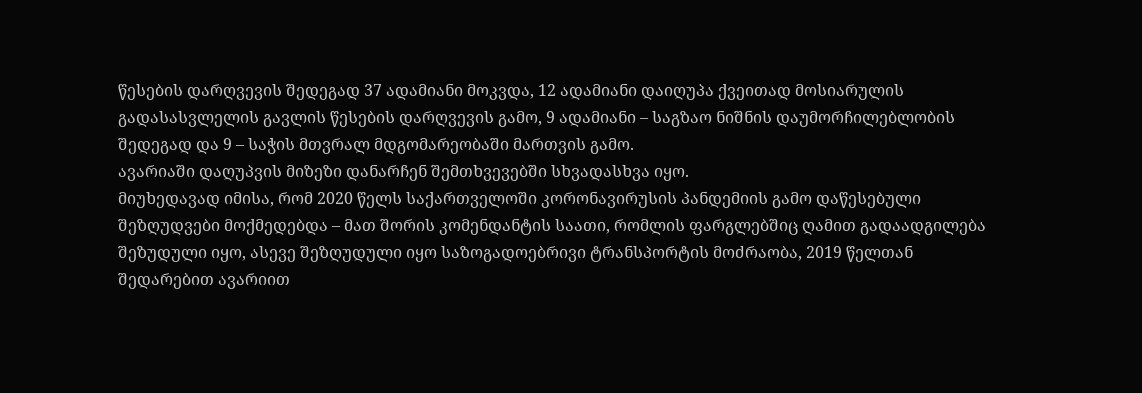წესების დარღვევის შედეგად 37 ადამიანი მოკვდა, 12 ადამიანი დაიღუპა ქვეითად მოსიარულის გადასასვლელის გავლის წესების დარღვევის გამო, 9 ადამიანი – საგზაო ნიშნის დაუმორჩილებლობის შედეგად და 9 – საჭის მთვრალ მდგომარეობაში მართვის გამო.
ავარიაში დაღუპვის მიზეზი დანარჩენ შემთხვევებში სხვადასხვა იყო.
მიუხედავად იმისა, რომ 2020 წელს საქართველოში კორონავირუსის პანდემიის გამო დაწესებული შეზღუდვები მოქმედებდა – მათ შორის კომენდანტის საათი, რომლის ფარგლებშიც ღამით გადაადგილება შეზუდული იყო, ასევე შეზღუდული იყო საზოგადოებრივი ტრანსპორტის მოძრაობა, 2019 წელთან შედარებით ავარიით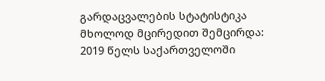გარდაცვალების სტატისტიკა მხოლოდ მცირედით შემცირდა: 2019 წელს საქართველოში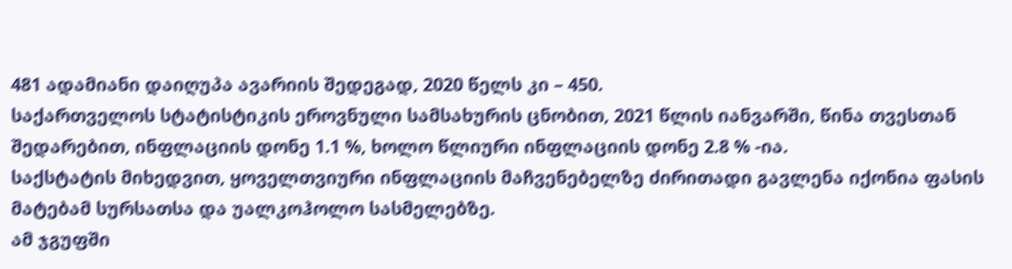481 ადამიანი დაიღუპა ავარიის შედეგად, 2020 წელს კი – 450.
საქართველოს სტატისტიკის ეროვნული სამსახურის ცნობით, 2021 წლის იანვარში, წინა თვესთან შედარებით, ინფლაციის დონე 1.1 %, ხოლო წლიური ინფლაციის დონე 2.8 % -ია.
საქსტატის მიხედვით, ყოველთვიური ინფლაციის მაჩვენებელზე ძირითადი გავლენა იქონია ფასის მატებამ სურსათსა და უალკოჰოლო სასმელებზე.
ამ ჯგუფში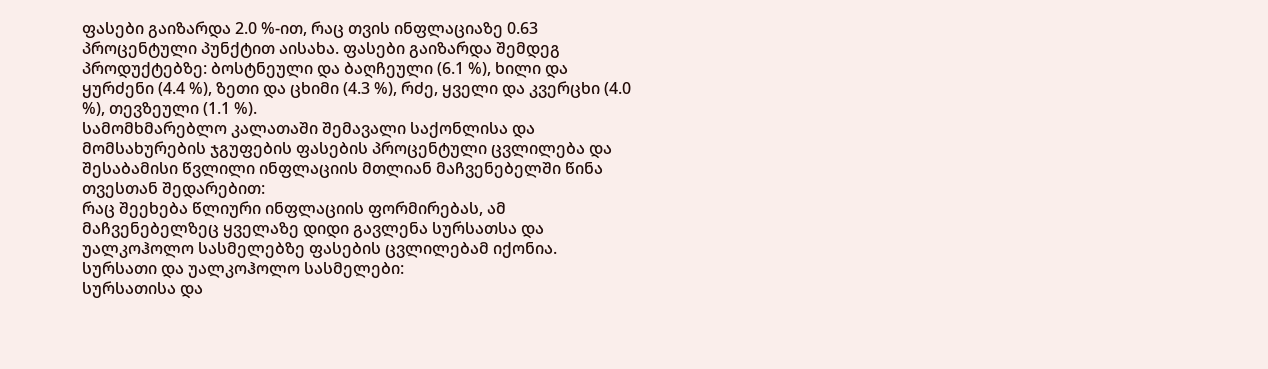ფასები გაიზარდა 2.0 %-ით, რაც თვის ინფლაციაზე 0.63 პროცენტული პუნქტით აისახა. ფასები გაიზარდა შემდეგ პროდუქტებზე: ბოსტნეული და ბაღჩეული (6.1 %), ხილი და ყურძენი (4.4 %), ზეთი და ცხიმი (4.3 %), რძე, ყველი და კვერცხი (4.0 %), თევზეული (1.1 %).
სამომხმარებლო კალათაში შემავალი საქონლისა და მომსახურების ჯგუფების ფასების პროცენტული ცვლილება და შესაბამისი წვლილი ინფლაციის მთლიან მაჩვენებელში წინა თვესთან შედარებით:
რაც შეეხება წლიური ინფლაციის ფორმირებას, ამ მაჩვენებელზეც ყველაზე დიდი გავლენა სურსათსა და უალკოჰოლო სასმელებზე ფასების ცვლილებამ იქონია.
სურსათი და უალკოჰოლო სასმელები:
სურსათისა და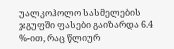უალკოჰოლო სასმელების ჯგუფში ფასები გაიზარდა 6.4 %-ით, რაც წლიურ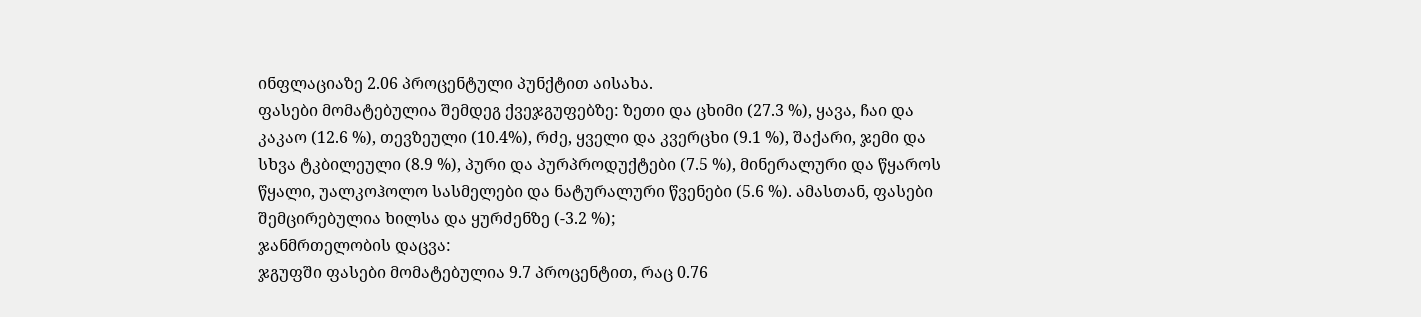ინფლაციაზე 2.06 პროცენტული პუნქტით აისახა.
ფასები მომატებულია შემდეგ ქვეჯგუფებზე: ზეთი და ცხიმი (27.3 %), ყავა, ჩაი და კაკაო (12.6 %), თევზეული (10.4%), რძე, ყველი და კვერცხი (9.1 %), შაქარი, ჯემი და სხვა ტკბილეული (8.9 %), პური და პურპროდუქტები (7.5 %), მინერალური და წყაროს წყალი, უალკოჰოლო სასმელები და ნატურალური წვენები (5.6 %). ამასთან, ფასები შემცირებულია ხილსა და ყურძენზე (-3.2 %);
ჯანმრთელობის დაცვა:
ჯგუფში ფასები მომატებულია 9.7 პროცენტით, რაც 0.76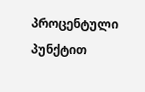პროცენტული პუნქტით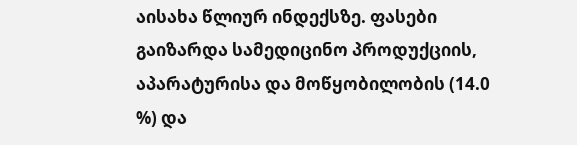აისახა წლიურ ინდექსზე. ფასები გაიზარდა სამედიცინო პროდუქციის, აპარატურისა და მოწყობილობის (14.0 %) და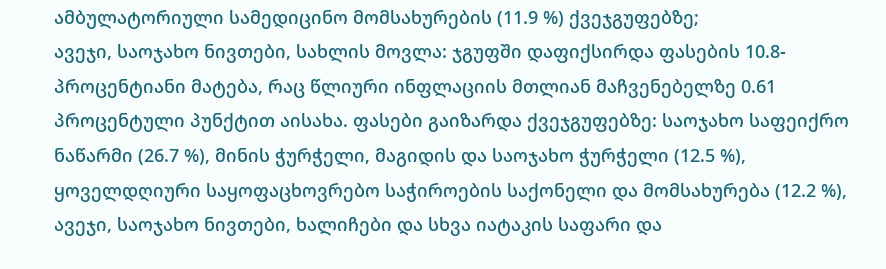ამბულატორიული სამედიცინო მომსახურების (11.9 %) ქვეჯგუფებზე;
ავეჯი, საოჯახო ნივთები, სახლის მოვლა: ჯგუფში დაფიქსირდა ფასების 10.8-პროცენტიანი მატება, რაც წლიური ინფლაციის მთლიან მაჩვენებელზე 0.61 პროცენტული პუნქტით აისახა. ფასები გაიზარდა ქვეჯგუფებზე: საოჯახო საფეიქრო ნაწარმი (26.7 %), მინის ჭურჭელი, მაგიდის და საოჯახო ჭურჭელი (12.5 %), ყოველდღიური საყოფაცხოვრებო საჭიროების საქონელი და მომსახურება (12.2 %), ავეჯი, საოჯახო ნივთები, ხალიჩები და სხვა იატაკის საფარი და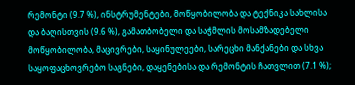რემონტი (9.7 %), ინსტრუმენტები, მოწყობილობა და ტექნიკა სახლისა და ბაღისთვის (9.6 %), გამათბობელი და საჭმლის მოსამზადებელი მოწყობილობა, მაცივრები, საყინულეები, სარეცხი მანქანები და სხვა საყოფაცხოვრებო საგნები, დაყენებისა და რემონტის ჩათვლით (7.1 %);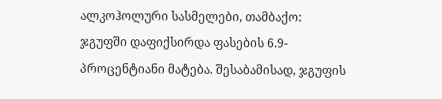ალკოჰოლური სასმელები, თამბაქო:
ჯგუფში დაფიქსირდა ფასების 6.9-პროცენტიანი მატება. შესაბამისად, ჯგუფის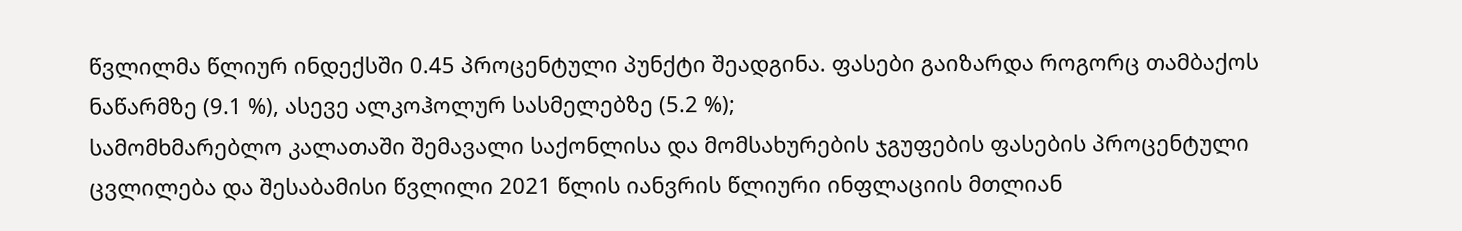წვლილმა წლიურ ინდექსში 0.45 პროცენტული პუნქტი შეადგინა. ფასები გაიზარდა როგორც თამბაქოს ნაწარმზე (9.1 %), ასევე ალკოჰოლურ სასმელებზე (5.2 %);
სამომხმარებლო კალათაში შემავალი საქონლისა და მომსახურების ჯგუფების ფასების პროცენტული ცვლილება და შესაბამისი წვლილი 2021 წლის იანვრის წლიური ინფლაციის მთლიან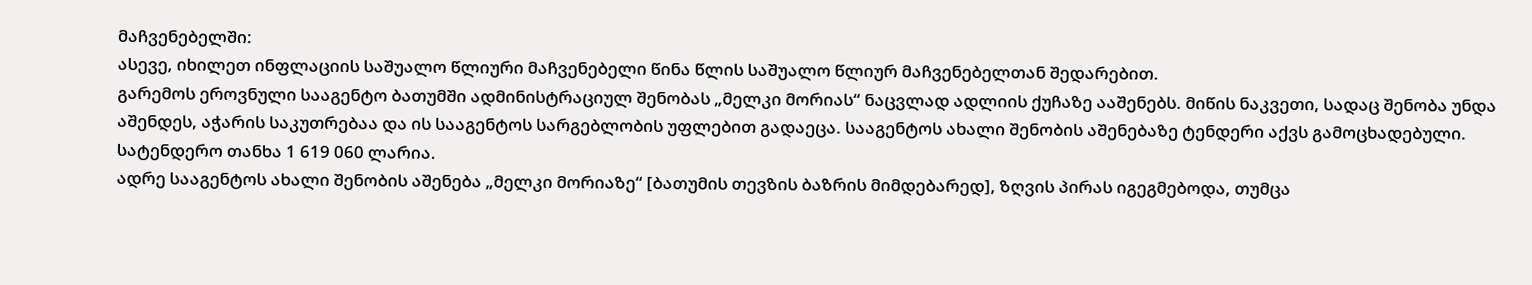მაჩვენებელში:
ასევე, იხილეთ ინფლაციის საშუალო წლიური მაჩვენებელი წინა წლის საშუალო წლიურ მაჩვენებელთან შედარებით.
გარემოს ეროვნული სააგენტო ბათუმში ადმინისტრაციულ შენობას „მელკი მორიას“ ნაცვლად ადლიის ქუჩაზე ააშენებს. მიწის ნაკვეთი, სადაც შენობა უნდა აშენდეს, აჭარის საკუთრებაა და ის სააგენტოს სარგებლობის უფლებით გადაეცა. სააგენტოს ახალი შენობის აშენებაზე ტენდერი აქვს გამოცხადებული. სატენდერო თანხა 1 619 060 ლარია.
ადრე სააგენტოს ახალი შენობის აშენება „მელკი მორიაზე“ [ბათუმის თევზის ბაზრის მიმდებარედ], ზღვის პირას იგეგმებოდა, თუმცა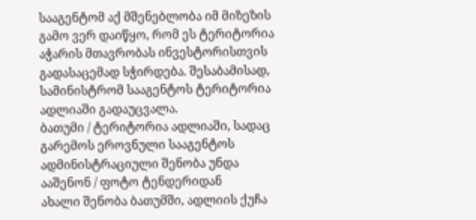სააგენტომ აქ მშენებლობა იმ მიზეზის გამო ვერ დაიწყო, რომ ეს ტერიტორია აჭარის მთავრობას ინვესტორისთვის გადასაცემად სჭირდება. შესაბამისად, სამინისტრომ სააგენტოს ტერიტორია ადლიაში გადაუცვალა.
ბათუმი / ტერიტორია ადლიაში, სადაც გარემოს ეროვნული სააგენტოს ადმინისტრაციული შენობა უნდა ააშენონ / ფოტო ტენდერიდან
ახალი შენობა ბათუმში, ადლიის ქუჩა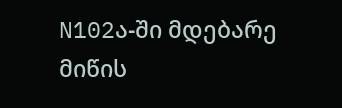N102ა-ში მდებარე მიწის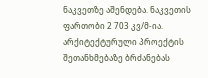ნაკვეთზე აშენდება. ნაკვეთის ფართობი 2 703 კვ/მ-ია.
არქიტექტურული პროექტის შეთანხმებაზე ბრძანებას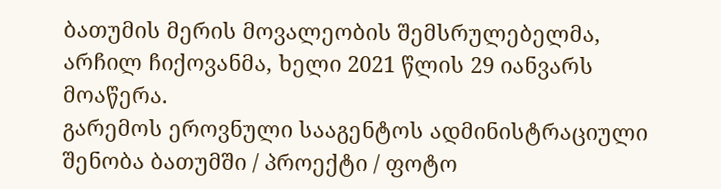ბათუმის მერის მოვალეობის შემსრულებელმა, არჩილ ჩიქოვანმა, ხელი 2021 წლის 29 იანვარს მოაწერა.
გარემოს ეროვნული სააგენტოს ადმინისტრაციული შენობა ბათუმში / პროექტი / ფოტო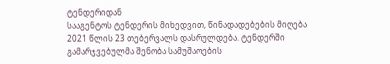ტენდერიდან
სააგენტოს ტენდერის მიხედვით, წინადადებების მიღება 2021 წლის 23 თებერვალს დასრულდება. ტენდერში გამარჯვებულმა შენობა სამუშაოების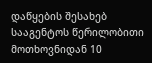დაწყების შესახებ სააგენტოს წერილობითი მოთხოვნიდან 10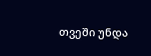თვეში უნდა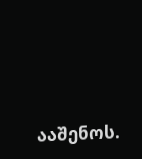ააშენოს.